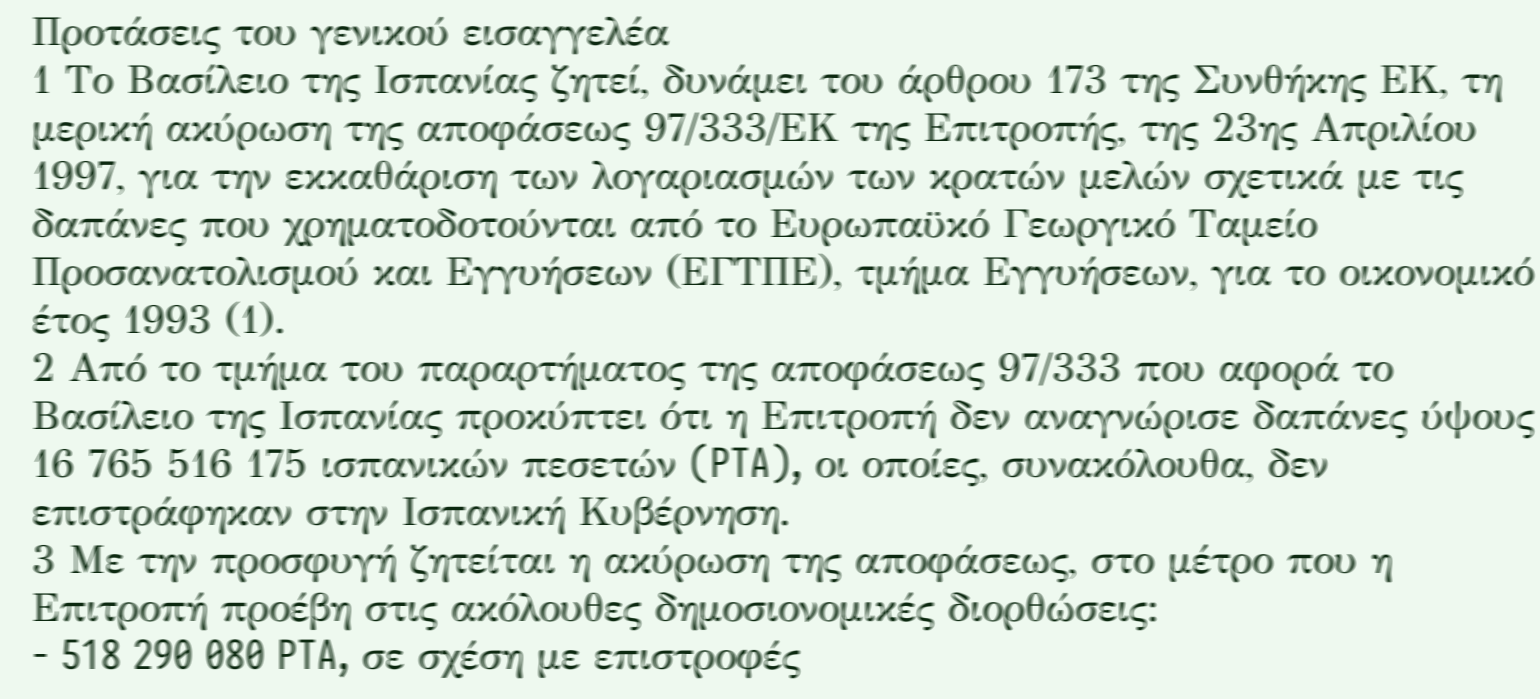Προτάσεις του γενικού εισαγγελέα
1 Το Βασίλειο της Ισπανίας ζητεί, δυνάμει του άρθρου 173 της Συνθήκης ΕΚ, τη μερική ακύρωση της αποφάσεως 97/333/ΕΚ της Επιτροπής, της 23ης Απριλίου 1997, για την εκκαθάριση των λογαριασμών των κρατών μελών σχετικά με τις δαπάνες που χρηματοδοτούνται από το Ευρωπαϋκό Γεωργικό Ταμείο Προσανατολισμού και Εγγυήσεων (ΕΓΤΠΕ), τμήμα Εγγυήσεων, για το οικονομικό έτος 1993 (1).
2 Από το τμήμα του παραρτήματος της αποφάσεως 97/333 που αφορά το Βασίλειο της Ισπανίας προκύπτει ότι η Επιτροπή δεν αναγνώρισε δαπάνες ύψους 16 765 516 175 ισπανικών πεσετών (PTA), οι οποίες, συνακόλουθα, δεν επιστράφηκαν στην Ισπανική Κυβέρνηση.
3 Με την προσφυγή ζητείται η ακύρωση της αποφάσεως, στο μέτρο που η Επιτροπή προέβη στις ακόλουθες δημοσιονομικές διορθώσεις:
- 518 290 080 PTA, σε σχέση με επιστροφές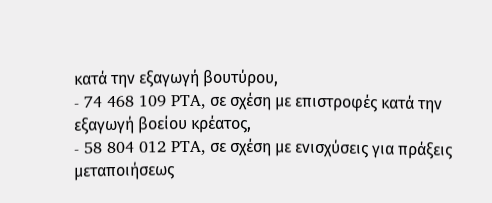κατά την εξαγωγή βουτύρου,
- 74 468 109 PTA, σε σχέση με επιστροφές κατά την εξαγωγή βοείου κρέατος,
- 58 804 012 PTA, σε σχέση με ενισχύσεις για πράξεις μεταποιήσεως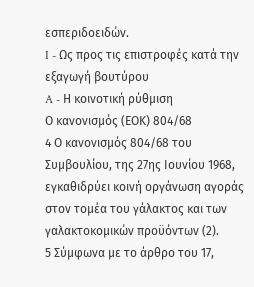εσπεριδοειδών.
I - Ως προς τις επιστροφές κατά την εξαγωγή βουτύρου
A - Η κοινοτική ρύθμιση
Ο κανονισμός (ΕΟΚ) 804/68
4 Ο κανονισμός 804/68 του Συμβουλίου, της 27ης Ιουνίου 1968, εγκαθιδρύει κοινή οργάνωση αγοράς στον τομέα του γάλακτος και των γαλακτοκομικών προϋόντων (2).
5 Σύμφωνα με το άρθρο του 17,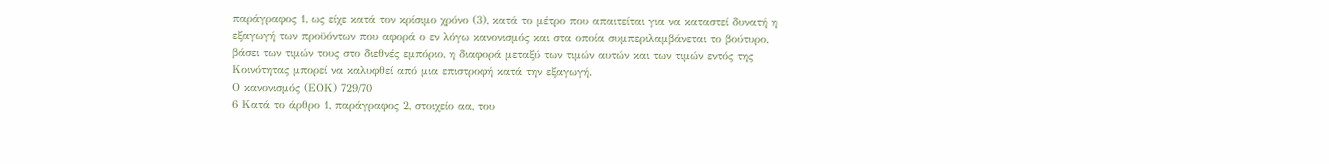παράγραφος 1, ως είχε κατά τον κρίσιμο χρόνο (3), κατά το μέτρο που απαιτείται για να καταστεί δυνατή η εξαγωγή των προϋόντων που αφορά ο εν λόγω κανονισμός και στα οποία συμπεριλαμβάνεται το βούτυρο, βάσει των τιμών τους στο διεθνές εμπόριο, η διαφορά μεταξύ των τιμών αυτών και των τιμών εντός της Κοινότητας μπορεί να καλυφθεί από μια επιστροφή κατά την εξαγωγή.
Ο κανονισμός (ΕΟΚ) 729/70
6 Κατά το άρθρο 1, παράγραφος 2, στοιχείο αα, του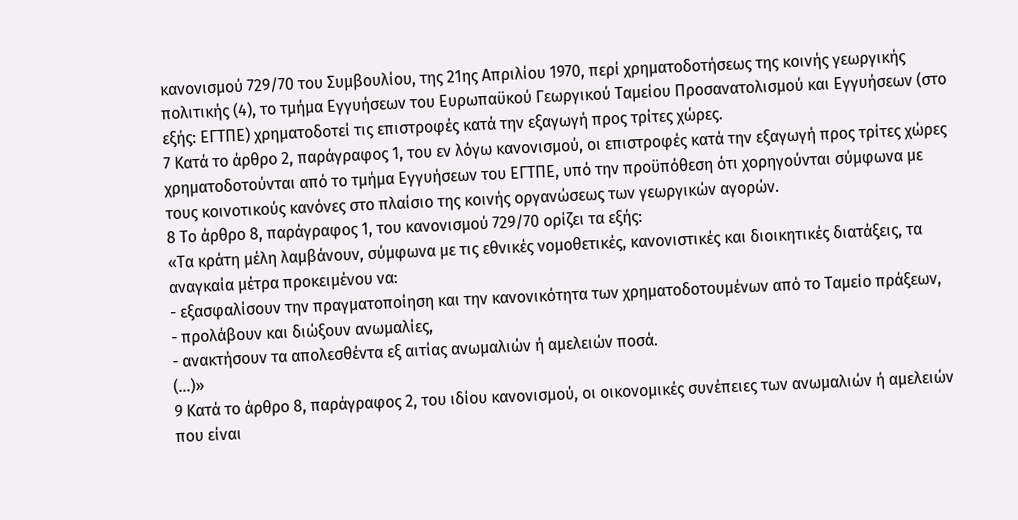κανονισμού 729/70 του Συμβουλίου, της 21ης Απριλίου 1970, περί χρηματοδοτήσεως της κοινής γεωργικής πολιτικής (4), το τμήμα Εγγυήσεων του Ευρωπαϋκού Γεωργικού Ταμείου Προσανατολισμού και Εγγυήσεων (στο εξής: ΕΓΤΠΕ) χρηματοδοτεί τις επιστροφές κατά την εξαγωγή προς τρίτες χώρες.
7 Κατά το άρθρο 2, παράγραφος 1, του εν λόγω κανονισμού, οι επιστροφές κατά την εξαγωγή προς τρίτες χώρες χρηματοδοτούνται από το τμήμα Εγγυήσεων του ΕΓΤΠΕ, υπό την προϋπόθεση ότι χορηγούνται σύμφωνα με τους κοινοτικούς κανόνες στο πλαίσιο της κοινής οργανώσεως των γεωργικών αγορών.
8 Το άρθρο 8, παράγραφος 1, του κανονισμού 729/70 ορίζει τα εξής:
«Τα κράτη μέλη λαμβάνουν, σύμφωνα με τις εθνικές νομοθετικές, κανονιστικές και διοικητικές διατάξεις, τα αναγκαία μέτρα προκειμένου να:
- εξασφαλίσουν την πραγματοποίηση και την κανονικότητα των χρηματοδοτουμένων από το Ταμείο πράξεων,
- προλάβουν και διώξουν ανωμαλίες,
- ανακτήσουν τα απολεσθέντα εξ αιτίας ανωμαλιών ή αμελειών ποσά.
(...)»
9 Κατά το άρθρο 8, παράγραφος 2, του ιδίου κανονισμού, οι οικονομικές συνέπειες των ανωμαλιών ή αμελειών που είναι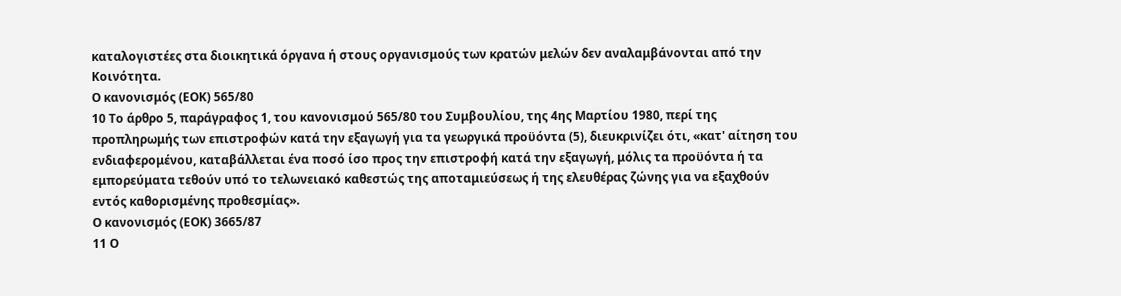καταλογιστέες στα διοικητικά όργανα ή στους οργανισμούς των κρατών μελών δεν αναλαμβάνονται από την Κοινότητα.
Ο κανονισμός (ΕΟΚ) 565/80
10 Το άρθρο 5, παράγραφος 1, του κανονισμού 565/80 του Συμβουλίου, της 4ης Μαρτίου 1980, περί της προπληρωμής των επιστροφών κατά την εξαγωγή για τα γεωργικά προϋόντα (5), διευκρινίζει ότι, «κατ' αίτηση του ενδιαφερομένου, καταβάλλεται ένα ποσό ίσο προς την επιστροφή κατά την εξαγωγή, μόλις τα προϋόντα ή τα εμπορεύματα τεθούν υπό το τελωνειακό καθεστώς της αποταμιεύσεως ή της ελευθέρας ζώνης για να εξαχθούν εντός καθορισμένης προθεσμίας».
Ο κανονισμός (ΕΟΚ) 3665/87
11 Ο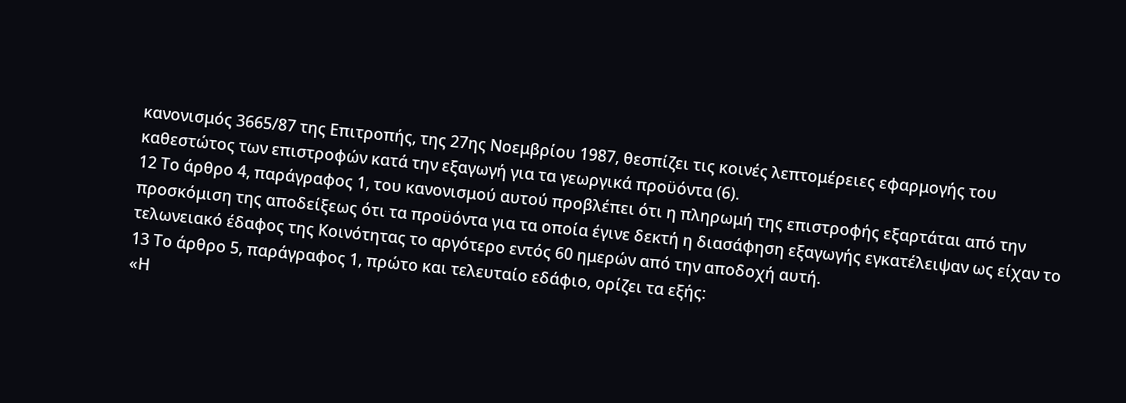κανονισμός 3665/87 της Επιτροπής, της 27ης Νοεμβρίου 1987, θεσπίζει τις κοινές λεπτομέρειες εφαρμογής του καθεστώτος των επιστροφών κατά την εξαγωγή για τα γεωργικά προϋόντα (6).
12 Το άρθρο 4, παράγραφος 1, του κανονισμού αυτού προβλέπει ότι η πληρωμή της επιστροφής εξαρτάται από την προσκόμιση της αποδείξεως ότι τα προϋόντα για τα οποία έγινε δεκτή η διασάφηση εξαγωγής εγκατέλειψαν ως είχαν το τελωνειακό έδαφος της Κοινότητας το αργότερο εντός 60 ημερών από την αποδοχή αυτή.
13 Το άρθρο 5, παράγραφος 1, πρώτο και τελευταίο εδάφιο, ορίζει τα εξής:
«Η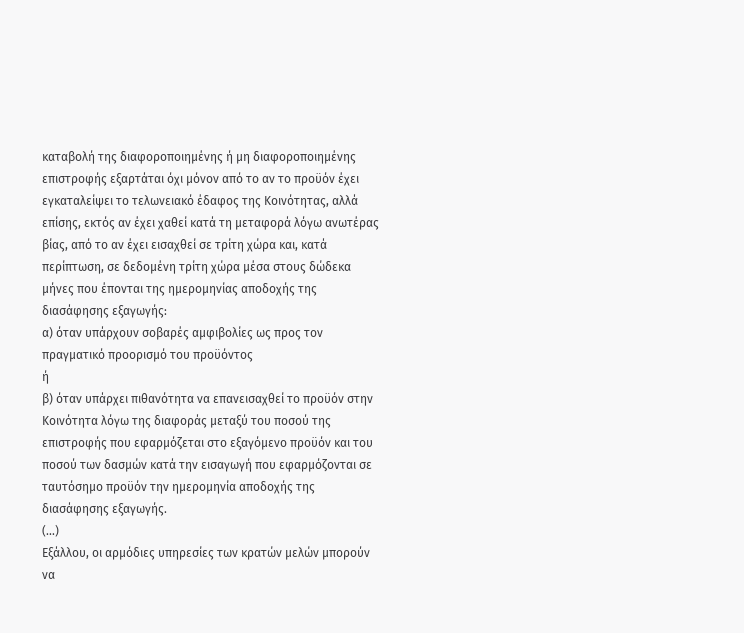καταβολή της διαφοροποιημένης ή μη διαφοροποιημένης επιστροφής εξαρτάται όχι μόνον από το αν το προϋόν έχει εγκαταλείψει το τελωνειακό έδαφος της Κοινότητας, αλλά επίσης, εκτός αν έχει χαθεί κατά τη μεταφορά λόγω ανωτέρας βίας, από το αν έχει εισαχθεί σε τρίτη χώρα και, κατά περίπτωση, σε δεδομένη τρίτη χώρα μέσα στους δώδεκα μήνες που έπονται της ημερομηνίας αποδοχής της διασάφησης εξαγωγής:
α) όταν υπάρχουν σοβαρές αμφιβολίες ως προς τον πραγματικό προορισμό του προϋόντος
ή
β) όταν υπάρχει πιθανότητα να επανεισαχθεί το προϋόν στην Κοινότητα λόγω της διαφοράς μεταξύ του ποσού της επιστροφής που εφαρμόζεται στο εξαγόμενο προϋόν και του ποσού των δασμών κατά την εισαγωγή που εφαρμόζονται σε ταυτόσημο προϋόν την ημερομηνία αποδοχής της διασάφησης εξαγωγής.
(...)
Εξάλλου, οι αρμόδιες υπηρεσίες των κρατών μελών μπορούν να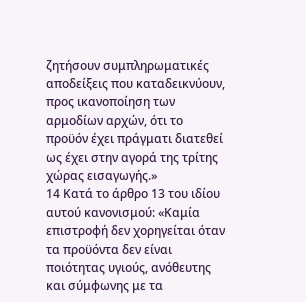ζητήσουν συμπληρωματικές αποδείξεις που καταδεικνύουν, προς ικανοποίηση των αρμοδίων αρχών, ότι το προϋόν έχει πράγματι διατεθεί ως έχει στην αγορά της τρίτης χώρας εισαγωγής.»
14 Κατά το άρθρο 13 του ιδίου αυτού κανονισμού: «Καμία επιστροφή δεν χορηγείται όταν τα προϋόντα δεν είναι ποιότητας υγιούς, ανόθευτης και σύμφωνης με τα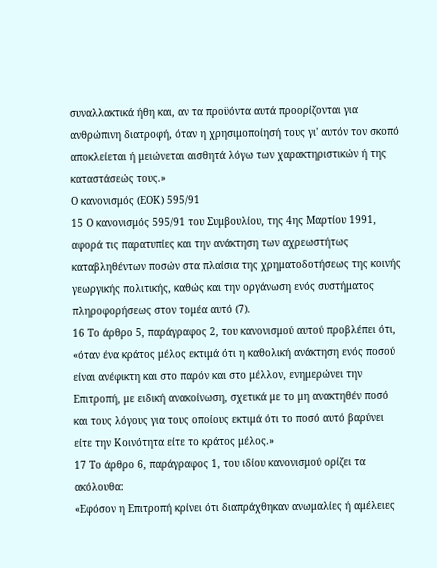συναλλακτικά ήθη και, αν τα προϋόντα αυτά προορίζονται για ανθρώπινη διατροφή, όταν η χρησιμοποίησή τους γι' αυτόν τον σκοπό αποκλείεται ή μειώνεται αισθητά λόγω των χαρακτηριστικών ή της καταστάσεώς τους.»
Ο κανονισμός (ΕΟΚ) 595/91
15 Ο κανονισμός 595/91 του Συμβουλίου, της 4ης Μαρτίου 1991, αφορά τις παρατυπίες και την ανάκτηση των αχρεωστήτως καταβληθέντων ποσών στα πλαίσια της χρηματοδοτήσεως της κοινής γεωργικής πολιτικής, καθώς και την οργάνωση ενός συστήματος πληροφορήσεως στον τομέα αυτό (7).
16 Το άρθρο 5, παράγραφος 2, του κανονισμού αυτού προβλέπει ότι, «όταν ένα κράτος μέλος εκτιμά ότι η καθολική ανάκτηση ενός ποσού είναι ανέφικτη και στο παρόν και στο μέλλον, ενημερώνει την Επιτροπή, με ειδική ανακοίνωση, σχετικά με το μη ανακτηθέν ποσό και τους λόγους για τους οποίους εκτιμά ότι το ποσό αυτό βαρύνει είτε την Κοινότητα είτε το κράτος μέλος.»
17 Το άρθρο 6, παράγραφος 1, του ιδίου κανονισμού ορίζει τα ακόλουθα:
«Εφόσον η Επιτροπή κρίνει ότι διαπράχθηκαν ανωμαλίες ή αμέλειες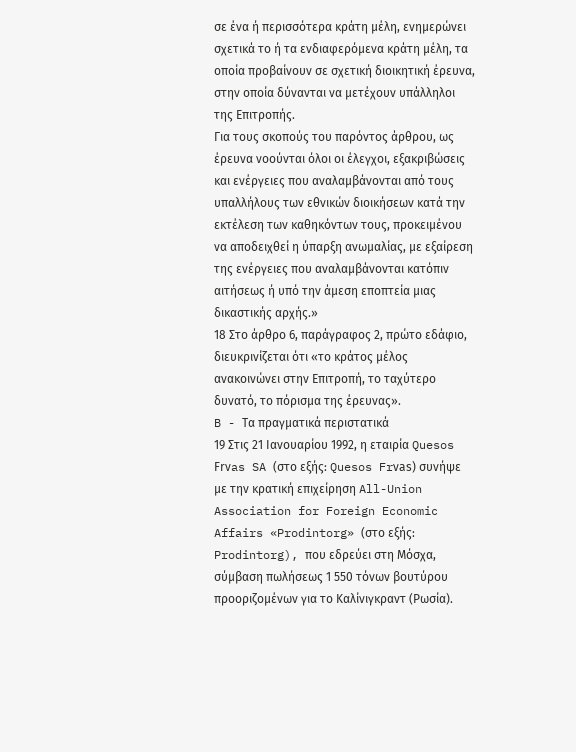σε ένα ή περισσότερα κράτη μέλη, ενημερώνει σχετικά το ή τα ενδιαφερόμενα κράτη μέλη, τα οποία προβαίνουν σε σχετική διοικητική έρευνα, στην οποία δύνανται να μετέχουν υπάλληλοι της Επιτροπής.
Για τους σκοπούς του παρόντος άρθρου, ως έρευνα νοούνται όλοι οι έλεγχοι, εξακριβώσεις και ενέργειες που αναλαμβάνονται από τους υπαλλήλους των εθνικών διοικήσεων κατά την εκτέλεση των καθηκόντων τους, προκειμένου να αποδειχθεί η ύπαρξη ανωμαλίας, με εξαίρεση της ενέργειες που αναλαμβάνονται κατόπιν αιτήσεως ή υπό την άμεση εποπτεία μιας δικαστικής αρχής.»
18 Στο άρθρο 6, παράγραφος 2, πρώτο εδάφιο, διευκρινίζεται ότι «το κράτος μέλος ανακοινώνει στην Επιτροπή, το ταχύτερο δυνατό, το πόρισμα της έρευνας».
B - Τα πραγματικά περιστατικά
19 Στις 21 Ιανουαρίου 1992, η εταιρία Quesos Frνas SA (στο εξής: Quesos Frνas) συνήψε με την κρατική επιχείρηση All-Union Association for Foreign Economic Affairs «Prodintorg» (στο εξής: Prodintorg), που εδρεύει στη Μόσχα, σύμβαση πωλήσεως 1 550 τόνων βουτύρου προοριζομένων για το Kαλίνιγκραντ (Ρωσία).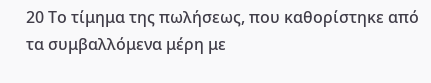20 Το τίμημα της πωλήσεως, που καθορίστηκε από τα συμβαλλόμενα μέρη με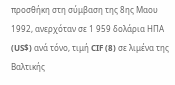προσθήκη στη σύμβαση της 8ης Μαου 1992, ανερχόταν σε 1 959 δολάρια ΗΠΑ (US$) ανά τόνο, τιμή CIF (8) σε λιμένα της Βαλτικής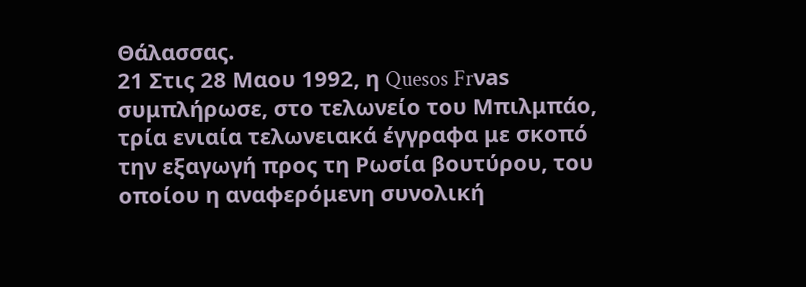Θάλασσας.
21 Στις 28 Μαου 1992, η Quesos Frνas συμπλήρωσε, στο τελωνείο του Μπιλμπάο, τρία ενιαία τελωνειακά έγγραφα με σκοπό την εξαγωγή προς τη Ρωσία βουτύρου, του οποίου η αναφερόμενη συνολική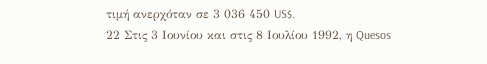τιμή ανερχόταν σε 3 036 450 US$.
22 Στις 3 Ιουνίου και στις 8 Ιουλίου 1992, η Quesos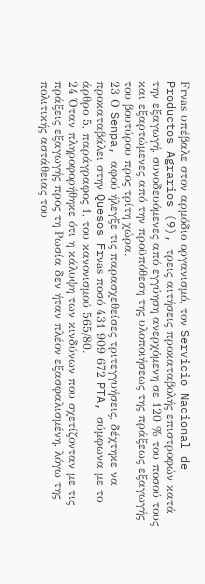Frνas υπέβαλε στον αρμόδιο οργανισμό, τον Servicio Nacional de Productos Agrarios (9), τρεις αιτήσεις προκαταβολής επιστροφών κατά την εξαγωγή, συνοδευόμενες από εγγύηση ανερχόμενη σε 120 % του ποσού τους και εξαρτώμενες από την προϋπόθεση της υλοποιήσεως της πράξεως εξαγωγής του βουτύρου προς τρίτη χώρα.
23 Ο Senpa, αφού ήλεγξε τις παρασχεθείσες τριτεγγυήσεις, δέχτηκε να προκαταβάλει στην Quesos Frνas ποσό 431 909 672 PTA, σύμφωνα με το άρθρο 5, παράγραφος 1, του κανονισμού 565/80.
24 Όταν πληροφορήθηκε ότι η κάλυψη των κινδύνων που σχετίζονταν με τις πράξεις εξαγωγής προς τη Ρωσία δεν ήταν πλέον εξασφαλισμένη, λόγω της πολιτικής αστάθειας του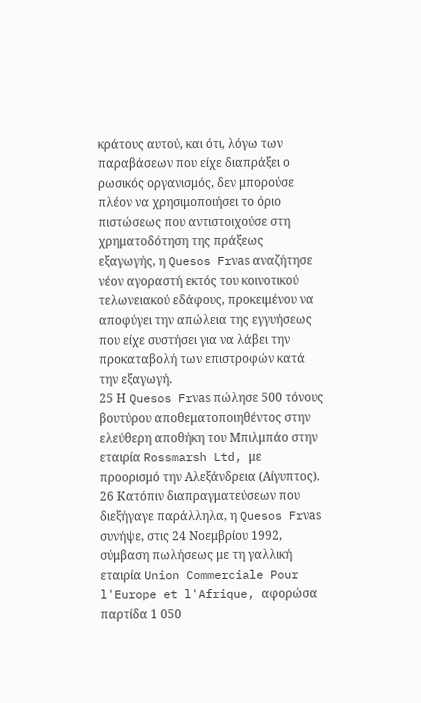κράτους αυτού, και ότι, λόγω των παραβάσεων που είχε διαπράξει ο ρωσικός οργανισμός, δεν μπορούσε πλέον να χρησιμοποιήσει το όριο πιστώσεως που αντιστοιχούσε στη χρηματοδότηση της πράξεως εξαγωγής, η Quesos Frνas αναζήτησε νέον αγοραστή εκτός του κοινοτικού τελωνειακού εδάφους, προκειμένου να αποφύγει την απώλεια της εγγυήσεως που είχε συστήσει για να λάβει την προκαταβολή των επιστροφών κατά την εξαγωγή.
25 Η Quesos Frνas πώλησε 500 τόνους βουτύρου αποθεματοποιηθέντος στην ελεύθερη αποθήκη του Μπιλμπάο στην εταιρία Rossmarsh Ltd, με προορισμό την Αλεξάνδρεια (Αίγυπτος).
26 Κατόπιν διαπραγματεύσεων που διεξήγαγε παράλληλα, η Quesos Frνas συνήψε, στις 24 Νοεμβρίου 1992, σύμβαση πωλήσεως με τη γαλλική εταιρία Union Commerciale Pour l'Europe et l'Afrique, αφορώσα παρτίδα 1 050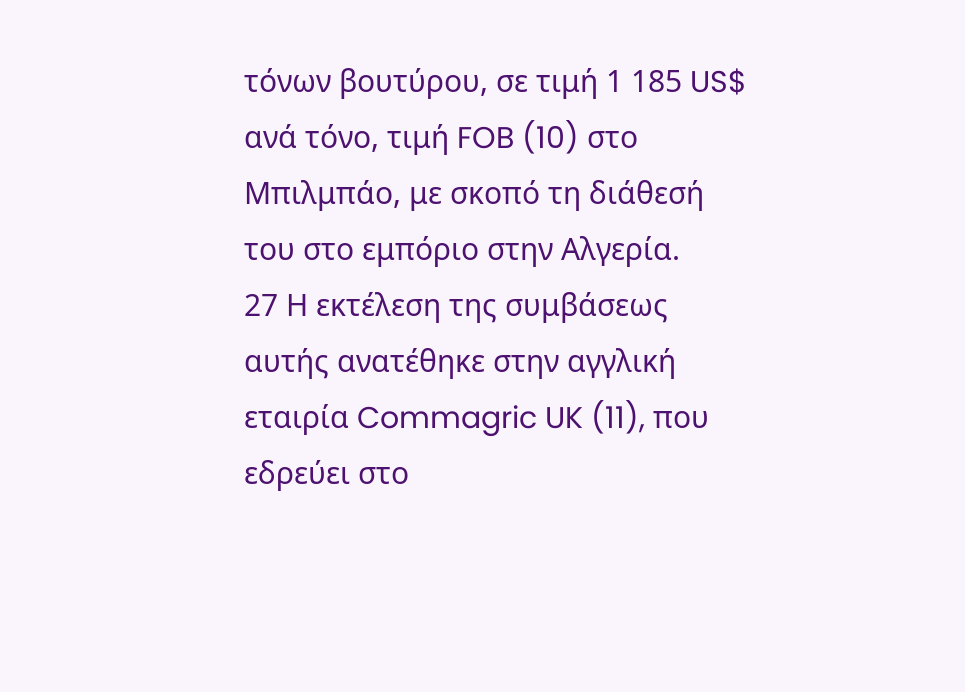τόνων βουτύρου, σε τιμή 1 185 US$ ανά τόνο, τιμή FOB (10) στο Μπιλμπάο, με σκοπό τη διάθεσή του στο εμπόριο στην Αλγερία.
27 Η εκτέλεση της συμβάσεως αυτής ανατέθηκε στην αγγλική εταιρία Commagric UK (11), που εδρεύει στο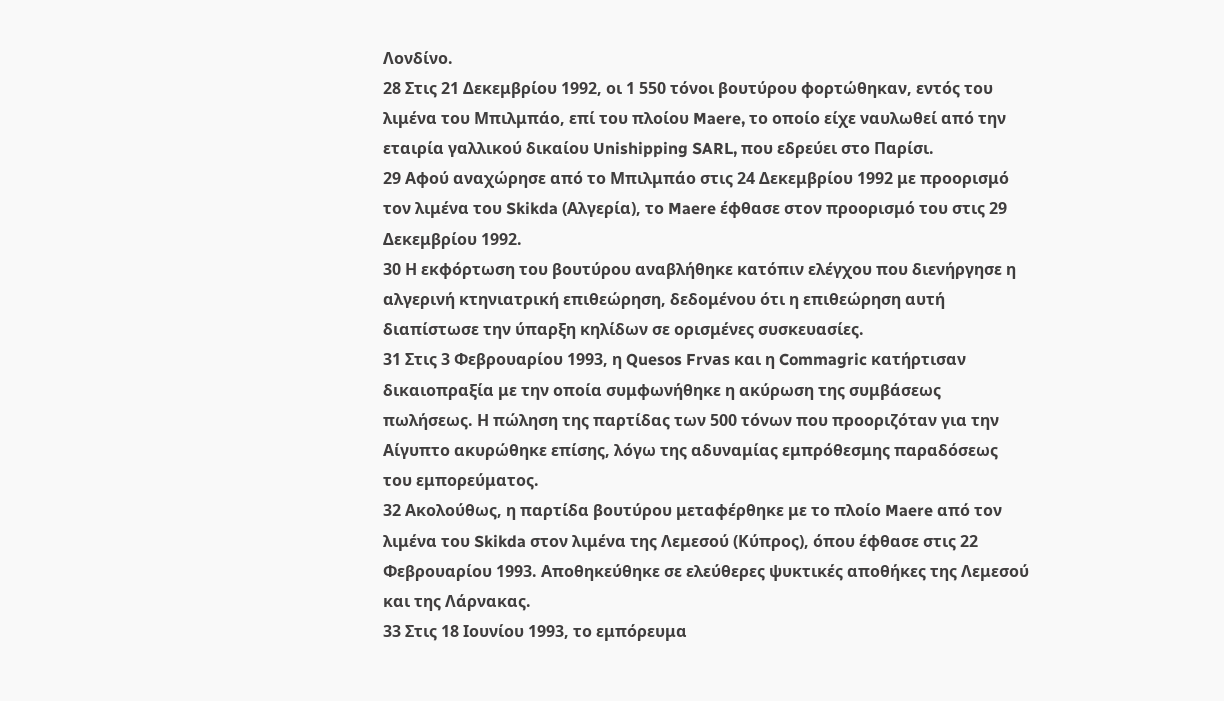Λονδίνο.
28 Στις 21 Δεκεμβρίου 1992, οι 1 550 τόνοι βουτύρου φορτώθηκαν, εντός του λιμένα του Μπιλμπάο, επί του πλοίου Maere, το οποίο είχε ναυλωθεί από την εταιρία γαλλικού δικαίου Unishipping SARL, που εδρεύει στο Παρίσι.
29 Αφού αναχώρησε από το Μπιλμπάο στις 24 Δεκεμβρίου 1992 με προορισμό τον λιμένα του Skikda (Αλγερία), το Maere έφθασε στον προορισμό του στις 29 Δεκεμβρίου 1992.
30 Η εκφόρτωση του βουτύρου αναβλήθηκε κατόπιν ελέγχου που διενήργησε η αλγερινή κτηνιατρική επιθεώρηση, δεδομένου ότι η επιθεώρηση αυτή διαπίστωσε την ύπαρξη κηλίδων σε ορισμένες συσκευασίες.
31 Στις 3 Φεβρουαρίου 1993, η Quesos Frνas και η Commagric κατήρτισαν δικαιοπραξία με την οποία συμφωνήθηκε η ακύρωση της συμβάσεως πωλήσεως. Η πώληση της παρτίδας των 500 τόνων που προοριζόταν για την Αίγυπτο ακυρώθηκε επίσης, λόγω της αδυναμίας εμπρόθεσμης παραδόσεως του εμπορεύματος.
32 Ακολούθως, η παρτίδα βουτύρου μεταφέρθηκε με το πλοίο Maere από τον λιμένα του Skikda στον λιμένα της Λεμεσού (Κύπρος), όπου έφθασε στις 22 Φεβρουαρίου 1993. Αποθηκεύθηκε σε ελεύθερες ψυκτικές αποθήκες της Λεμεσού και της Λάρνακας.
33 Στις 18 Ιουνίου 1993, το εμπόρευμα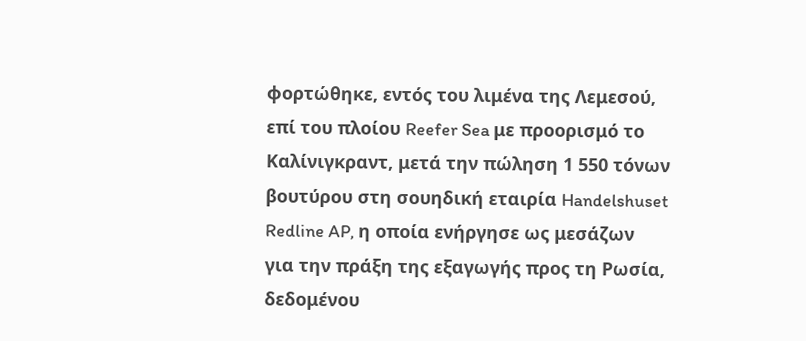φορτώθηκε, εντός του λιμένα της Λεμεσού, επί του πλοίου Reefer Sea με προορισμό το Kαλίνιγκραντ, μετά την πώληση 1 550 τόνων βουτύρου στη σουηδική εταιρία Handelshuset Redline AP, η οποία ενήργησε ως μεσάζων για την πράξη της εξαγωγής προς τη Ρωσία, δεδομένου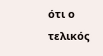ότι ο τελικός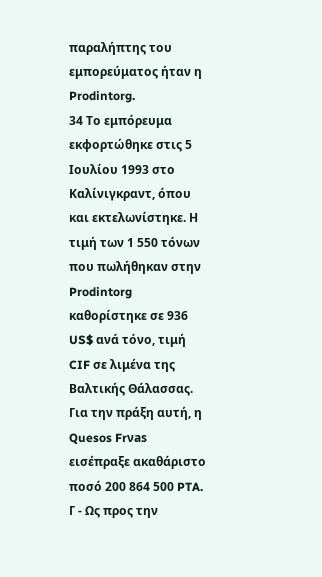παραλήπτης του εμπορεύματος ήταν η Prodintorg.
34 Το εμπόρευμα εκφορτώθηκε στις 5 Ιουλίου 1993 στο Kαλίνιγκραντ, όπου και εκτελωνίστηκε. Η τιμή των 1 550 τόνων που πωλήθηκαν στην Prodintorg καθορίστηκε σε 936 US$ ανά τόνο, τιμή CIF σε λιμένα της Βαλτικής Θάλασσας. Για την πράξη αυτή, η Quesos Frνas εισέπραξε ακαθάριστο ποσό 200 864 500 PTA.
Γ - Ως προς την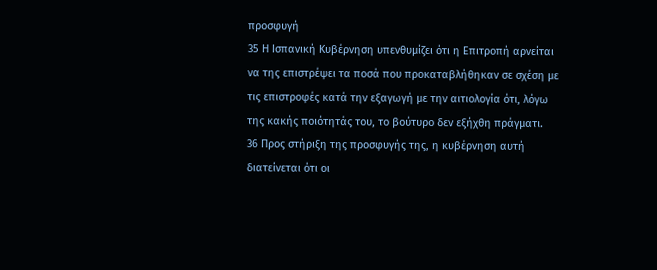προσφυγή
35 Η Ισπανική Κυβέρνηση υπενθυμίζει ότι η Επιτροπή αρνείται να της επιστρέψει τα ποσά που προκαταβλήθηκαν σε σχέση με τις επιστροφές κατά την εξαγωγή με την αιτιολογία ότι, λόγω της κακής ποιότητάς του, το βούτυρο δεν εξήχθη πράγματι.
36 Προς στήριξη της προσφυγής της, η κυβέρνηση αυτή διατείνεται ότι οι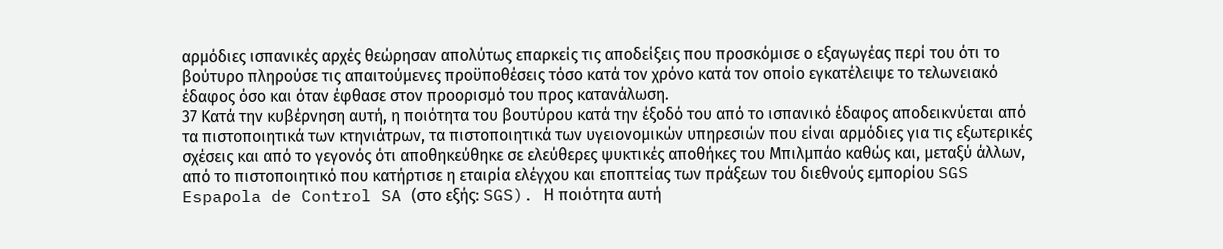αρμόδιες ισπανικές αρχές θεώρησαν απολύτως επαρκείς τις αποδείξεις που προσκόμισε ο εξαγωγέας περί του ότι το βούτυρο πληρούσε τις απαιτούμενες προϋποθέσεις τόσο κατά τον χρόνο κατά τον οποίο εγκατέλειψε το τελωνειακό έδαφος όσο και όταν έφθασε στον προορισμό του προς κατανάλωση.
37 Κατά την κυβέρνηση αυτή, η ποιότητα του βουτύρου κατά την έξοδό του από το ισπανικό έδαφος αποδεικνύεται από τα πιστοποιητικά των κτηνιάτρων, τα πιστοποιητικά των υγειονομικών υπηρεσιών που είναι αρμόδιες για τις εξωτερικές σχέσεις και από το γεγονός ότι αποθηκεύθηκε σε ελεύθερες ψυκτικές αποθήκες του Μπιλμπάο καθώς και, μεταξύ άλλων, από το πιστοποιητικό που κατήρτισε η εταιρία ελέγχου και εποπτείας των πράξεων του διεθνούς εμπορίου SGS Espaρola de Control SA (στο εξής: SGS). Η ποιότητα αυτή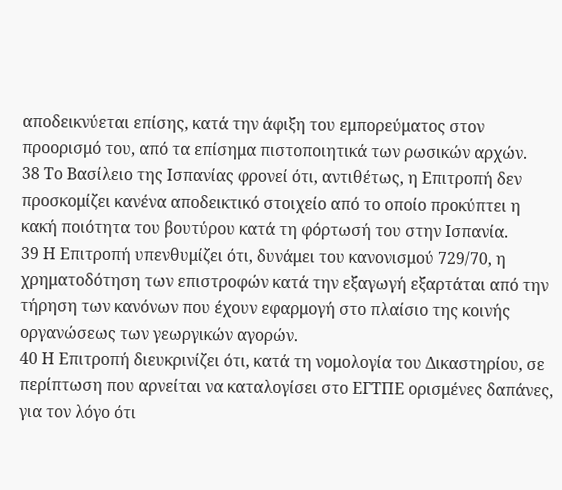αποδεικνύεται επίσης, κατά την άφιξη του εμπορεύματος στον προορισμό του, από τα επίσημα πιστοποιητικά των ρωσικών αρχών.
38 Το Βασίλειο της Ισπανίας φρονεί ότι, αντιθέτως, η Επιτροπή δεν προσκομίζει κανένα αποδεικτικό στοιχείο από το οποίο προκύπτει η κακή ποιότητα του βουτύρου κατά τη φόρτωσή του στην Ισπανία.
39 Η Επιτροπή υπενθυμίζει ότι, δυνάμει του κανονισμού 729/70, η χρηματοδότηση των επιστροφών κατά την εξαγωγή εξαρτάται από την τήρηση των κανόνων που έχουν εφαρμογή στο πλαίσιο της κοινής οργανώσεως των γεωργικών αγορών.
40 Η Επιτροπή διευκρινίζει ότι, κατά τη νομολογία του Δικαστηρίου, σε περίπτωση που αρνείται να καταλογίσει στο ΕΓΤΠΕ ορισμένες δαπάνες, για τον λόγο ότι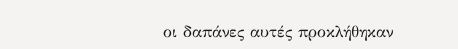οι δαπάνες αυτές προκλήθηκαν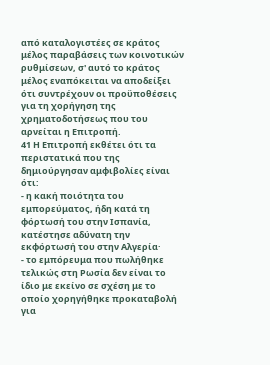από καταλογιστέες σε κράτος μέλος παραβάσεις των κοινοτικών ρυθμίσεων, σ' αυτό το κράτος μέλος εναπόκειται να αποδείξει ότι συντρέχουν οι προϋποθέσεις για τη χορήγηση της χρηματοδοτήσεως που του αρνείται η Επιτροπή.
41 Η Επιτροπή εκθέτει ότι τα περιστατικά που της δημιούργησαν αμφιβολίες είναι ότι:
- η κακή ποιότητα του εμπορεύματος, ήδη κατά τη φόρτωσή του στην Ισπανία, κατέστησε αδύνατη την εκφόρτωσή του στην Αλγερία·
- το εμπόρευμα που πωλήθηκε τελικώς στη Ρωσία δεν είναι το ίδιο με εκείνο σε σχέση με το οποίο χορηγήθηκε προκαταβολή για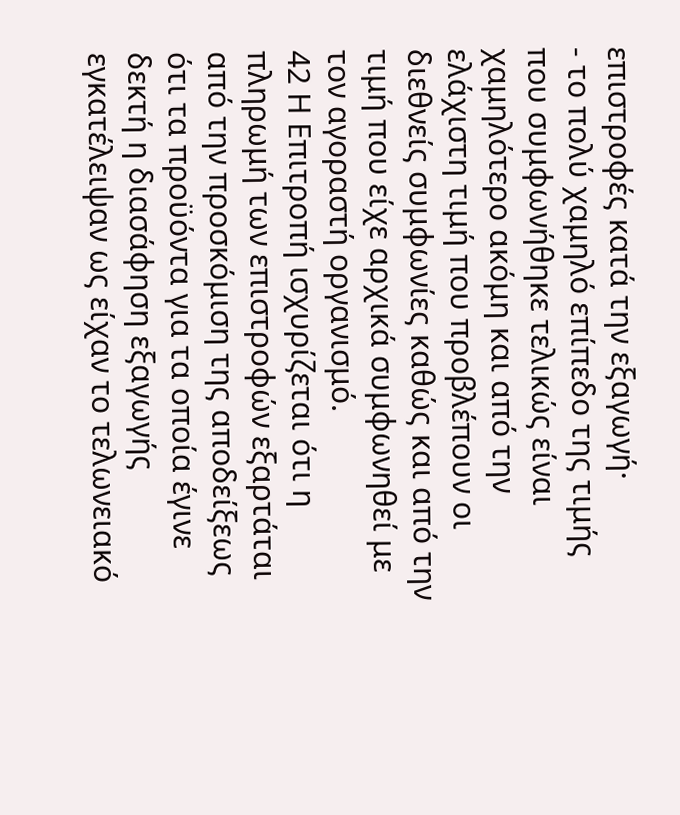επιστροφές κατά την εξαγωγή·
- το πολύ χαμηλό επίπεδο της τιμής που συμφωνήθηκε τελικώς είναι χαμηλότερο ακόμη και από την ελάχιστη τιμή που προβλέπουν οι διεθνείς συμφωνίες καθώς και από την τιμή που είχε αρχικά συμφωνηθεί με τον αγοραστή οργανισμό.
42 Η Επιτροπή ισχυρίζεται ότι η πληρωμή των επιστροφών εξαρτάται από την προσκόμιση της αποδείξεως ότι τα προϋόντα για τα οποία έγινε δεκτή η διασάφηση εξαγωγής εγκατέλειψαν ως είχαν το τελωνειακό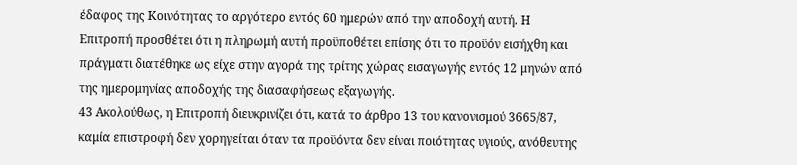έδαφος της Κοινότητας το αργότερο εντός 60 ημερών από την αποδοχή αυτή. Η Επιτροπή προσθέτει ότι η πληρωμή αυτή προϋποθέτει επίσης ότι το προϋόν εισήχθη και πράγματι διατέθηκε ως είχε στην αγορά της τρίτης χώρας εισαγωγής εντός 12 μηνών από της ημερομηνίας αποδοχής της διασαφήσεως εξαγωγής.
43 Ακολούθως, η Επιτροπή διευκρινίζει ότι, κατά το άρθρο 13 του κανονισμού 3665/87, καμία επιστροφή δεν χορηγείται όταν τα προϋόντα δεν είναι ποιότητας υγιούς, ανόθευτης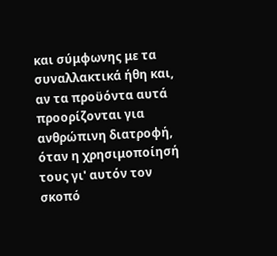και σύμφωνης με τα συναλλακτικά ήθη και, αν τα προϋόντα αυτά προορίζονται για ανθρώπινη διατροφή, όταν η χρησιμοποίησή τους γι' αυτόν τον σκοπό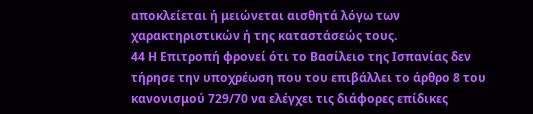αποκλείεται ή μειώνεται αισθητά λόγω των χαρακτηριστικών ή της καταστάσεώς τους.
44 Η Επιτροπή φρονεί ότι το Βασίλειο της Ισπανίας δεν τήρησε την υποχρέωση που του επιβάλλει το άρθρο 8 του κανονισμού 729/70 να ελέγχει τις διάφορες επίδικες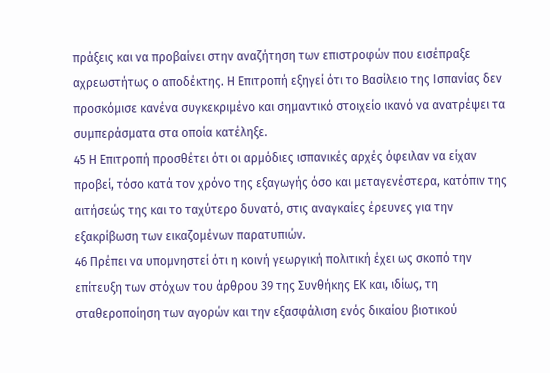πράξεις και να προβαίνει στην αναζήτηση των επιστροφών που εισέπραξε αχρεωστήτως ο αποδέκτης. Η Επιτροπή εξηγεί ότι το Βασίλειο της Ισπανίας δεν προσκόμισε κανένα συγκεκριμένο και σημαντικό στοιχείο ικανό να ανατρέψει τα συμπεράσματα στα οποία κατέληξε.
45 Η Επιτροπή προσθέτει ότι οι αρμόδιες ισπανικές αρχές όφειλαν να είχαν προβεί, τόσο κατά τον χρόνο της εξαγωγής όσο και μεταγενέστερα, κατόπιν της αιτήσεώς της και το ταχύτερο δυνατό, στις αναγκαίες έρευνες για την εξακρίβωση των εικαζομένων παρατυπιών.
46 Πρέπει να υπομνηστεί ότι η κοινή γεωργική πολιτική έχει ως σκοπό την επίτευξη των στόχων του άρθρου 39 της Συνθήκης ΕΚ και, ιδίως, τη σταθεροποίηση των αγορών και την εξασφάλιση ενός δικαίου βιοτικού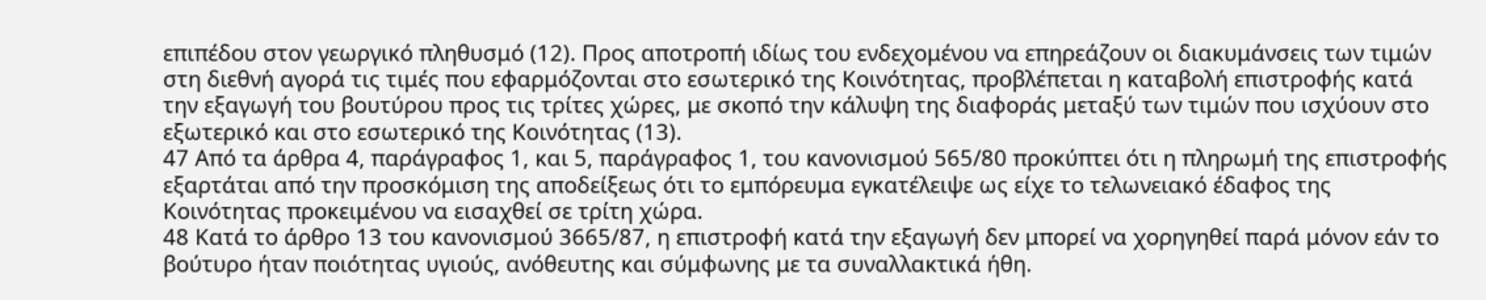επιπέδου στον γεωργικό πληθυσμό (12). Προς αποτροπή ιδίως του ενδεχομένου να επηρεάζουν οι διακυμάνσεις των τιμών στη διεθνή αγορά τις τιμές που εφαρμόζονται στο εσωτερικό της Κοινότητας, προβλέπεται η καταβολή επιστροφής κατά την εξαγωγή του βουτύρου προς τις τρίτες χώρες, με σκοπό την κάλυψη της διαφοράς μεταξύ των τιμών που ισχύουν στο εξωτερικό και στο εσωτερικό της Κοινότητας (13).
47 Από τα άρθρα 4, παράγραφος 1, και 5, παράγραφος 1, του κανονισμού 565/80 προκύπτει ότι η πληρωμή της επιστροφής εξαρτάται από την προσκόμιση της αποδείξεως ότι το εμπόρευμα εγκατέλειψε ως είχε το τελωνειακό έδαφος της Κοινότητας προκειμένου να εισαχθεί σε τρίτη χώρα.
48 Κατά το άρθρο 13 του κανονισμού 3665/87, η επιστροφή κατά την εξαγωγή δεν μπορεί να χορηγηθεί παρά μόνον εάν το βούτυρο ήταν ποιότητας υγιούς, ανόθευτης και σύμφωνης με τα συναλλακτικά ήθη.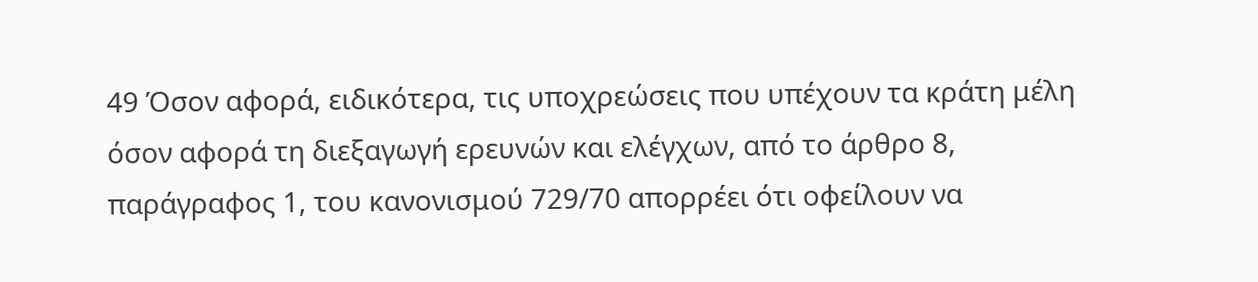49 Όσον αφορά, ειδικότερα, τις υποχρεώσεις που υπέχουν τα κράτη μέλη όσον αφορά τη διεξαγωγή ερευνών και ελέγχων, από το άρθρο 8, παράγραφος 1, του κανονισμού 729/70 απορρέει ότι οφείλουν να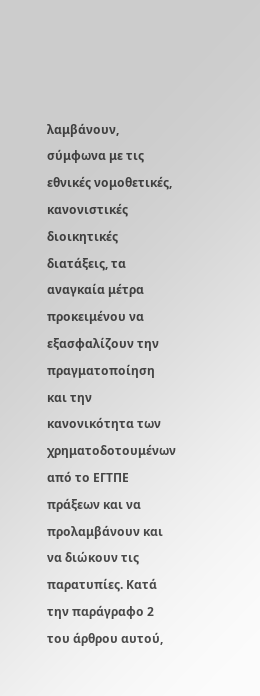λαμβάνουν, σύμφωνα με τις εθνικές νομοθετικές, κανονιστικές διοικητικές διατάξεις, τα αναγκαία μέτρα προκειμένου να εξασφαλίζουν την πραγματοποίηση και την κανονικότητα των χρηματοδοτουμένων από το ΕΓΤΠΕ πράξεων και να προλαμβάνουν και να διώκουν τις παρατυπίες. Κατά την παράγραφο 2 του άρθρου αυτού,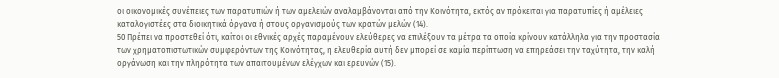οι οικονομικές συνέπειες των παρατυπιών ή των αμελειών αναλαμβάνονται από την Κοινότητα, εκτός αν πρόκειται για παρατυπίες ή αμέλειες καταλογιστέες στα διοικητικά όργανα ή στους οργανισμούς των κρατών μελών (14).
50 Πρέπει να προστεθεί ότι, καίτοι οι εθνικές αρχές παραμένουν ελεύθερες να επιλέξουν τα μέτρα τα οποία κρίνουν κατάλληλα για την προστασία των χρηματοπιστωτικών συμφερόντων της Κοινότητας, η ελευθερία αυτή δεν μπορεί σε καμία περίπτωση να επηρεάσει την ταχύτητα, την καλή οργάνωση και την πληρότητα των απαιτουμένων ελέγχων και ερευνών (15).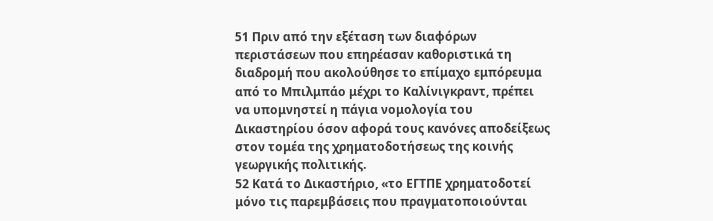51 Πριν από την εξέταση των διαφόρων περιστάσεων που επηρέασαν καθοριστικά τη διαδρομή που ακολούθησε το επίμαχο εμπόρευμα από το Μπιλμπάο μέχρι το Καλίνιγκραντ, πρέπει να υπομνηστεί η πάγια νομολογία του Δικαστηρίου όσον αφορά τους κανόνες αποδείξεως στον τομέα της χρηματοδοτήσεως της κοινής γεωργικής πολιτικής.
52 Κατά το Δικαστήριο, «το ΕΓΤΠΕ χρηματοδοτεί μόνο τις παρεμβάσεις που πραγματοποιούνται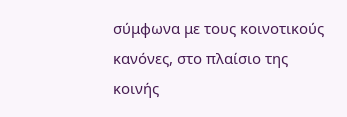σύμφωνα με τους κοινοτικούς κανόνες, στο πλαίσιο της κοινής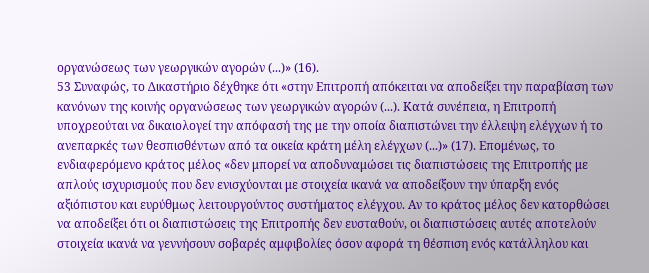οργανώσεως των γεωργικών αγορών (...)» (16).
53 Συναφώς, το Δικαστήριο δέχθηκε ότι «στην Επιτροπή απόκειται να αποδείξει την παραβίαση των κανόνων της κοινής οργανώσεως των γεωργικών αγορών (...). Κατά συνέπεια, η Επιτροπή υποχρεούται να δικαιολογεί την απόφασή της με την οποία διαπιστώνει την έλλειψη ελέγχων ή το ανεπαρκές των θεσπισθέντων από τα οικεία κράτη μέλη ελέγχων (...)» (17). Επομένως, το ενδιαφερόμενο κράτος μέλος «δεν μπορεί να αποδυναμώσει τις διαπιστώσεις της Επιτροπής με απλούς ισχυρισμούς που δεν ενισχύονται με στοιχεία ικανά να αποδείξουν την ύπαρξη ενός αξιόπιστου και ευρύθμως λειτουργούντος συστήματος ελέγχου. Αν το κράτος μέλος δεν κατορθώσει να αποδείξει ότι οι διαπιστώσεις της Επιτροπής δεν ευσταθούν, οι διαπιστώσεις αυτές αποτελούν στοιχεία ικανά να γεννήσουν σοβαρές αμφιβολίες όσον αφορά τη θέσπιση ενός κατάλληλου και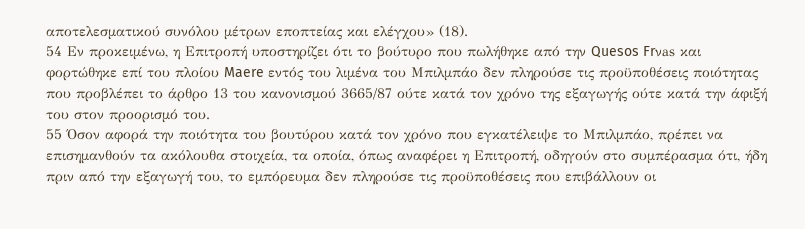αποτελεσματικού συνόλου μέτρων εποπτείας και ελέγχου» (18).
54 Εν προκειμένω, η Επιτροπή υποστηρίζει ότι το βούτυρο που πωλήθηκε από την Quesos Frνas και φορτώθηκε επί του πλοίου Maere εντός του λιμένα του Μπιλμπάο δεν πληρούσε τις προϋποθέσεις ποιότητας που προβλέπει το άρθρο 13 του κανονισμού 3665/87 ούτε κατά τον χρόνο της εξαγωγής ούτε κατά την άφιξή του στον προορισμό του.
55 Όσον αφορά την ποιότητα του βουτύρου κατά τον χρόνο που εγκατέλειψε το Μπιλμπάο, πρέπει να επισημανθούν τα ακόλουθα στοιχεία, τα οποία, όπως αναφέρει η Επιτροπή, οδηγούν στο συμπέρασμα ότι, ήδη πριν από την εξαγωγή του, το εμπόρευμα δεν πληρούσε τις προϋποθέσεις που επιβάλλουν οι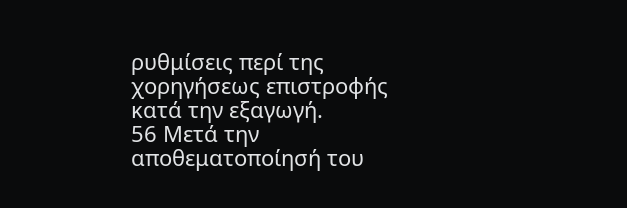ρυθμίσεις περί της χορηγήσεως επιστροφής κατά την εξαγωγή.
56 Μετά την αποθεματοποίησή του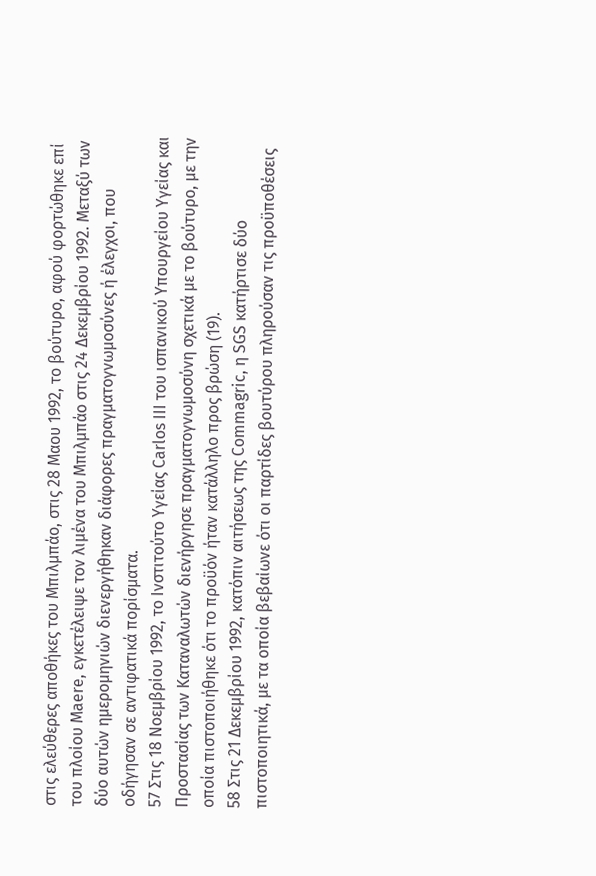στις ελεύθερες αποθήκες του Μπιλμπάο, στις 28 Μαου 1992, το βούτυρο, αφού φορτώθηκε επί του πλοίου Maere, εγκετέλειψε τον λιμένα του Μπιλμπάο στις 24 Δεκεμβρίου 1992. Μεταξύ των δύο αυτών ημερομηνιών διενεργήθηκαν διάφορες πραγματογνωμοσύνες ή έλεγχοι, που οδήγησαν σε αντιφατικά πορίσματα.
57 Στις 18 Νοεμβρίου 1992, το Ινστιτούτο Υγείας Carlos III του ισπανικού Υπουργείου Υγείας και Προστασίας των Καταναλωτών διενήργησε πραγματογνωμοσύνη σχετικά με το βούτυρο, με την οποία πιστοποιήθηκε ότι το προϋόν ήταν κατάλληλο προς βρώση (19).
58 Στις 21 Δεκεμβρίου 1992, κατόπιν αιτήσεως της Commagric, η SGS κατήρτισε δύο πιστοποιητικά, με τα οποία βεβαίωνε ότι οι παρτίδες βουτύρου πληρούσαν τις προϋποθέσεις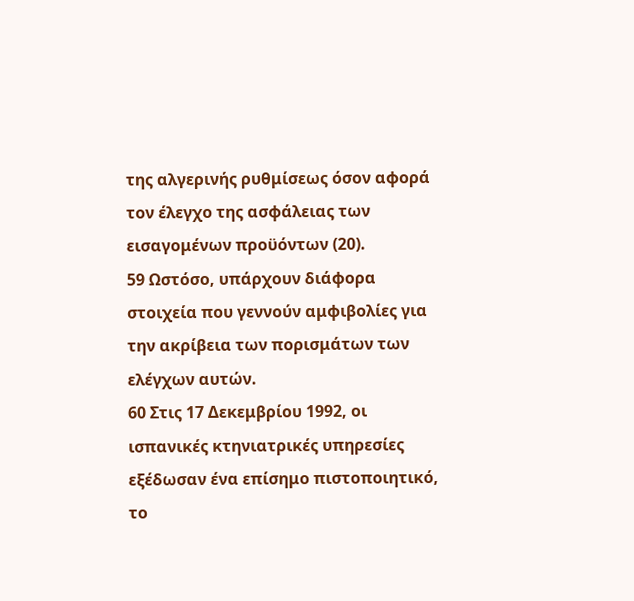της αλγερινής ρυθμίσεως όσον αφορά τον έλεγχο της ασφάλειας των εισαγομένων προϋόντων (20).
59 Ωστόσο, υπάρχουν διάφορα στοιχεία που γεννούν αμφιβολίες για την ακρίβεια των πορισμάτων των ελέγχων αυτών.
60 Στις 17 Δεκεμβρίου 1992, οι ισπανικές κτηνιατρικές υπηρεσίες εξέδωσαν ένα επίσημο πιστοποιητικό, το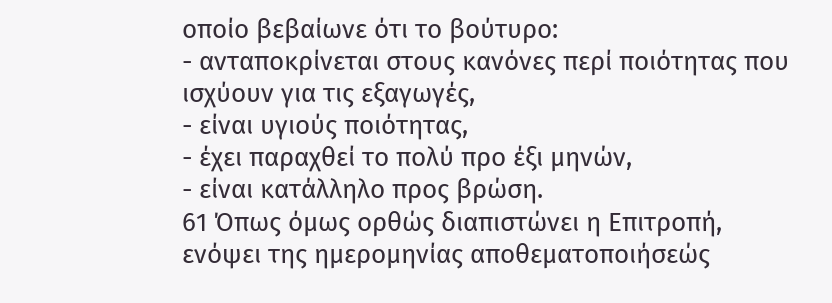οποίο βεβαίωνε ότι το βούτυρο:
- ανταποκρίνεται στους κανόνες περί ποιότητας που ισχύουν για τις εξαγωγές,
- είναι υγιούς ποιότητας,
- έχει παραχθεί το πολύ προ έξι μηνών,
- είναι κατάλληλο προς βρώση.
61 Όπως όμως ορθώς διαπιστώνει η Επιτροπή, ενόψει της ημερομηνίας αποθεματοποιήσεώς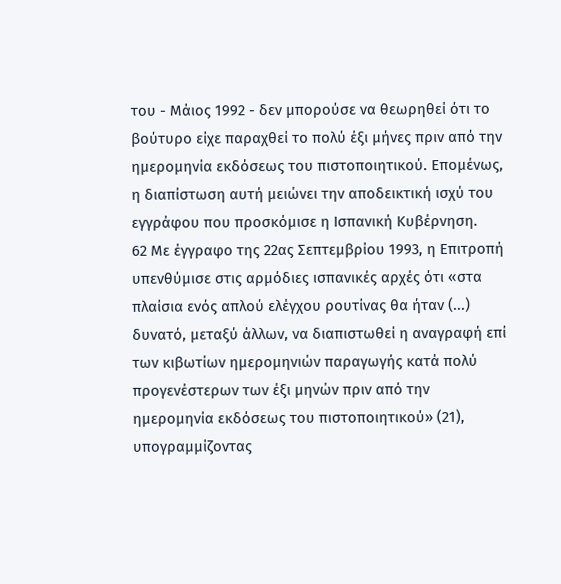του - Μάιος 1992 - δεν μπορούσε να θεωρηθεί ότι το βούτυρο είχε παραχθεί το πολύ έξι μήνες πριν από την ημερομηνία εκδόσεως του πιστοποιητικού. Επομένως, η διαπίστωση αυτή μειώνει την αποδεικτική ισχύ του εγγράφου που προσκόμισε η Ισπανική Κυβέρνηση.
62 Με έγγραφο της 22ας Σεπτεμβρίου 1993, η Επιτροπή υπενθύμισε στις αρμόδιες ισπανικές αρχές ότι «στα πλαίσια ενός απλού ελέγχου ρουτίνας θα ήταν (...) δυνατό, μεταξύ άλλων, να διαπιστωθεί η αναγραφή επί των κιβωτίων ημερομηνιών παραγωγής κατά πολύ προγενέστερων των έξι μηνών πριν από την ημερομηνία εκδόσεως του πιστοποιητικού» (21), υπογραμμίζοντας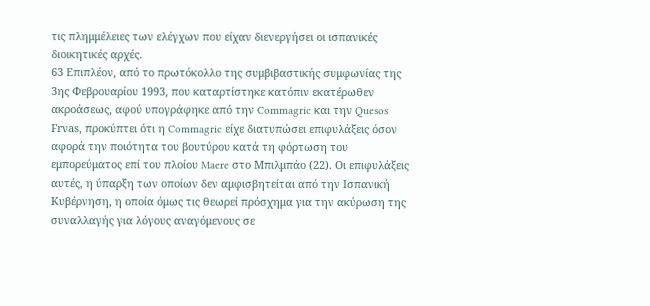τις πλημμέλειες των ελέγχων που είχαν διενεργήσει οι ισπανικές διοικητικές αρχές.
63 Επιπλέον, από το πρωτόκολλο της συμβιβαστικής συμφωνίας της 3ης Φεβρουαρίου 1993, που καταρτίστηκε κατόπιν εκατέρωθεν ακροάσεως, αφού υπογράφηκε από την Commagric και την Quesos Frνas, προκύπτει ότι η Commagric είχε διατυπώσει επιφυλάξεις όσον αφορά την ποιότητα του βουτύρου κατά τη φόρτωση του εμπορεύματος επί του πλοίου Maere στο Μπιλμπάο (22). Οι επιφυλάξεις αυτές, η ύπαρξη των οποίων δεν αμφισβητείται από την Ισπανική Κυβέρνηση, η οποία όμως τις θεωρεί πρόσχημα για την ακύρωση της συναλλαγής για λόγους αναγόμενους σε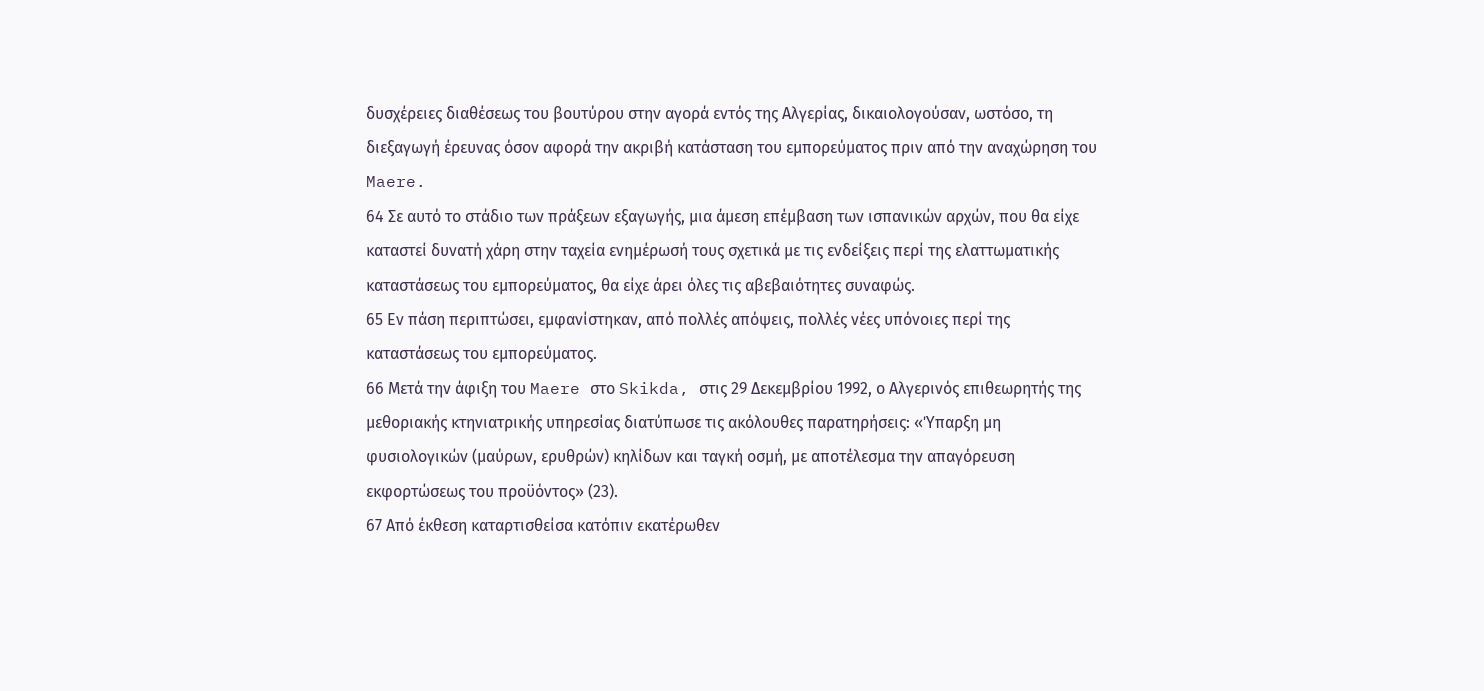δυσχέρειες διαθέσεως του βουτύρου στην αγορά εντός της Αλγερίας, δικαιολογούσαν, ωστόσο, τη διεξαγωγή έρευνας όσον αφορά την ακριβή κατάσταση του εμπορεύματος πριν από την αναχώρηση του Maere.
64 Σε αυτό το στάδιο των πράξεων εξαγωγής, μια άμεση επέμβαση των ισπανικών αρχών, που θα είχε καταστεί δυνατή χάρη στην ταχεία ενημέρωσή τους σχετικά με τις ενδείξεις περί της ελαττωματικής καταστάσεως του εμπορεύματος, θα είχε άρει όλες τις αβεβαιότητες συναφώς.
65 Εν πάση περιπτώσει, εμφανίστηκαν, από πολλές απόψεις, πολλές νέες υπόνοιες περί της καταστάσεως του εμπορεύματος.
66 Μετά την άφιξη του Maere στο Skikda, στις 29 Δεκεμβρίου 1992, ο Αλγερινός επιθεωρητής της μεθοριακής κτηνιατρικής υπηρεσίας διατύπωσε τις ακόλουθες παρατηρήσεις: «Ύπαρξη μη φυσιολογικών (μαύρων, ερυθρών) κηλίδων και ταγκή οσμή, με αποτέλεσμα την απαγόρευση εκφορτώσεως του προϋόντος» (23).
67 Από έκθεση καταρτισθείσα κατόπιν εκατέρωθεν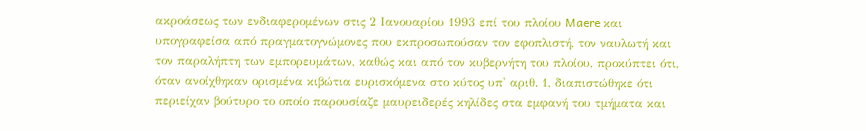ακροάσεως των ενδιαφερομένων στις 2 Ιανουαρίου 1993 επί του πλοίου Maere και υπογραφείσα από πραγματογνώμονες που εκπροσωπούσαν τον εφοπλιστή, τον ναυλωτή και τον παραλήπτη των εμπορευμάτων, καθώς και από τον κυβερνήτη του πλοίου, προκύπτει ότι, όταν ανοίχθηκαν ορισμένα κιβώτια ευρισκόμενα στο κύτος υπ' αριθ. 1, διαπιστώθηκε ότι περιείχαν βούτυρο το οποίο παρουσίαζε μαυρειδερές κηλίδες στα εμφανή του τμήματα και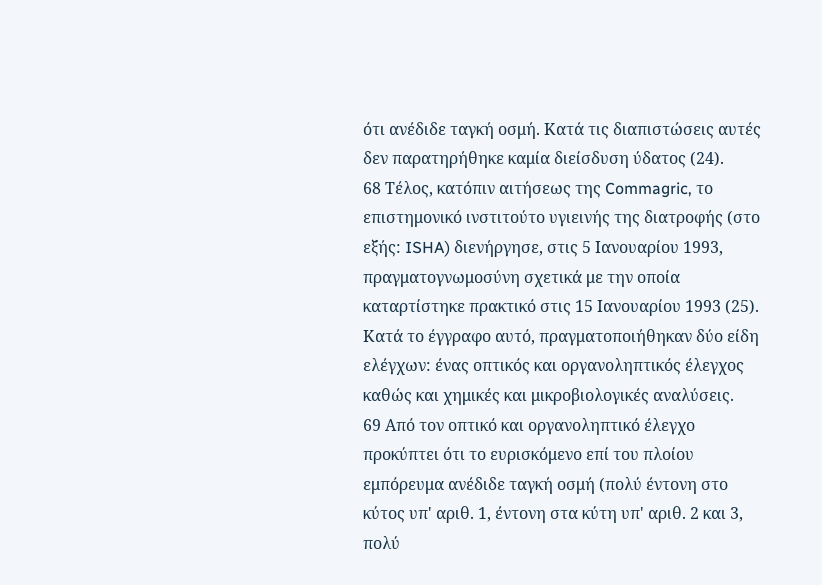ότι ανέδιδε ταγκή οσμή. Κατά τις διαπιστώσεις αυτές δεν παρατηρήθηκε καμία διείσδυση ύδατος (24).
68 Τέλος, κατόπιν αιτήσεως της Commagric, το επιστημονικό ινστιτούτο υγιεινής της διατροφής (στο εξής: ISHA) διενήργησε, στις 5 Ιανουαρίου 1993, πραγματογνωμοσύνη σχετικά με την οποία καταρτίστηκε πρακτικό στις 15 Ιανουαρίου 1993 (25). Κατά το έγγραφο αυτό, πραγματοποιήθηκαν δύο είδη ελέγχων: ένας οπτικός και οργανοληπτικός έλεγχος καθώς και χημικές και μικροβιολογικές αναλύσεις.
69 Από τον οπτικό και οργανοληπτικό έλεγχο προκύπτει ότι το ευρισκόμενο επί του πλοίου εμπόρευμα ανέδιδε ταγκή οσμή (πολύ έντονη στο κύτος υπ' αριθ. 1, έντονη στα κύτη υπ' αριθ. 2 και 3, πολύ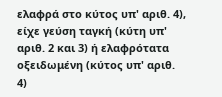ελαφρά στο κύτος υπ' αριθ. 4), είχε γεύση ταγκή (κύτη υπ' αριθ. 2 και 3) ή ελαφρότατα οξειδωμένη (κύτος υπ' αριθ. 4)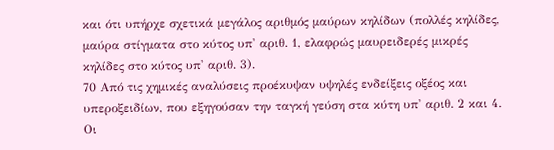και ότι υπήρχε σχετικά μεγάλος αριθμός μαύρων κηλίδων (πολλές κηλίδες, μαύρα στίγματα στο κύτος υπ' αριθ. 1, ελαφρώς μαυρειδερές μικρές κηλίδες στο κύτος υπ' αριθ. 3).
70 Από τις χημικές αναλύσεις προέκυψαν υψηλές ενδείξεις οξέος και υπεροξειδίων, που εξηγούσαν την ταγκή γεύση στα κύτη υπ' αριθ. 2 και 4. Οι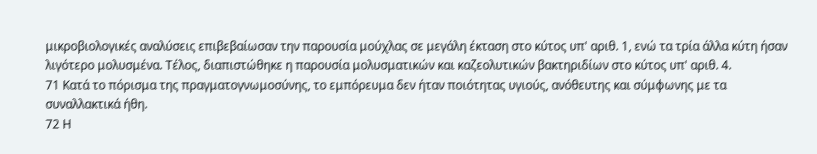μικροβιολογικές αναλύσεις επιβεβαίωσαν την παρουσία μούχλας σε μεγάλη έκταση στο κύτος υπ' αριθ. 1, ενώ τα τρία άλλα κύτη ήσαν λιγότερο μολυσμένα. Τέλος, διαπιστώθηκε η παρουσία μολυσματικών και καζεολυτικών βακτηριδίων στο κύτος υπ' αριθ. 4.
71 Κατά το πόρισμα της πραγματογνωμοσύνης, το εμπόρευμα δεν ήταν ποιότητας υγιούς, ανόθευτης και σύμφωνης με τα συναλλακτικά ήθη.
72 Η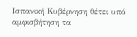Ισπανική Κυβέρνηση θέτει υπό αμφισβήτηση τα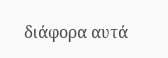διάφορα αυτά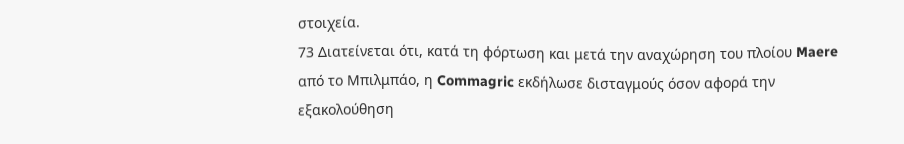στοιχεία.
73 Διατείνεται ότι, κατά τη φόρτωση και μετά την αναχώρηση του πλοίου Maere από το Μπιλμπάο, η Commagric εκδήλωσε δισταγμούς όσον αφορά την εξακολούθηση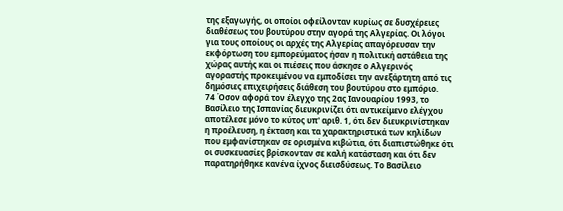της εξαγωγής, οι οποίοι οφείλονταν κυρίως σε δυσχέρειες διαθέσεως του βουτύρου στην αγορά της Αλγερίας. Οι λόγοι για τους οποίους οι αρχές της Αλγερίας απαγόρευσαν την εκφόρτωση του εμπορεύματος ήσαν η πολιτική αστάθεια της χώρας αυτής και οι πιέσεις που άσκησε ο Αλγερινός αγοραστής προκειμένου να εμποδίσει την ανεξάρτητη από τις δημόσιες επιχειρήσεις διάθεση του βουτύρου στο εμπόριο.
74 Όσον αφορά τον έλεγχο της 2ας Ιανουαρίου 1993, το Βασίλειο της Ισπανίας διευκρινίζει ότι αντικείμενο ελέγχου αποτέλεσε μόνο το κύτος υπ' αριθ. 1, ότι δεν διευκρινίστηκαν η προέλευση, η έκταση και τα χαρακτηριστικά των κηλίδων που εμφανίστηκαν σε ορισμένα κιβώτια, ότι διαπιστώθηκε ότι οι συσκευασίες βρίσκονταν σε καλή κατάσταση και ότι δεν παρατηρήθηκε κανένα ίχνος διεισδύσεως. Το Βασίλειο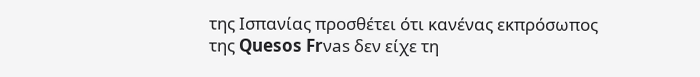της Ισπανίας προσθέτει ότι κανένας εκπρόσωπος της Quesos Frνas δεν είχε τη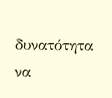δυνατότητα να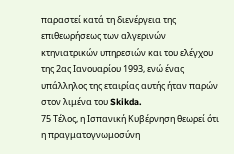παραστεί κατά τη διενέργεια της επιθεωρήσεως των αλγερινών κτηνιατρικών υπηρεσιών και του ελέγχου της 2ας Ιανουαρίου 1993, ενώ ένας υπάλληλος της εταιρίας αυτής ήταν παρών στον λιμένα του Skikda.
75 Τέλος, η Ισπανική Κυβέρνηση θεωρεί ότι η πραγματογνωμοσύνη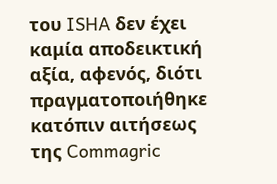του ISHA δεν έχει καμία αποδεικτική αξία, αφενός, διότι πραγματοποιήθηκε κατόπιν αιτήσεως της Commagric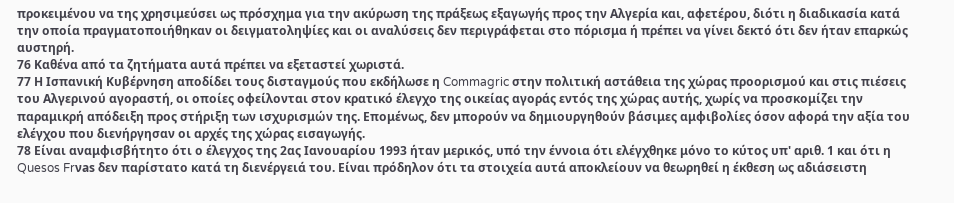προκειμένου να της χρησιμεύσει ως πρόσχημα για την ακύρωση της πράξεως εξαγωγής προς την Αλγερία και, αφετέρου, διότι η διαδικασία κατά την οποία πραγματοποιήθηκαν οι δειγματοληψίες και οι αναλύσεις δεν περιγράφεται στο πόρισμα ή πρέπει να γίνει δεκτό ότι δεν ήταν επαρκώς αυστηρή.
76 Καθένα από τα ζητήματα αυτά πρέπει να εξεταστεί χωριστά.
77 Η Ισπανική Κυβέρνηση αποδίδει τους δισταγμούς που εκδήλωσε η Commagric στην πολιτική αστάθεια της χώρας προορισμού και στις πιέσεις του Αλγερινού αγοραστή, οι οποίες οφείλονται στον κρατικό έλεγχο της οικείας αγοράς εντός της χώρας αυτής, χωρίς να προσκομίζει την παραμικρή απόδειξη προς στήριξη των ισχυρισμών της. Επομένως, δεν μπορούν να δημιουργηθούν βάσιμες αμφιβολίες όσον αφορά την αξία του ελέγχου που διενήργησαν οι αρχές της χώρας εισαγωγής.
78 Είναι αναμφισβήτητο ότι ο έλεγχος της 2ας Ιανουαρίου 1993 ήταν μερικός, υπό την έννοια ότι ελέγχθηκε μόνο το κύτος υπ' αριθ. 1 και ότι η Quesos Frνas δεν παρίστατο κατά τη διενέργειά του. Είναι πρόδηλον ότι τα στοιχεία αυτά αποκλείουν να θεωρηθεί η έκθεση ως αδιάσειστη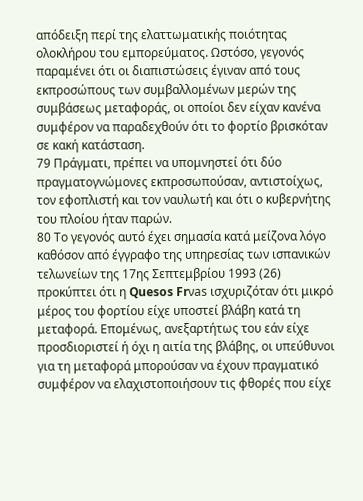απόδειξη περί της ελαττωματικής ποιότητας ολοκλήρου του εμπορεύματος. Ωστόσο, γεγονός παραμένει ότι οι διαπιστώσεις έγιναν από τους εκπροσώπους των συμβαλλομένων μερών της συμβάσεως μεταφοράς, οι οποίοι δεν είχαν κανένα συμφέρον να παραδεχθούν ότι το φορτίο βρισκόταν σε κακή κατάσταση.
79 Πράγματι, πρέπει να υπομνηστεί ότι δύο πραγματογνώμονες εκπροσωπούσαν, αντιστοίχως, τον εφοπλιστή και τον ναυλωτή και ότι ο κυβερνήτης του πλοίου ήταν παρών.
80 Το γεγονός αυτό έχει σημασία κατά μείζονα λόγο καθόσον από έγγραφο της υπηρεσίας των ισπανικών τελωνείων της 17ης Σεπτεμβρίου 1993 (26) προκύπτει ότι η Quesos Frνas ισχυριζόταν ότι μικρό μέρος του φορτίου είχε υποστεί βλάβη κατά τη μεταφορά. Επομένως, ανεξαρτήτως του εάν είχε προσδιοριστεί ή όχι η αιτία της βλάβης, οι υπεύθυνοι για τη μεταφορά μπορούσαν να έχουν πραγματικό συμφέρον να ελαχιστοποιήσουν τις φθορές που είχε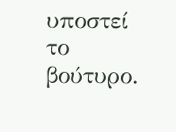υποστεί το βούτυρο.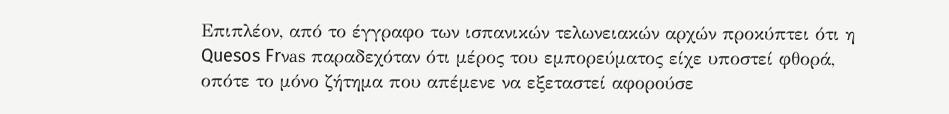Επιπλέον, από το έγγραφο των ισπανικών τελωνειακών αρχών προκύπτει ότι η Quesos Frνas παραδεχόταν ότι μέρος του εμπορεύματος είχε υποστεί φθορά, οπότε το μόνο ζήτημα που απέμενε να εξεταστεί αφορούσε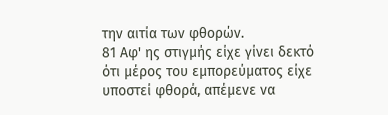την αιτία των φθορών.
81 Αφ' ης στιγμής είχε γίνει δεκτό ότι μέρος του εμπορεύματος είχε υποστεί φθορά, απέμενε να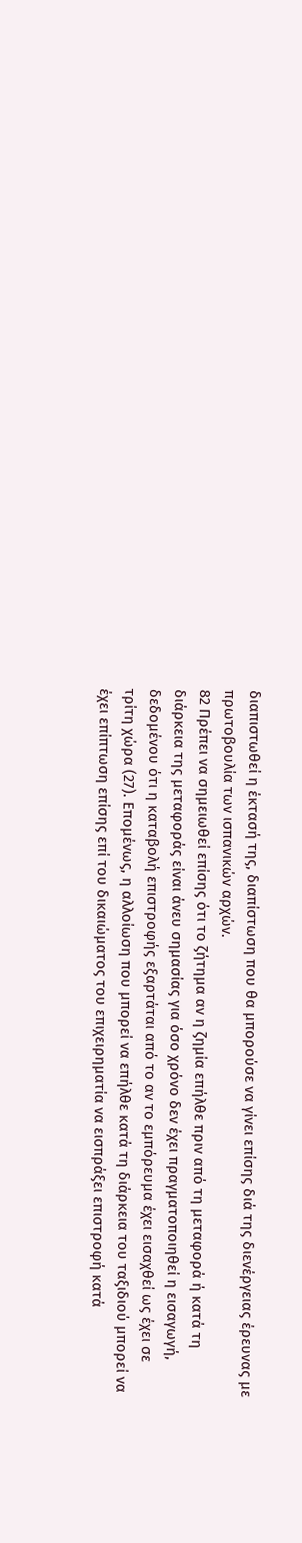διαπιστωθεί η έκτασή της, διαπίστωση που θα μπορούσε να γίνει επίσης διά της διενέργειας έρευνας με πρωτοβουλία των ισπανικών αρχών.
82 Πρέπει να σημειωθεί επίσης ότι το ζήτημα αν η ζημία επήλθε πριν από τη μεταφορά ή κατά τη διάρκεια της μεταφοράς είναι άνευ σημασίας για όσο χρόνο δεν έχει πραγματοποιηθεί η εισαγωγή, δεδομένου ότι η καταβολή επιστροφής εξαρτάται από το αν το εμπόρευμα έχει εισαχθεί ως έχει σε τρίτη χώρα (27). Επομένως, η αλλοίωση που μπορεί να επήλθε κατά τη διάρκεια του ταξιδιού μπορεί να έχει επίπτωση επίσης επί του δικαιώματος του επιχειρηματία να εισπράξει επιστροφή κατά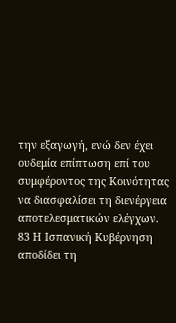την εξαγωγή, ενώ δεν έχει ουδεμία επίπτωση επί του συμφέροντος της Κοινότητας να διασφαλίσει τη διενέργεια αποτελεσματικών ελέγχων.
83 Η Ισπανική Κυβέρνηση αποδίδει τη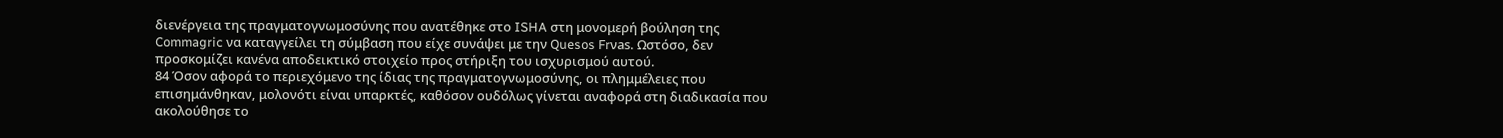διενέργεια της πραγματογνωμοσύνης που ανατέθηκε στο ISHA στη μονομερή βούληση της Commagric να καταγγείλει τη σύμβαση που είχε συνάψει με την Quesos Frνas. Ωστόσο, δεν προσκομίζει κανένα αποδεικτικό στοιχείο προς στήριξη του ισχυρισμού αυτού.
84 Όσον αφορά το περιεχόμενο της ίδιας της πραγματογνωμοσύνης, οι πλημμέλειες που επισημάνθηκαν, μολονότι είναι υπαρκτές, καθόσον ουδόλως γίνεται αναφορά στη διαδικασία που ακολούθησε το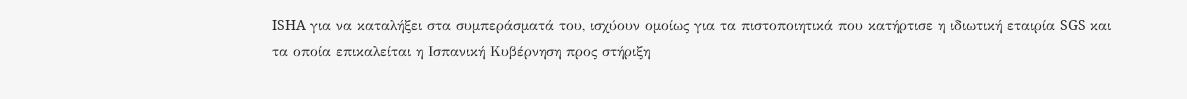ISHA για να καταλήξει στα συμπεράσματά του, ισχύουν ομοίως για τα πιστοποιητικά που κατήρτισε η ιδιωτική εταιρία SGS και τα οποία επικαλείται η Ισπανική Κυβέρνηση προς στήριξη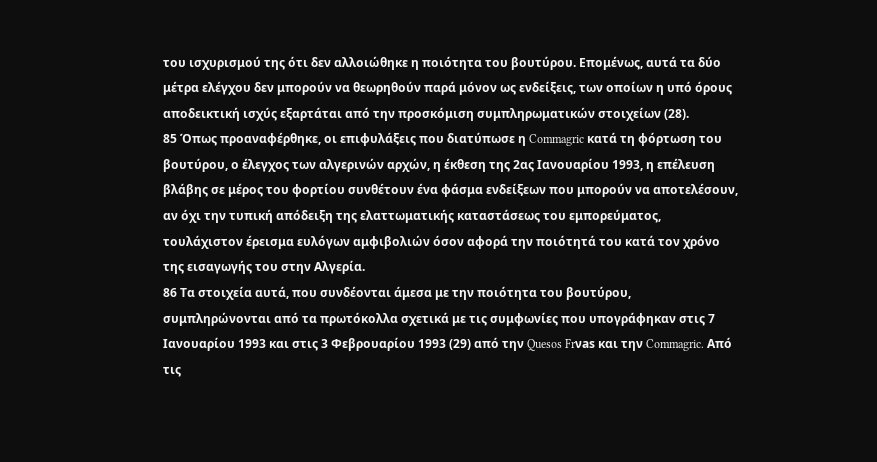του ισχυρισμού της ότι δεν αλλοιώθηκε η ποιότητα του βουτύρου. Επομένως, αυτά τα δύο μέτρα ελέγχου δεν μπορούν να θεωρηθούν παρά μόνον ως ενδείξεις, των οποίων η υπό όρους αποδεικτική ισχύς εξαρτάται από την προσκόμιση συμπληρωματικών στοιχείων (28).
85 Όπως προαναφέρθηκε, οι επιφυλάξεις που διατύπωσε η Commagric κατά τη φόρτωση του βουτύρου, ο έλεγχος των αλγερινών αρχών, η έκθεση της 2ας Ιανουαρίου 1993, η επέλευση βλάβης σε μέρος του φορτίου συνθέτουν ένα φάσμα ενδείξεων που μπορούν να αποτελέσουν, αν όχι την τυπική απόδειξη της ελαττωματικής καταστάσεως του εμπορεύματος, τουλάχιστον έρεισμα ευλόγων αμφιβολιών όσον αφορά την ποιότητά του κατά τον χρόνο της εισαγωγής του στην Αλγερία.
86 Τα στοιχεία αυτά, που συνδέονται άμεσα με την ποιότητα του βουτύρου, συμπληρώνονται από τα πρωτόκολλα σχετικά με τις συμφωνίες που υπογράφηκαν στις 7 Ιανουαρίου 1993 και στις 3 Φεβρουαρίου 1993 (29) από την Quesos Frνas και την Commagric. Από τις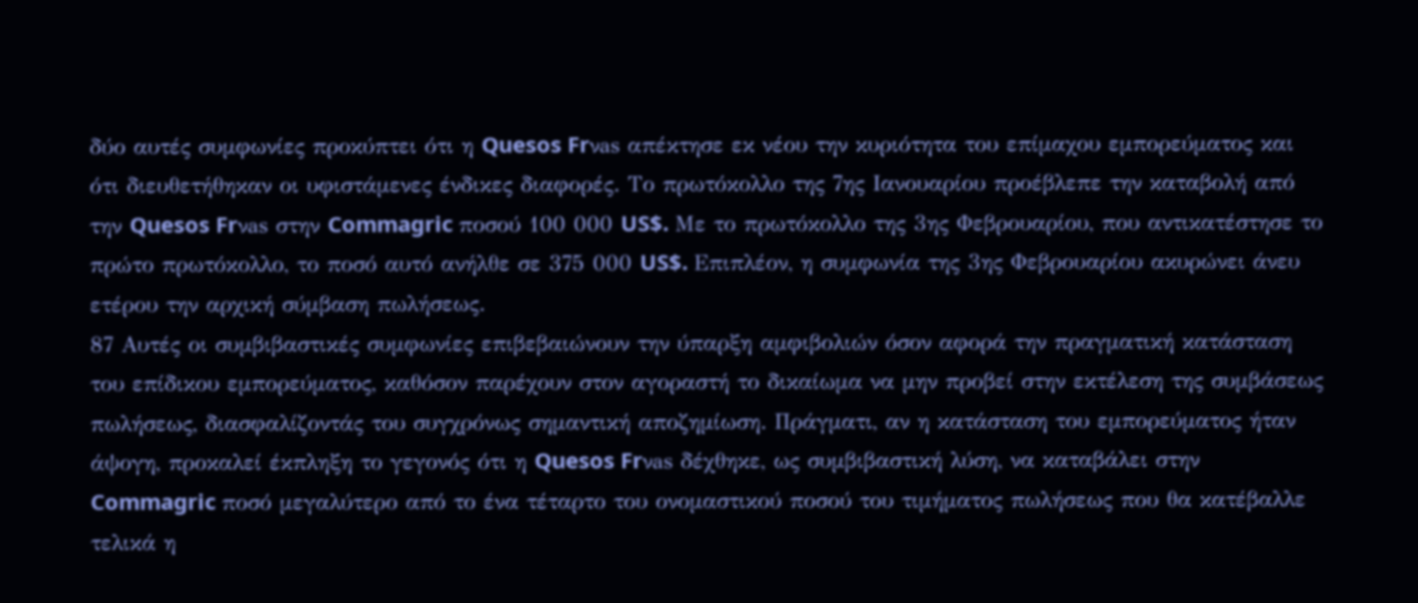δύο αυτές συμφωνίες προκύπτει ότι η Quesos Frνas απέκτησε εκ νέου την κυριότητα του επίμαχου εμπορεύματος και ότι διευθετήθηκαν οι υφιστάμενες ένδικες διαφορές. Το πρωτόκολλο της 7ης Ιανουαρίου προέβλεπε την καταβολή από την Quesos Frνas στην Commagric ποσού 100 000 US$. Με το πρωτόκολλο της 3ης Φεβρουαρίου, που αντικατέστησε το πρώτο πρωτόκολλο, το ποσό αυτό ανήλθε σε 375 000 US$. Επιπλέον, η συμφωνία της 3ης Φεβρουαρίου ακυρώνει άνευ ετέρου την αρχική σύμβαση πωλήσεως.
87 Αυτές οι συμβιβαστικές συμφωνίες επιβεβαιώνουν την ύπαρξη αμφιβολιών όσον αφορά την πραγματική κατάσταση του επίδικου εμπορεύματος, καθόσον παρέχουν στον αγοραστή το δικαίωμα να μην προβεί στην εκτέλεση της συμβάσεως πωλήσεως, διασφαλίζοντάς του συγχρόνως σημαντική αποζημίωση. Πράγματι, αν η κατάσταση του εμπορεύματος ήταν άψογη, προκαλεί έκπληξη το γεγονός ότι η Quesos Frνas δέχθηκε, ως συμβιβαστική λύση, να καταβάλει στην Commagric ποσό μεγαλύτερο από το ένα τέταρτο του ονομαστικού ποσού του τιμήματος πωλήσεως που θα κατέβαλλε τελικά η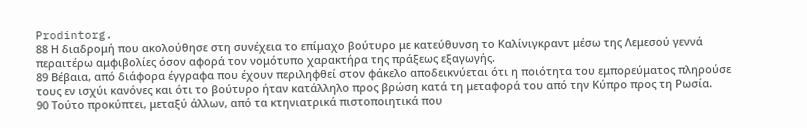Prodintorg.
88 Η διαδρομή που ακολούθησε στη συνέχεια το επίμαχο βούτυρο με κατεύθυνση το Kαλίνιγκραντ μέσω της Λεμεσού γεννά περαιτέρω αμφιβολίες όσον αφορά τον νομότυπο χαρακτήρα της πράξεως εξαγωγής.
89 Βέβαια, από διάφορα έγγραφα που έχουν περιληφθεί στον φάκελο αποδεικνύεται ότι η ποιότητα του εμπορεύματος πληρούσε τους εν ισχύι κανόνες και ότι το βούτυρο ήταν κατάλληλο προς βρώση κατά τη μεταφορά του από την Κύπρο προς τη Ρωσία.
90 Τούτο προκύπτει, μεταξύ άλλων, από τα κτηνιατρικά πιστοποιητικά που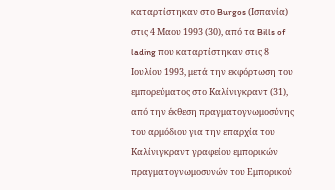καταρτίστηκαν στο Burgos (Ισπανία) στις 4 Μαου 1993 (30), από τα Bills of lading που καταρτίστηκαν στις 8 Ιουλίου 1993, μετά την εκφόρτωση του εμπορεύματος στο Kαλίνιγκραντ (31), από την έκθεση πραγματογνωμοσύνης του αρμόδιου για την επαρχία του Kαλίνιγκραντ γραφείου εμπορικών πραγματογνωμοσυνών του Εμπορικού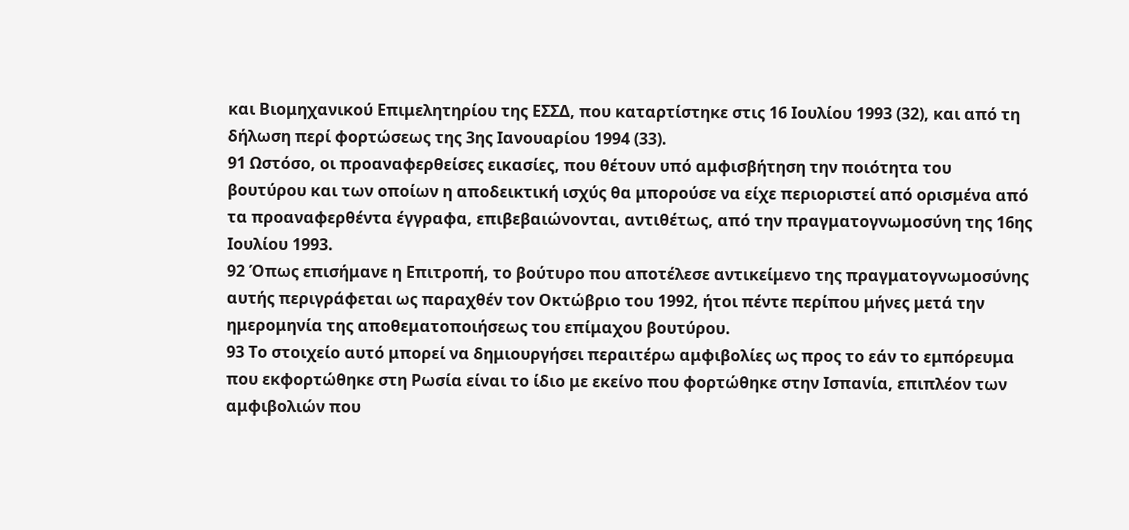και Βιομηχανικού Επιμελητηρίου της ΕΣΣΔ, που καταρτίστηκε στις 16 Ιουλίου 1993 (32), και από τη δήλωση περί φορτώσεως της 3ης Ιανουαρίου 1994 (33).
91 Ωστόσο, οι προαναφερθείσες εικασίες, που θέτουν υπό αμφισβήτηση την ποιότητα του βουτύρου και των οποίων η αποδεικτική ισχύς θα μπορούσε να είχε περιοριστεί από ορισμένα από τα προαναφερθέντα έγγραφα, επιβεβαιώνονται, αντιθέτως, από την πραγματογνωμοσύνη της 16ης Ιουλίου 1993.
92 Όπως επισήμανε η Επιτροπή, το βούτυρο που αποτέλεσε αντικείμενο της πραγματογνωμοσύνης αυτής περιγράφεται ως παραχθέν τον Οκτώβριο του 1992, ήτοι πέντε περίπου μήνες μετά την ημερομηνία της αποθεματοποιήσεως του επίμαχου βουτύρου.
93 Το στοιχείο αυτό μπορεί να δημιουργήσει περαιτέρω αμφιβολίες ως προς το εάν το εμπόρευμα που εκφορτώθηκε στη Ρωσία είναι το ίδιο με εκείνο που φορτώθηκε στην Ισπανία, επιπλέον των αμφιβολιών που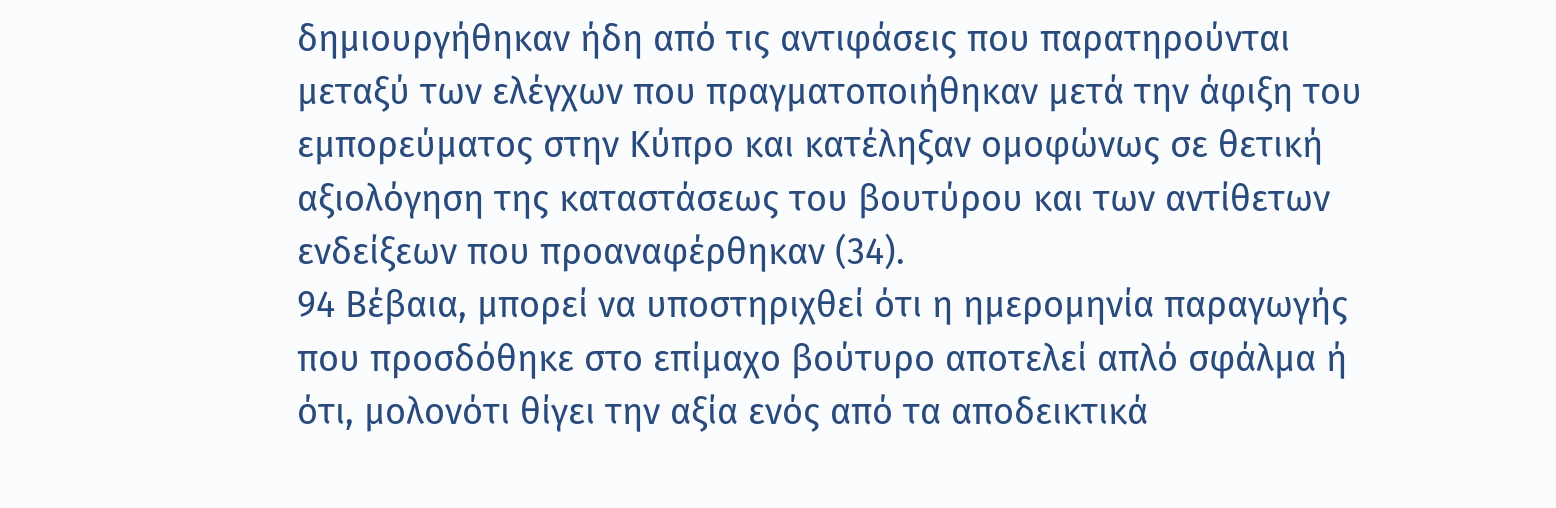δημιουργήθηκαν ήδη από τις αντιφάσεις που παρατηρούνται μεταξύ των ελέγχων που πραγματοποιήθηκαν μετά την άφιξη του εμπορεύματος στην Κύπρο και κατέληξαν ομοφώνως σε θετική αξιολόγηση της καταστάσεως του βουτύρου και των αντίθετων ενδείξεων που προαναφέρθηκαν (34).
94 Βέβαια, μπορεί να υποστηριχθεί ότι η ημερομηνία παραγωγής που προσδόθηκε στο επίμαχο βούτυρο αποτελεί απλό σφάλμα ή ότι, μολονότι θίγει την αξία ενός από τα αποδεικτικά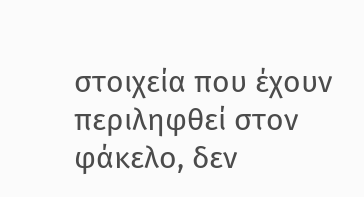στοιχεία που έχουν περιληφθεί στον φάκελο, δεν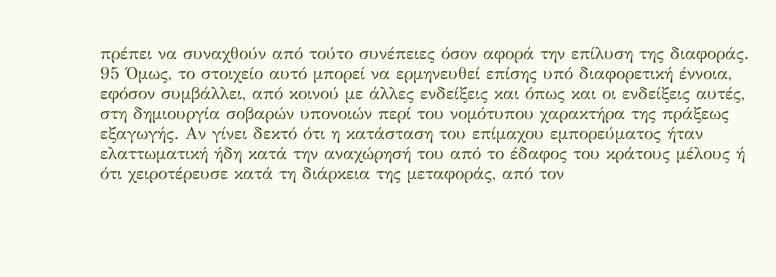πρέπει να συναχθούν από τούτο συνέπειες όσον αφορά την επίλυση της διαφοράς.
95 Όμως, το στοιχείο αυτό μπορεί να ερμηνευθεί επίσης υπό διαφορετική έννοια, εφόσον συμβάλλει, από κοινού με άλλες ενδείξεις και όπως και οι ενδείξεις αυτές, στη δημιουργία σοβαρών υπονοιών περί του νομότυπου χαρακτήρα της πράξεως εξαγωγής. Αν γίνει δεκτό ότι η κατάσταση του επίμαχου εμπορεύματος ήταν ελαττωματική ήδη κατά την αναχώρησή του από το έδαφος του κράτους μέλους ή ότι χειροτέρευσε κατά τη διάρκεια της μεταφοράς, από τον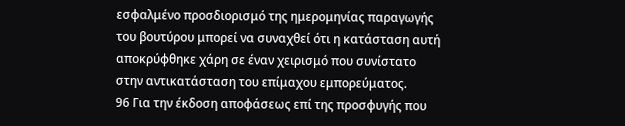εσφαλμένο προσδιορισμό της ημερομηνίας παραγωγής του βουτύρου μπορεί να συναχθεί ότι η κατάσταση αυτή αποκρύφθηκε χάρη σε έναν χειρισμό που συνίστατο στην αντικατάσταση του επίμαχου εμπορεύματος.
96 Για την έκδοση αποφάσεως επί της προσφυγής που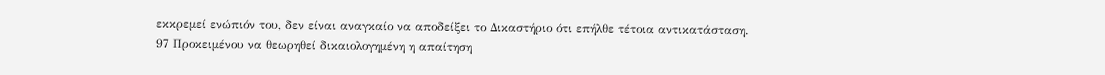εκκρεμεί ενώπιόν του, δεν είναι αναγκαίο να αποδείξει το Δικαστήριο ότι επήλθε τέτοια αντικατάσταση.
97 Προκειμένου να θεωρηθεί δικαιολογημένη η απαίτηση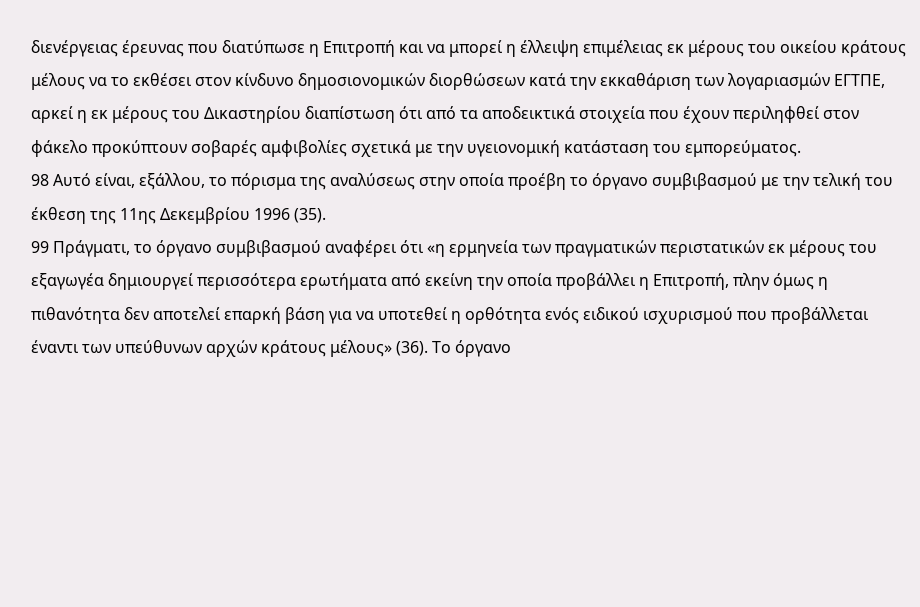διενέργειας έρευνας που διατύπωσε η Επιτροπή και να μπορεί η έλλειψη επιμέλειας εκ μέρους του οικείου κράτους μέλους να το εκθέσει στον κίνδυνο δημοσιονομικών διορθώσεων κατά την εκκαθάριση των λογαριασμών ΕΓΤΠΕ, αρκεί η εκ μέρους του Δικαστηρίου διαπίστωση ότι από τα αποδεικτικά στοιχεία που έχουν περιληφθεί στον φάκελο προκύπτουν σοβαρές αμφιβολίες σχετικά με την υγειονομική κατάσταση του εμπορεύματος.
98 Αυτό είναι, εξάλλου, το πόρισμα της αναλύσεως στην οποία προέβη το όργανο συμβιβασμού με την τελική του έκθεση της 11ης Δεκεμβρίου 1996 (35).
99 Πράγματι, το όργανο συμβιβασμού αναφέρει ότι «η ερμηνεία των πραγματικών περιστατικών εκ μέρους του εξαγωγέα δημιουργεί περισσότερα ερωτήματα από εκείνη την οποία προβάλλει η Επιτροπή, πλην όμως η πιθανότητα δεν αποτελεί επαρκή βάση για να υποτεθεί η ορθότητα ενός ειδικού ισχυρισμού που προβάλλεται έναντι των υπεύθυνων αρχών κράτους μέλους» (36). Το όργανο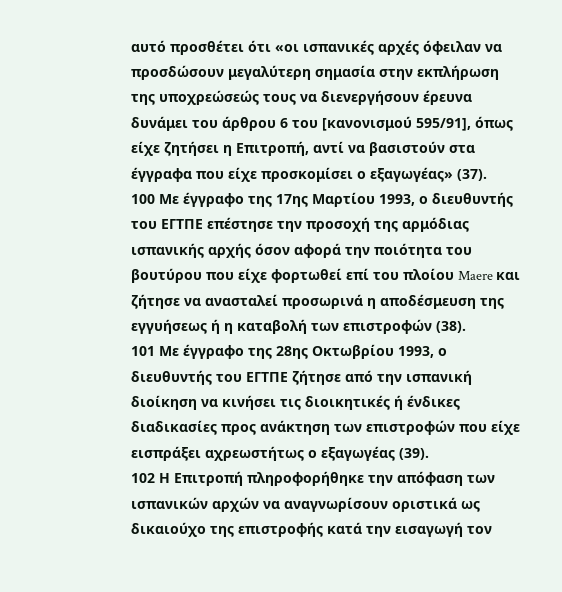αυτό προσθέτει ότι «οι ισπανικές αρχές όφειλαν να προσδώσουν μεγαλύτερη σημασία στην εκπλήρωση της υποχρεώσεώς τους να διενεργήσουν έρευνα δυνάμει του άρθρου 6 του [κανονισμού 595/91], όπως είχε ζητήσει η Επιτροπή, αντί να βασιστούν στα έγγραφα που είχε προσκομίσει ο εξαγωγέας» (37).
100 Με έγγραφο της 17ης Μαρτίου 1993, ο διευθυντής του ΕΓΤΠΕ επέστησε την προσοχή της αρμόδιας ισπανικής αρχής όσον αφορά την ποιότητα του βουτύρου που είχε φορτωθεί επί του πλοίου Maere και ζήτησε να ανασταλεί προσωρινά η αποδέσμευση της εγγυήσεως ή η καταβολή των επιστροφών (38).
101 Με έγγραφο της 28ης Οκτωβρίου 1993, ο διευθυντής του ΕΓΤΠΕ ζήτησε από την ισπανική διοίκηση να κινήσει τις διοικητικές ή ένδικες διαδικασίες προς ανάκτηση των επιστροφών που είχε εισπράξει αχρεωστήτως ο εξαγωγέας (39).
102 Η Επιτροπή πληροφορήθηκε την απόφαση των ισπανικών αρχών να αναγνωρίσουν οριστικά ως δικαιούχο της επιστροφής κατά την εισαγωγή τον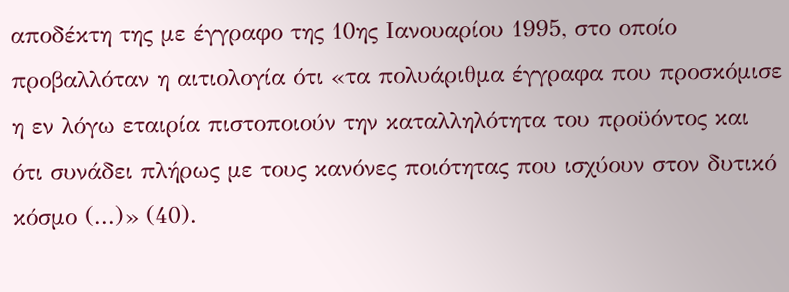αποδέκτη της με έγγραφο της 10ης Ιανουαρίου 1995, στο οποίο προβαλλόταν η αιτιολογία ότι «τα πολυάριθμα έγγραφα που προσκόμισε η εν λόγω εταιρία πιστοποιούν την καταλληλότητα του προϋόντος και ότι συνάδει πλήρως με τους κανόνες ποιότητας που ισχύουν στον δυτικό κόσμο (...)» (40).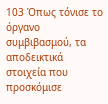103 Όπως τόνισε το όργανο συμβιβασμού, τα αποδεικτικά στοιχεία που προσκόμισε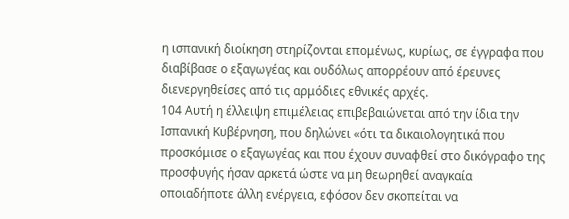η ισπανική διοίκηση στηρίζονται επομένως, κυρίως, σε έγγραφα που διαβίβασε ο εξαγωγέας και ουδόλως απορρέουν από έρευνες διενεργηθείσες από τις αρμόδιες εθνικές αρχές.
104 Αυτή η έλλειψη επιμέλειας επιβεβαιώνεται από την ίδια την Ισπανική Κυβέρνηση, που δηλώνει «ότι τα δικαιολογητικά που προσκόμισε ο εξαγωγέας και που έχουν συναφθεί στο δικόγραφο της προσφυγής ήσαν αρκετά ώστε να μη θεωρηθεί αναγκαία οποιαδήποτε άλλη ενέργεια, εφόσον δεν σκοπείται να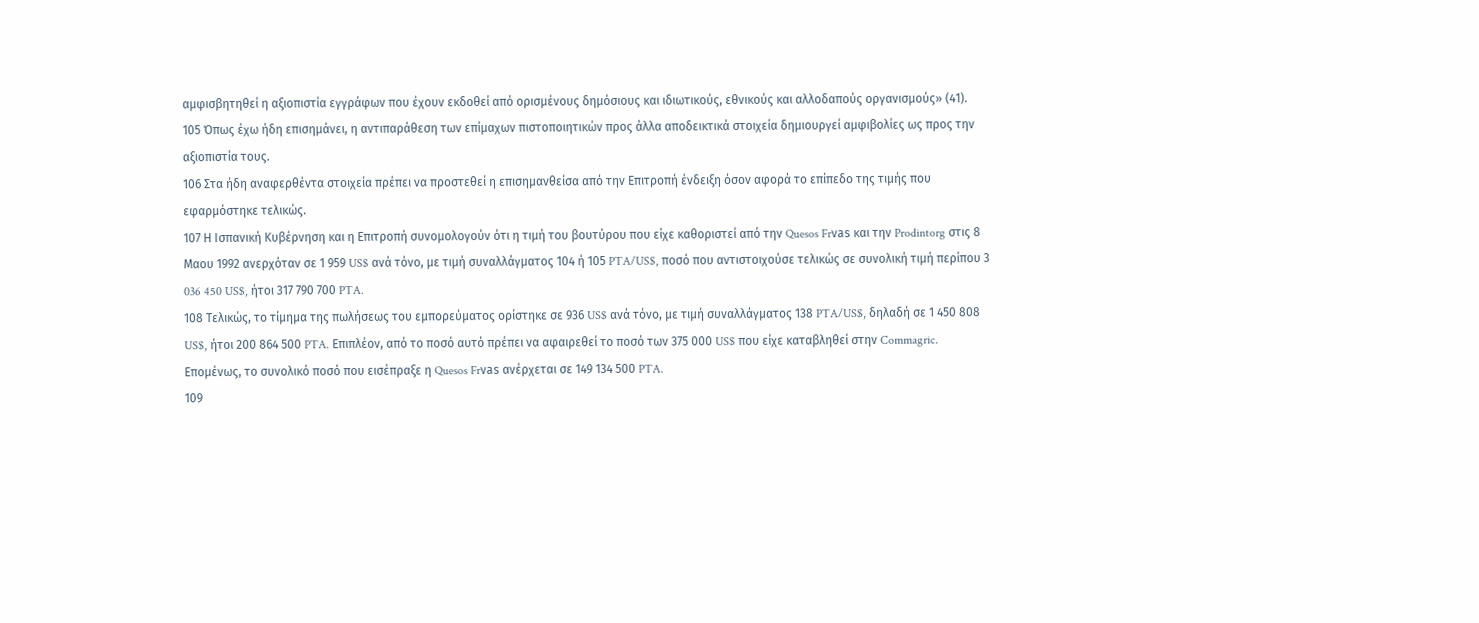αμφισβητηθεί η αξιοπιστία εγγράφων που έχουν εκδοθεί από ορισμένους δημόσιους και ιδιωτικούς, εθνικούς και αλλοδαπούς οργανισμούς» (41).
105 Όπως έχω ήδη επισημάνει, η αντιπαράθεση των επίμαχων πιστοποιητικών προς άλλα αποδεικτικά στοιχεία δημιουργεί αμφιβολίες ως προς την αξιοπιστία τους.
106 Στα ήδη αναφερθέντα στοιχεία πρέπει να προστεθεί η επισημανθείσα από την Επιτροπή ένδειξη όσον αφορά το επίπεδο της τιμής που εφαρμόστηκε τελικώς.
107 Η Ισπανική Κυβέρνηση και η Επιτροπή συνομολογούν ότι η τιμή του βουτύρου που είχε καθοριστεί από την Quesos Frνas και την Prodintorg στις 8 Μαου 1992 ανερχόταν σε 1 959 US$ ανά τόνο, με τιμή συναλλάγματος 104 ή 105 PTA/US$, ποσό που αντιστοιχούσε τελικώς σε συνολική τιμή περίπου 3 036 450 US$, ήτοι 317 790 700 PTA.
108 Τελικώς, το τίμημα της πωλήσεως του εμπορεύματος ορίστηκε σε 936 US$ ανά τόνο, με τιμή συναλλάγματος 138 PTA/US$, δηλαδή σε 1 450 808 US$, ήτοι 200 864 500 PTA. Επιπλέον, από το ποσό αυτό πρέπει να αφαιρεθεί το ποσό των 375 000 US$ που είχε καταβληθεί στην Commagric. Επομένως, το συνολικό ποσό που εισέπραξε η Quesos Frνas ανέρχεται σε 149 134 500 PTA.
109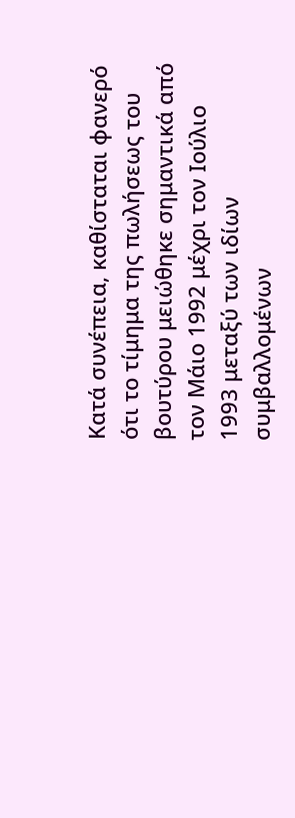Κατά συνέπεια, καθίσταται φανερό ότι το τίμημα της πωλήσεως του βουτύρου μειώθηκε σημαντικά από τον Μάιο 1992 μέχρι τον Ιούλιο 1993 μεταξύ των ιδίων συμβαλλομένων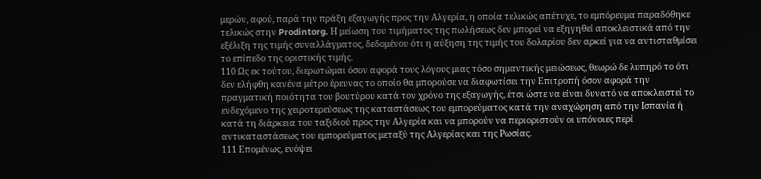μερών, αφού, παρά την πράξη εξαγωγής προς την Αλγερία, η οποία τελικώς απέτυχε, το εμπόρευμα παραδόθηκε τελικώς στην Prodintorg. Η μείωση του τιμήματος της πωλήσεως δεν μπορεί να εξηγηθεί αποκλειστικά από την εξέλιξη της τιμής συναλλάγματος, δεδομένου ότι η αύξηση της τιμής του δολαρίου δεν αρκεί για να αντισταθμίσει το επίπεδο της οριστικής τιμής.
110 Ως εκ τούτου, διερωτώμαι όσον αφορά τους λόγους μιας τόσο σημαντικής μειώσεως, θεωρώ δε λυπηρό το ότι δεν ελήφθη κανένα μέτρο έρευνας το οποίο θα μπορούσε να διαφωτίσει την Επιτροπή όσον αφορά την πραγματική ποιότητα του βουτύρου κατά τον χρόνο της εξαγωγής, έτσι ώστε να είναι δυνατό να αποκλειστεί το ενδεχόμενο της χειροτερεύσεως της καταστάσεως του εμπορεύματος κατά την αναχώρηση από την Ισπανία ή κατά τη διάρκεια του ταξιδιού προς την Αλγερία και να μπορούν να περιοριστούν οι υπόνοιες περί αντικαταστάσεως του εμπορεύματος μεταξύ της Αλγερίας και της Ρωσίας.
111 Επομένως, ενόψει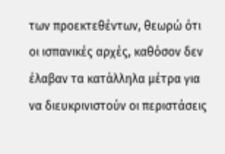των προεκτεθέντων, θεωρώ ότι οι ισπανικές αρχές, καθόσον δεν έλαβαν τα κατάλληλα μέτρα για να διευκρινιστούν οι περιστάσεις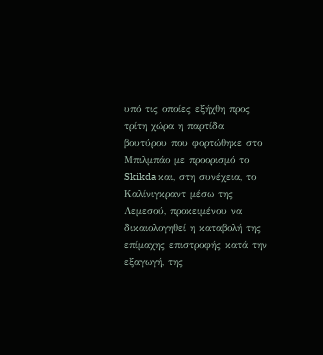υπό τις οποίες εξήχθη προς τρίτη χώρα η παρτίδα βουτύρου που φορτώθηκε στο Μπιλμπάο με προορισμό το Skikda και, στη συνέχεια, το Kαλίνιγκραντ μέσω της Λεμεσού, προκειμένου να δικαιολογηθεί η καταβολή της επίμαχης επιστροφής κατά την εξαγωγή, της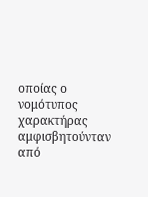οποίας ο νομότυπος χαρακτήρας αμφισβητούνταν από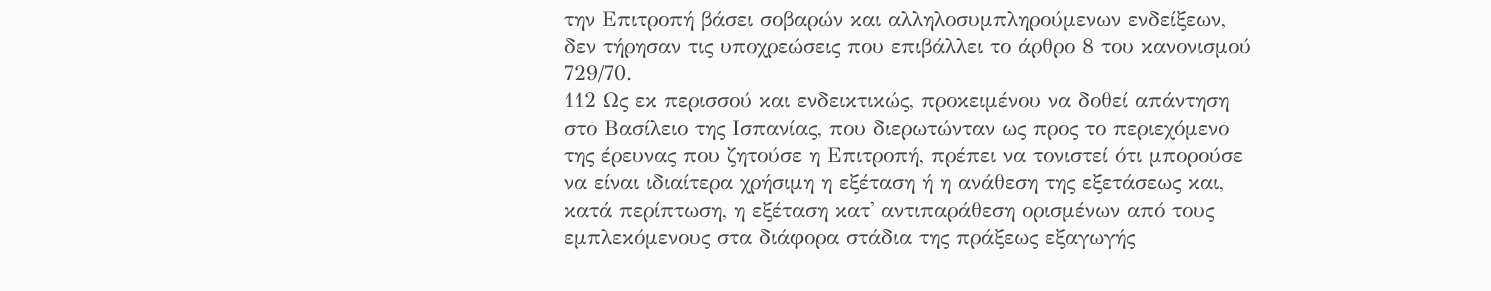την Επιτροπή βάσει σοβαρών και αλληλοσυμπληρούμενων ενδείξεων, δεν τήρησαν τις υποχρεώσεις που επιβάλλει το άρθρο 8 του κανονισμού 729/70.
112 Ως εκ περισσού και ενδεικτικώς, προκειμένου να δοθεί απάντηση στο Βασίλειο της Ισπανίας, που διερωτώνταν ως προς το περιεχόμενο της έρευνας που ζητούσε η Επιτροπή, πρέπει να τονιστεί ότι μπορούσε να είναι ιδιαίτερα χρήσιμη η εξέταση ή η ανάθεση της εξετάσεως και, κατά περίπτωση, η εξέταση κατ' αντιπαράθεση ορισμένων από τους εμπλεκόμενους στα διάφορα στάδια της πράξεως εξαγωγής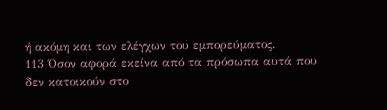ή ακόμη και των ελέγχων του εμπορεύματος.
113 Όσον αφορά εκείνα από τα πρόσωπα αυτά που δεν κατοικούν στο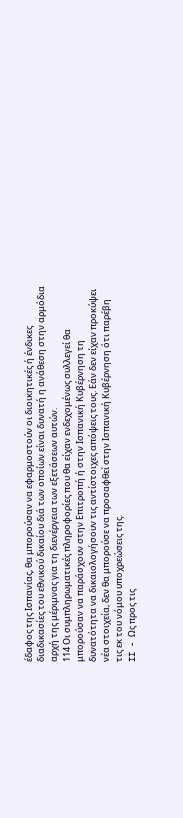έδαφος της Ισπανίας, θα μπορούσαν να εφαρμοστούν οι διοικητικές ή ένδικες διαδικασίες του εθνικού δικαίου διά των οποίων είναι δυνατή η ανάθεση στην αρμόδια αρχή της μέριμνας για τη διενέργεια των εξετάσεων αυτών.
114 Οι συμπληρωματικές πληροφορίες που θα είχαν ενδεχομένως συλλεγεί θα μπορούσαν να παράσχουν στην Επιτροπή ή στην Ισπανική Κυβέρνηση τη δυνατότητα να δικαιολογήσουν τις αντίστοιχες απόψεις τους. Εάν δεν είχαν προκύψει νέα στοιχεία, δεν θα μπορούσε να προσαφθεί στην Ισπανική Κυβέρνηση ότι παρέβη τις εκ του νόμου υποχρεώσεις της.
II - Ως προς τις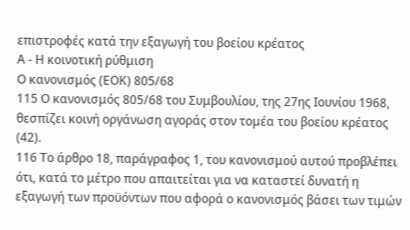επιστροφές κατά την εξαγωγή του βοείου κρέατος
Α - Η κοινοτική ρύθμιση
Ο κανονισμός (ΕΟΚ) 805/68
115 Ο κανονισμός 805/68 του Συμβουλίου, της 27ης Ιουνίου 1968, θεσπίζει κοινή οργάνωση αγοράς στον τομέα του βοείου κρέατος (42).
116 Το άρθρο 18, παράγραφος 1, του κανονισμού αυτού προβλέπει ότι, κατά το μέτρο που απαιτείται για να καταστεί δυνατή η εξαγωγή των προϋόντων που αφορά ο κανονισμός βάσει των τιμών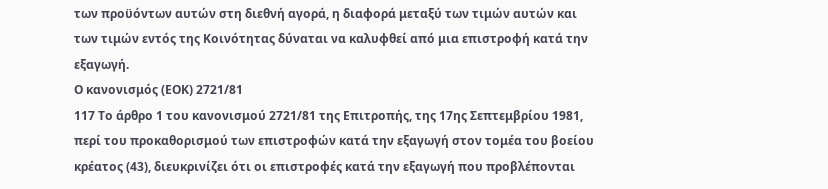των προϋόντων αυτών στη διεθνή αγορά, η διαφορά μεταξύ των τιμών αυτών και των τιμών εντός της Κοινότητας δύναται να καλυφθεί από μια επιστροφή κατά την εξαγωγή.
Ο κανονισμός (ΕΟΚ) 2721/81
117 Το άρθρο 1 του κανονισμού 2721/81 της Επιτροπής, της 17ης Σεπτεμβρίου 1981, περί του προκαθορισμού των επιστροφών κατά την εξαγωγή στον τομέα του βοείου κρέατος (43), διευκρινίζει ότι οι επιστροφές κατά την εξαγωγή που προβλέπονται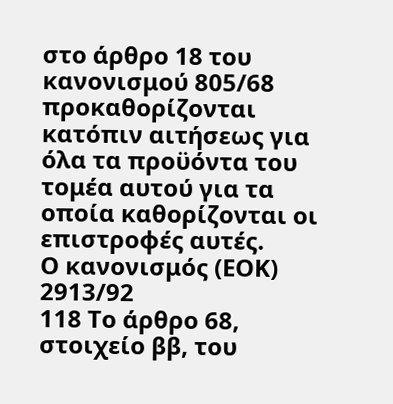στο άρθρο 18 του κανονισμού 805/68 προκαθορίζονται κατόπιν αιτήσεως για όλα τα προϋόντα του τομέα αυτού για τα οποία καθορίζονται οι επιστροφές αυτές.
Ο κανονισμός (ΕΟΚ) 2913/92
118 Το άρθρο 68, στοιχείο ββ, του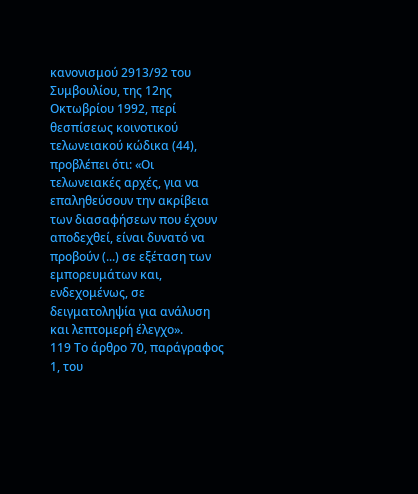κανονισμού 2913/92 του Συμβουλίου, της 12ης Οκτωβρίου 1992, περί θεσπίσεως κοινοτικού τελωνειακού κώδικα (44), προβλέπει ότι: «Οι τελωνειακές αρχές, για να επαληθεύσουν την ακρίβεια των διασαφήσεων που έχουν αποδεχθεί, είναι δυνατό να προβούν (...) σε εξέταση των εμπορευμάτων και, ενδεχομένως, σε δειγματοληψία για ανάλυση και λεπτομερή έλεγχο».
119 Το άρθρο 70, παράγραφος 1, του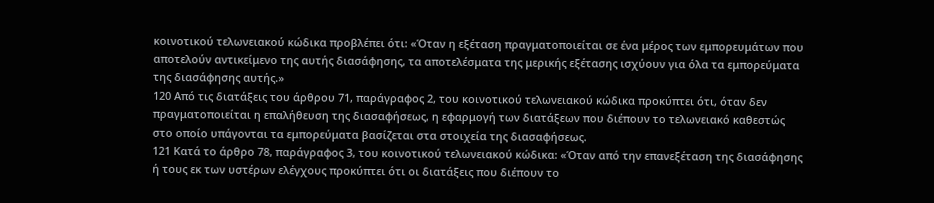κοινοτικού τελωνειακού κώδικα προβλέπει ότι: «Όταν η εξέταση πραγματοποιείται σε ένα μέρος των εμπορευμάτων που αποτελούν αντικείμενο της αυτής διασάφησης, τα αποτελέσματα της μερικής εξέτασης ισχύουν για όλα τα εμπορεύματα της διασάφησης αυτής.»
120 Από τις διατάξεις του άρθρου 71, παράγραφος 2, του κοινοτικού τελωνειακού κώδικα προκύπτει ότι, όταν δεν πραγματοποιείται η επαλήθευση της διασαφήσεως, η εφαρμογή των διατάξεων που διέπουν το τελωνειακό καθεστώς στο οποίο υπάγονται τα εμπορεύματα βασίζεται στα στοιχεία της διασαφήσεως.
121 Κατά το άρθρο 78, παράγραφος 3, του κοινοτικού τελωνειακού κώδικα: «Όταν από την επανεξέταση της διασάφησης ή τους εκ των υστέρων ελέγχους προκύπτει ότι οι διατάξεις που διέπουν το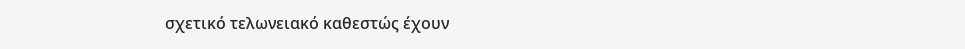σχετικό τελωνειακό καθεστώς έχουν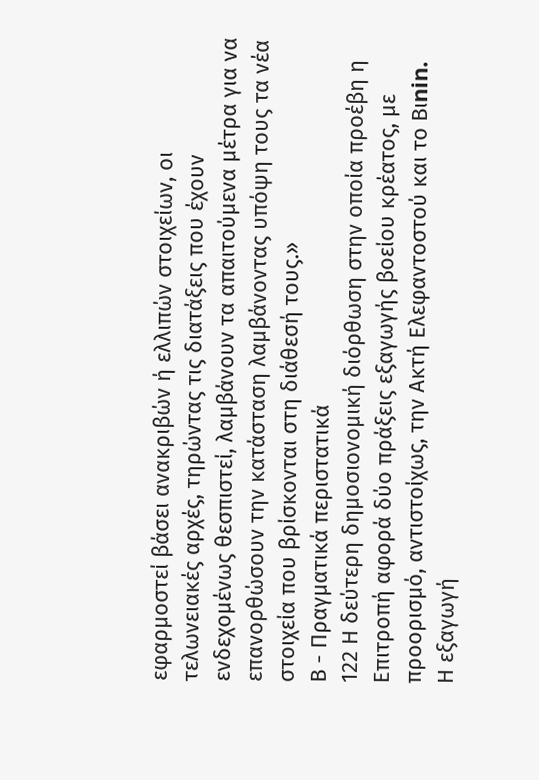εφαρμοστεί βάσει ανακριβών ή ελλιπών στοιχείων, οι τελωνειακές αρχές, τηρώντας τις διατάξεις που έχουν ενδεχομένως θεσπιστεί, λαμβάνουν τα απαιτούμενα μέτρα για να επανορθώσουν την κατάσταση λαμβάνοντας υπόψη τους τα νέα στοιχεία που βρίσκονται στη διάθεσή τους.»
Β - Πραγματικά περιστατικά
122 Η δεύτερη δημοσιονομική διόρθωση στην οποία προέβη η Επιτροπή αφορά δύο πράξεις εξαγωγής βοείου κρέατος, με προορισμό, αντιστοίχως, την Ακτή Ελεφαντοστού και το Bιnin.
Η εξαγωγή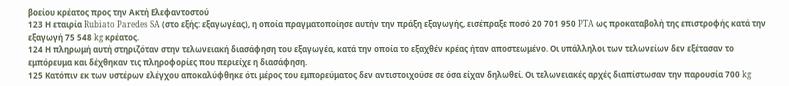βοείου κρέατος προς την Ακτή Ελεφαντοστού
123 Η εταιρία Rubiato Paredes SA (στο εξής: εξαγωγέας), η οποία πραγματοποίησε αυτήν την πράξη εξαγωγής, εισέπραξε ποσό 20 701 950 PTA ως προκαταβολή της επιστροφής κατά την εξαγωγή 75 548 kg κρέατος.
124 Η πληρωμή αυτή στηριζόταν στην τελωνειακή διασάφηση του εξαγωγέα, κατά την οποία το εξαχθέν κρέας ήταν αποστεωμένο. Οι υπάλληλοι των τελωνείων δεν εξέτασαν το εμπόρευμα και δέχθηκαν τις πληροφορίες που περιείχε η διασάφηση.
125 Κατόπιν εκ των υστέρων ελέγχου αποκαλύφθηκε ότι μέρος του εμπορεύματος δεν αντιστοιχούσε σε όσα είχαν δηλωθεί. Οι τελωνειακές αρχές διαπίστωσαν την παρουσία 700 kg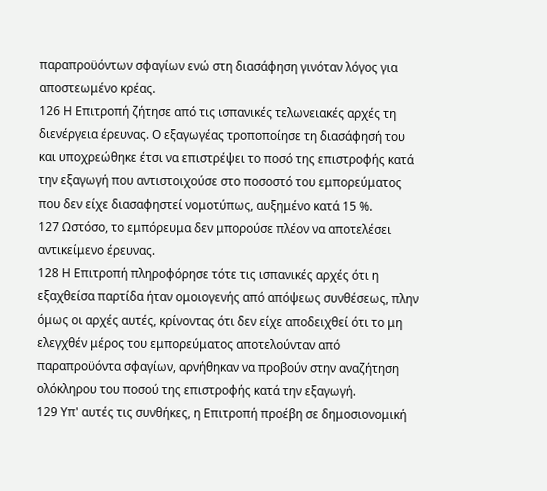παραπροϋόντων σφαγίων ενώ στη διασάφηση γινόταν λόγος για αποστεωμένο κρέας.
126 Η Επιτροπή ζήτησε από τις ισπανικές τελωνειακές αρχές τη διενέργεια έρευνας. Ο εξαγωγέας τροποποίησε τη διασάφησή του και υποχρεώθηκε έτσι να επιστρέψει το ποσό της επιστροφής κατά την εξαγωγή που αντιστοιχούσε στο ποσοστό του εμπορεύματος που δεν είχε διασαφηστεί νομοτύπως, αυξημένο κατά 15 %.
127 Ωστόσο, το εμπόρευμα δεν μπορούσε πλέον να αποτελέσει αντικείμενο έρευνας.
128 Η Επιτροπή πληροφόρησε τότε τις ισπανικές αρχές ότι η εξαχθείσα παρτίδα ήταν ομοιογενής από απόψεως συνθέσεως, πλην όμως οι αρχές αυτές, κρίνοντας ότι δεν είχε αποδειχθεί ότι το μη ελεγχθέν μέρος του εμπορεύματος αποτελούνταν από παραπροϋόντα σφαγίων, αρνήθηκαν να προβούν στην αναζήτηση ολόκληρου του ποσού της επιστροφής κατά την εξαγωγή.
129 Υπ' αυτές τις συνθήκες, η Επιτροπή προέβη σε δημοσιονομική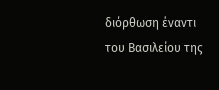διόρθωση έναντι του Βασιλείου της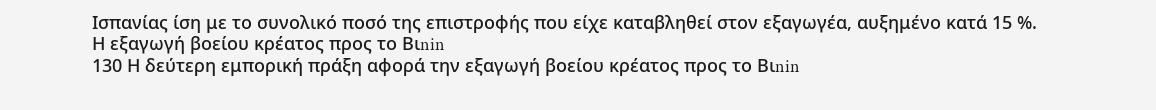Ισπανίας ίση με το συνολικό ποσό της επιστροφής που είχε καταβληθεί στον εξαγωγέα, αυξημένο κατά 15 %.
Η εξαγωγή βοείου κρέατος προς το Bιnin
130 Η δεύτερη εμπορική πράξη αφορά την εξαγωγή βοείου κρέατος προς το Bιnin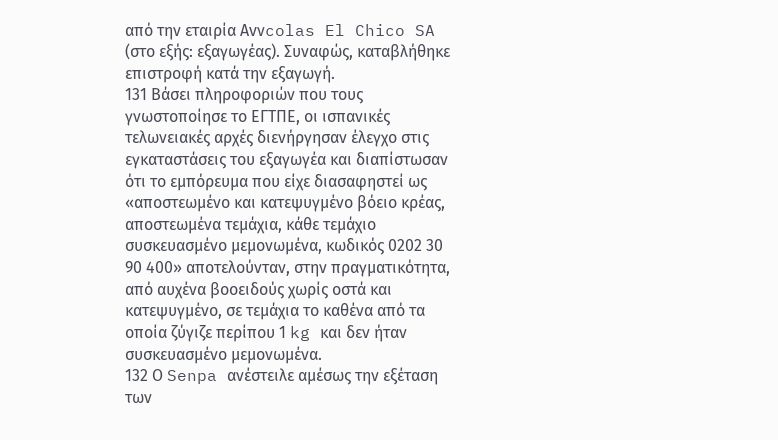από την εταιρία Avνcolas El Chico SA (στο εξής: εξαγωγέας). Συναφώς, καταβλήθηκε επιστροφή κατά την εξαγωγή.
131 Βάσει πληροφοριών που τους γνωστοποίησε το ΕΓΤΠΕ, οι ισπανικές τελωνειακές αρχές διενήργησαν έλεγχο στις εγκαταστάσεις του εξαγωγέα και διαπίστωσαν ότι το εμπόρευμα που είχε διασαφηστεί ως «αποστεωμένο και κατεψυγμένο βόειο κρέας, αποστεωμένα τεμάχια, κάθε τεμάχιο συσκευασμένο μεμονωμένα, κωδικός 0202 30 90 400» αποτελούνταν, στην πραγματικότητα, από αυχένα βοοειδούς χωρίς οστά και κατεψυγμένο, σε τεμάχια το καθένα από τα οποία ζύγιζε περίπου 1 kg και δεν ήταν συσκευασμένο μεμονωμένα.
132 Ο Senpa ανέστειλε αμέσως την εξέταση των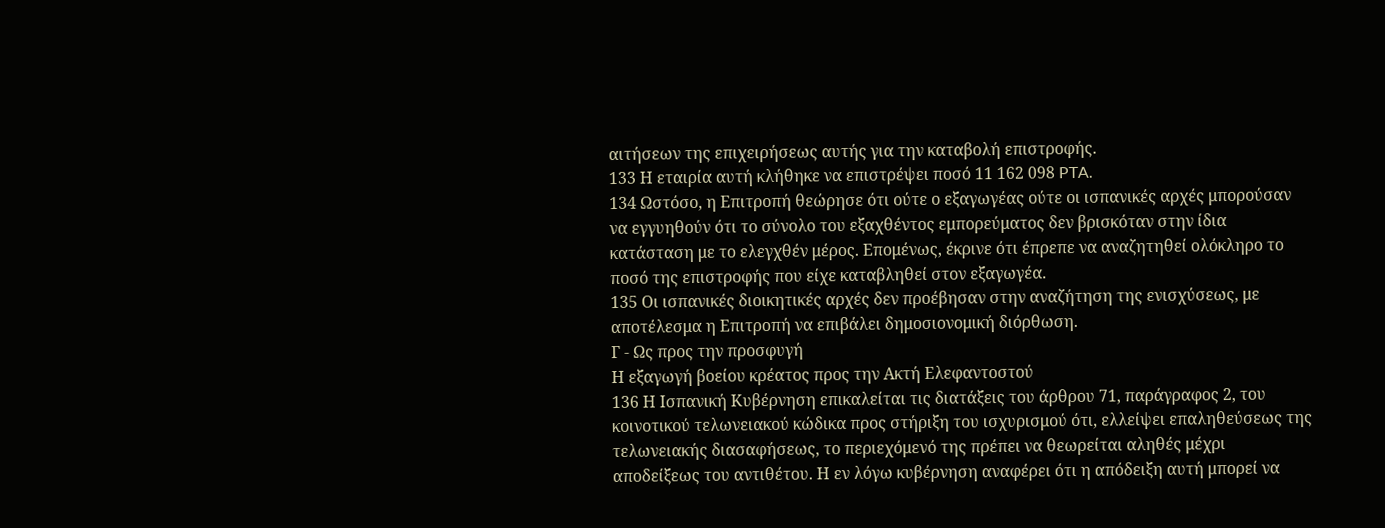αιτήσεων της επιχειρήσεως αυτής για την καταβολή επιστροφής.
133 Η εταιρία αυτή κλήθηκε να επιστρέψει ποσό 11 162 098 PTA.
134 Ωστόσο, η Επιτροπή θεώρησε ότι ούτε ο εξαγωγέας ούτε οι ισπανικές αρχές μπορούσαν να εγγυηθούν ότι το σύνολο του εξαχθέντος εμπορεύματος δεν βρισκόταν στην ίδια κατάσταση με το ελεγχθέν μέρος. Επομένως, έκρινε ότι έπρεπε να αναζητηθεί ολόκληρο το ποσό της επιστροφής που είχε καταβληθεί στον εξαγωγέα.
135 Οι ισπανικές διοικητικές αρχές δεν προέβησαν στην αναζήτηση της ενισχύσεως, με αποτέλεσμα η Επιτροπή να επιβάλει δημοσιονομική διόρθωση.
Γ - Ως προς την προσφυγή
Η εξαγωγή βοείου κρέατος προς την Ακτή Ελεφαντοστού
136 Η Ισπανική Κυβέρνηση επικαλείται τις διατάξεις του άρθρου 71, παράγραφος 2, του κοινοτικού τελωνειακού κώδικα προς στήριξη του ισχυρισμού ότι, ελλείψει επαληθεύσεως της τελωνειακής διασαφήσεως, το περιεχόμενό της πρέπει να θεωρείται αληθές μέχρι αποδείξεως του αντιθέτου. Η εν λόγω κυβέρνηση αναφέρει ότι η απόδειξη αυτή μπορεί να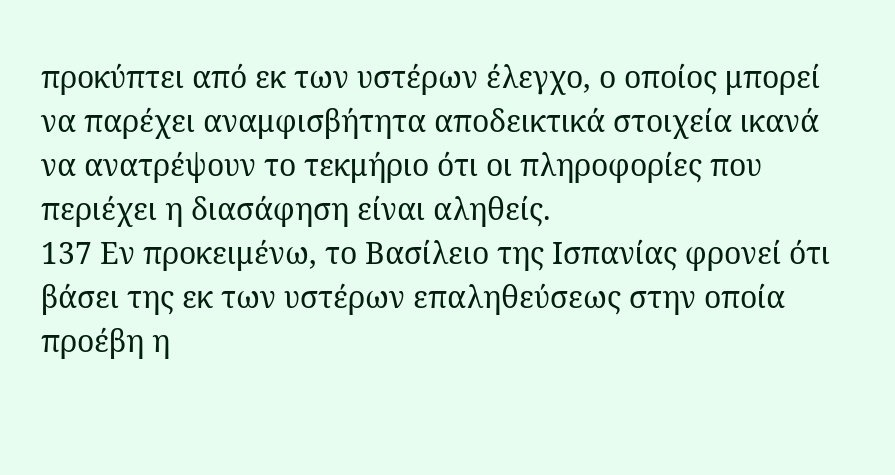προκύπτει από εκ των υστέρων έλεγχο, ο οποίος μπορεί να παρέχει αναμφισβήτητα αποδεικτικά στοιχεία ικανά να ανατρέψουν το τεκμήριο ότι οι πληροφορίες που περιέχει η διασάφηση είναι αληθείς.
137 Εν προκειμένω, το Βασίλειο της Ισπανίας φρονεί ότι βάσει της εκ των υστέρων επαληθεύσεως στην οποία προέβη η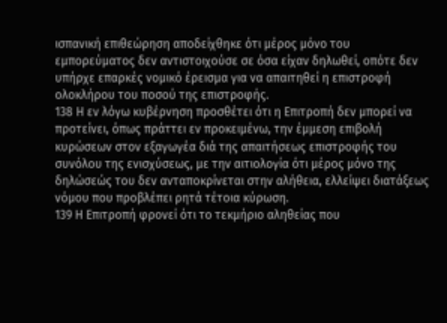ισπανική επιθεώρηση αποδείχθηκε ότι μέρος μόνο του εμπορεύματος δεν αντιστοιχούσε σε όσα είχαν δηλωθεί, οπότε δεν υπήρχε επαρκές νομικό έρεισμα για να απαιτηθεί η επιστροφή ολοκλήρου του ποσού της επιστροφής.
138 Η εν λόγω κυβέρνηση προσθέτει ότι η Επιτροπή δεν μπορεί να προτείνει, όπως πράττει εν προκειμένω, την έμμεση επιβολή κυρώσεων στον εξαγωγέα διά της απαιτήσεως επιστροφής του συνόλου της ενισχύσεως, με την αιτιολογία ότι μέρος μόνο της δηλώσεώς του δεν ανταποκρίνεται στην αλήθεια, ελλείψει διατάξεως νόμου που προβλέπει ρητά τέτοια κύρωση.
139 Η Επιτροπή φρονεί ότι το τεκμήριο αληθείας που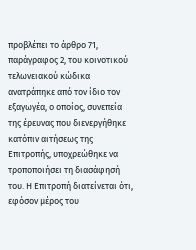προβλέπει το άρθρο 71, παράγραφος 2, του κοινοτικού τελωνειακού κώδικα ανατράπηκε από τον ίδιο τον εξαγωγέα, ο οποίος, συνεπεία της έρευνας που διενεργήθηκε κατόπιν αιτήσεως της Επιτροπής, υποχρεώθηκε να τροποποιήσει τη διασάφησή του. Η Επιτροπή διατείνεται ότι, εφόσον μέρος του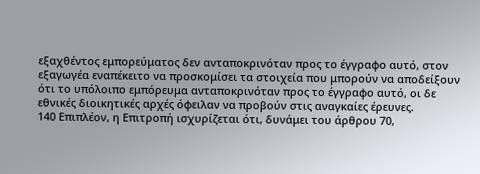εξαχθέντος εμπορεύματος δεν ανταποκρινόταν προς το έγγραφο αυτό, στον εξαγωγέα εναπέκειτο να προσκομίσει τα στοιχεία που μπορούν να αποδείξουν ότι το υπόλοιπο εμπόρευμα ανταποκρινόταν προς το έγγραφο αυτό, οι δε εθνικές διοικητικές αρχές όφειλαν να προβούν στις αναγκαίες έρευνες.
140 Επιπλέον, η Επιτροπή ισχυρίζεται ότι, δυνάμει του άρθρου 70,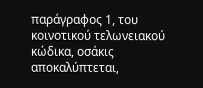παράγραφος 1, του κοινοτικού τελωνειακού κώδικα, οσάκις αποκαλύπτεται,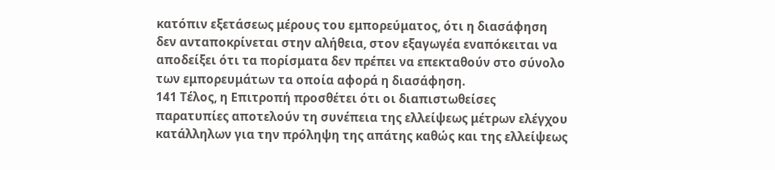κατόπιν εξετάσεως μέρους του εμπορεύματος, ότι η διασάφηση δεν ανταποκρίνεται στην αλήθεια, στον εξαγωγέα εναπόκειται να αποδείξει ότι τα πορίσματα δεν πρέπει να επεκταθούν στο σύνολο των εμπορευμάτων τα οποία αφορά η διασάφηση.
141 Τέλος, η Επιτροπή προσθέτει ότι οι διαπιστωθείσες παρατυπίες αποτελούν τη συνέπεια της ελλείψεως μέτρων ελέγχου κατάλληλων για την πρόληψη της απάτης καθώς και της ελλείψεως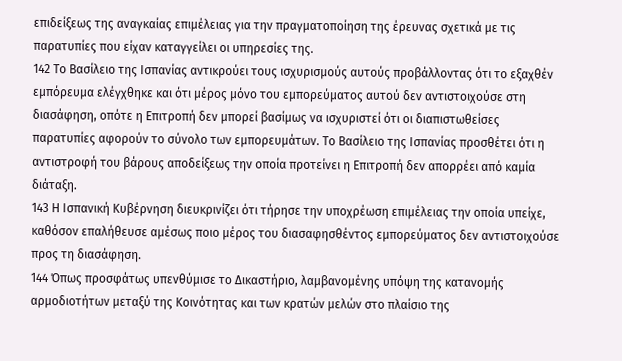επιδείξεως της αναγκαίας επιμέλειας για την πραγματοποίηση της έρευνας σχετικά με τις παρατυπίες που είχαν καταγγείλει οι υπηρεσίες της.
142 Το Βασίλειο της Ισπανίας αντικρούει τους ισχυρισμούς αυτούς προβάλλοντας ότι το εξαχθέν εμπόρευμα ελέγχθηκε και ότι μέρος μόνο του εμπορεύματος αυτού δεν αντιστοιχούσε στη διασάφηση, οπότε η Επιτροπή δεν μπορεί βασίμως να ισχυριστεί ότι οι διαπιστωθείσες παρατυπίες αφορούν το σύνολο των εμπορευμάτων. Το Βασίλειο της Ισπανίας προσθέτει ότι η αντιστροφή του βάρους αποδείξεως την οποία προτείνει η Επιτροπή δεν απορρέει από καμία διάταξη.
143 Η Ισπανική Κυβέρνηση διευκρινίζει ότι τήρησε την υποχρέωση επιμέλειας την οποία υπείχε, καθόσον επαλήθευσε αμέσως ποιο μέρος του διασαφησθέντος εμπορεύματος δεν αντιστοιχούσε προς τη διασάφηση.
144 Όπως προσφάτως υπενθύμισε το Δικαστήριο, λαμβανομένης υπόψη της κατανομής αρμοδιοτήτων μεταξύ της Κοινότητας και των κρατών μελών στο πλαίσιο της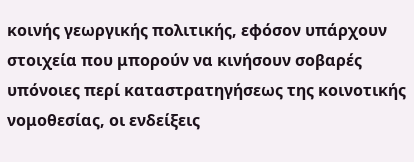κοινής γεωργικής πολιτικής, εφόσον υπάρχουν στοιχεία που μπορούν να κινήσουν σοβαρές υπόνοιες περί καταστρατηγήσεως της κοινοτικής νομοθεσίας, οι ενδείξεις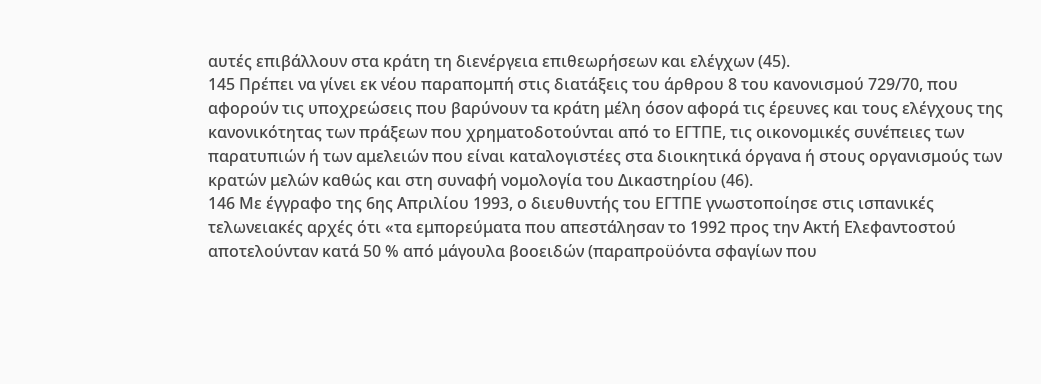αυτές επιβάλλουν στα κράτη τη διενέργεια επιθεωρήσεων και ελέγχων (45).
145 Πρέπει να γίνει εκ νέου παραπομπή στις διατάξεις του άρθρου 8 του κανονισμού 729/70, που αφορούν τις υποχρεώσεις που βαρύνουν τα κράτη μέλη όσον αφορά τις έρευνες και τους ελέγχους της κανονικότητας των πράξεων που χρηματοδοτούνται από το ΕΓΤΠΕ, τις οικονομικές συνέπειες των παρατυπιών ή των αμελειών που είναι καταλογιστέες στα διοικητικά όργανα ή στους οργανισμούς των κρατών μελών καθώς και στη συναφή νομολογία του Δικαστηρίου (46).
146 Με έγγραφο της 6ης Απριλίου 1993, ο διευθυντής του ΕΓΤΠΕ γνωστοποίησε στις ισπανικές τελωνειακές αρχές ότι «τα εμπορεύματα που απεστάλησαν το 1992 προς την Ακτή Ελεφαντοστού αποτελούνταν κατά 50 % από μάγουλα βοοειδών (παραπροϋόντα σφαγίων που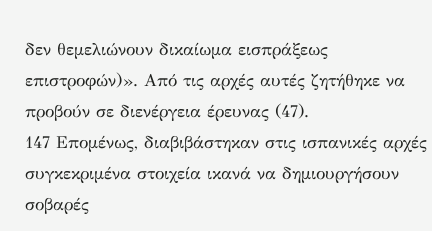δεν θεμελιώνουν δικαίωμα εισπράξεως επιστροφών)». Από τις αρχές αυτές ζητήθηκε να προβούν σε διενέργεια έρευνας (47).
147 Επομένως, διαβιβάστηκαν στις ισπανικές αρχές συγκεκριμένα στοιχεία ικανά να δημιουργήσουν σοβαρές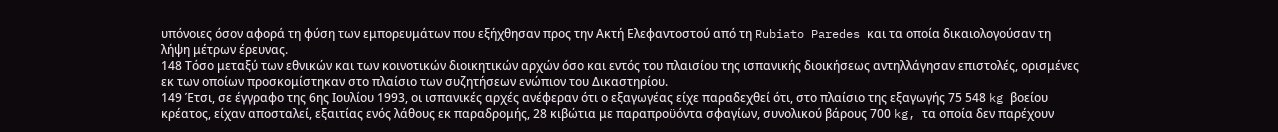υπόνοιες όσον αφορά τη φύση των εμπορευμάτων που εξήχθησαν προς την Ακτή Ελεφαντοστού από τη Rubiato Paredes και τα οποία δικαιολογούσαν τη λήψη μέτρων έρευνας.
148 Τόσο μεταξύ των εθνικών και των κοινοτικών διοικητικών αρχών όσο και εντός του πλαισίου της ισπανικής διοικήσεως αντηλλάγησαν επιστολές, ορισμένες εκ των οποίων προσκομίστηκαν στο πλαίσιο των συζητήσεων ενώπιον του Δικαστηρίου.
149 Έτσι, σε έγγραφο της 6ης Ιουλίου 1993, οι ισπανικές αρχές ανέφεραν ότι ο εξαγωγέας είχε παραδεχθεί ότι, στο πλαίσιο της εξαγωγής 75 548 kg βοείου κρέατος, είχαν αποσταλεί, εξαιτίας ενός λάθους εκ παραδρομής, 28 κιβώτια με παραπροϋόντα σφαγίων, συνολικού βάρους 700 kg, τα οποία δεν παρέχουν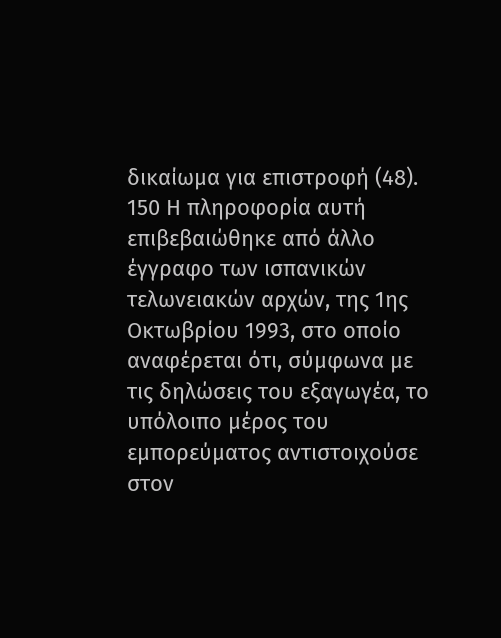δικαίωμα για επιστροφή (48).
150 Η πληροφορία αυτή επιβεβαιώθηκε από άλλο έγγραφο των ισπανικών τελωνειακών αρχών, της 1ης Οκτωβρίου 1993, στο οποίο αναφέρεται ότι, σύμφωνα με τις δηλώσεις του εξαγωγέα, το υπόλοιπο μέρος του εμπορεύματος αντιστοιχούσε στον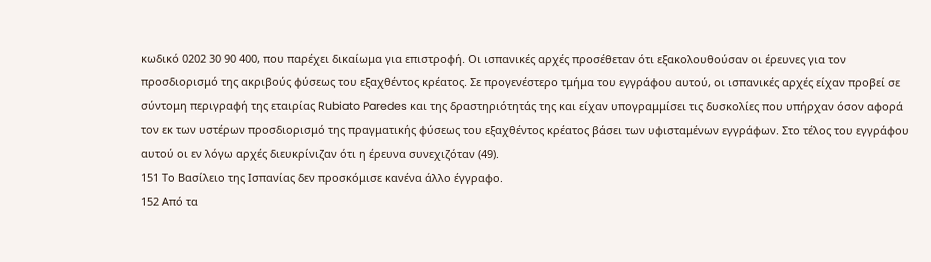κωδικό 0202 30 90 400, που παρέχει δικαίωμα για επιστροφή. Οι ισπανικές αρχές προσέθεταν ότι εξακολουθούσαν οι έρευνες για τον προσδιορισμό της ακριβούς φύσεως του εξαχθέντος κρέατος. Σε προγενέστερο τμήμα του εγγράφου αυτού, οι ισπανικές αρχές είχαν προβεί σε σύντομη περιγραφή της εταιρίας Rubiato Paredes και της δραστηριότητάς της και είχαν υπογραμμίσει τις δυσκολίες που υπήρχαν όσον αφορά τον εκ των υστέρων προσδιορισμό της πραγματικής φύσεως του εξαχθέντος κρέατος βάσει των υφισταμένων εγγράφων. Στο τέλος του εγγράφου αυτού οι εν λόγω αρχές διευκρίνιζαν ότι η έρευνα συνεχιζόταν (49).
151 Το Βασίλειο της Ισπανίας δεν προσκόμισε κανένα άλλο έγγραφο.
152 Από τα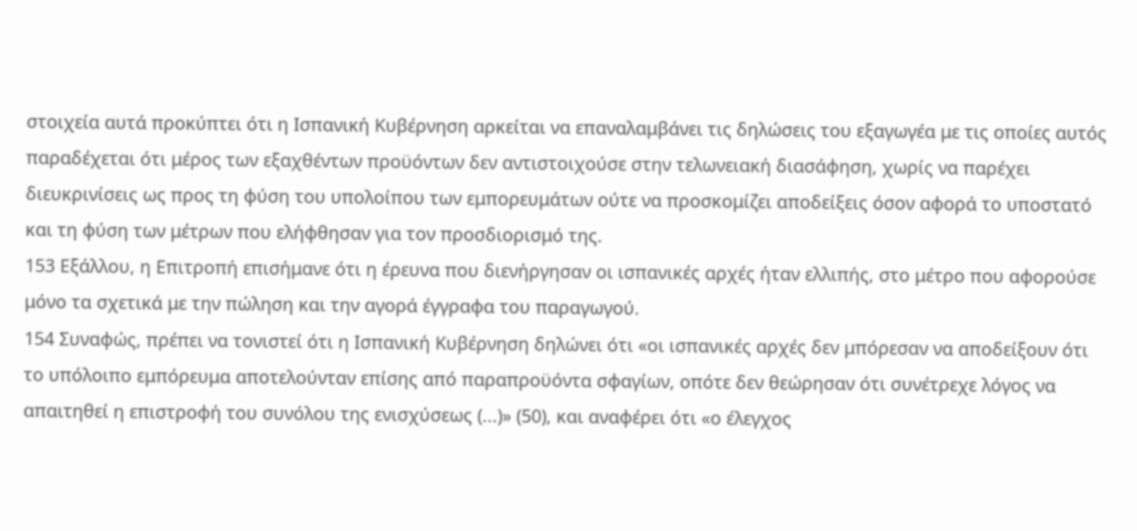στοιχεία αυτά προκύπτει ότι η Ισπανική Κυβέρνηση αρκείται να επαναλαμβάνει τις δηλώσεις του εξαγωγέα με τις οποίες αυτός παραδέχεται ότι μέρος των εξαχθέντων προϋόντων δεν αντιστοιχούσε στην τελωνειακή διασάφηση, χωρίς να παρέχει διευκρινίσεις ως προς τη φύση του υπολοίπου των εμπορευμάτων ούτε να προσκομίζει αποδείξεις όσον αφορά το υποστατό και τη φύση των μέτρων που ελήφθησαν για τον προσδιορισμό της.
153 Εξάλλου, η Επιτροπή επισήμανε ότι η έρευνα που διενήργησαν οι ισπανικές αρχές ήταν ελλιπής, στο μέτρο που αφορούσε μόνο τα σχετικά με την πώληση και την αγορά έγγραφα του παραγωγού.
154 Συναφώς, πρέπει να τονιστεί ότι η Ισπανική Κυβέρνηση δηλώνει ότι «οι ισπανικές αρχές δεν μπόρεσαν να αποδείξουν ότι το υπόλοιπο εμπόρευμα αποτελούνταν επίσης από παραπροϋόντα σφαγίων, οπότε δεν θεώρησαν ότι συνέτρεχε λόγος να απαιτηθεί η επιστροφή του συνόλου της ενισχύσεως (...)» (50), και αναφέρει ότι «ο έλεγχος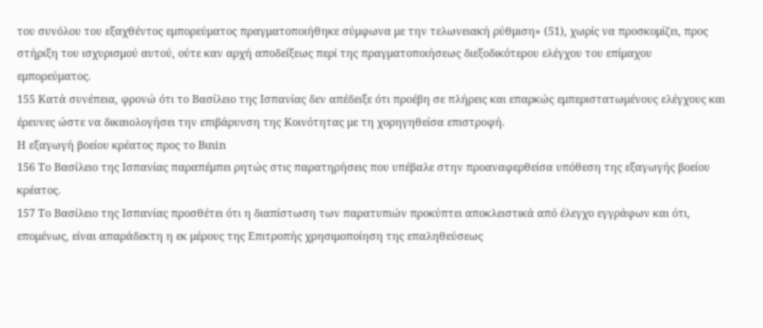του συνόλου του εξαχθέντος εμπορεύματος πραγματοποιήθηκε σύμφωνα με την τελωνειακή ρύθμιση» (51), χωρίς να προσκομίζει, προς στήριξη του ισχυρισμού αυτού, ούτε καν αρχή αποδείξεως περί της πραγματοποιήσεως διεξοδικότερου ελέγχου του επίμαχου εμπορεύματος.
155 Κατά συνέπεια, φρονώ ότι το Βασίλειο της Ισπανίας δεν απέδειξε ότι προέβη σε πλήρεις και επαρκώς εμπεριστατωμένους ελέγχους και έρευνες ώστε να δικαιολογήσει την επιβάρυνση της Κοινότητας με τη χορηγηθείσα επιστροφή.
Η εξαγωγή βοείου κρέατος προς το Bιnin
156 Το Βασίλειο της Ισπανίας παραπέμπει ρητώς στις παρατηρήσεις που υπέβαλε στην προαναφερθείσα υπόθεση της εξαγωγής βοείου κρέατος.
157 Το Βασίλειο της Ισπανίας προσθέτει ότι η διαπίστωση των παρατυπιών προκύπτει αποκλειστικά από έλεγχο εγγράφων και ότι, επομένως, είναι απαράδεκτη η εκ μέρους της Επιτροπής χρησιμοποίηση της επαληθεύσεως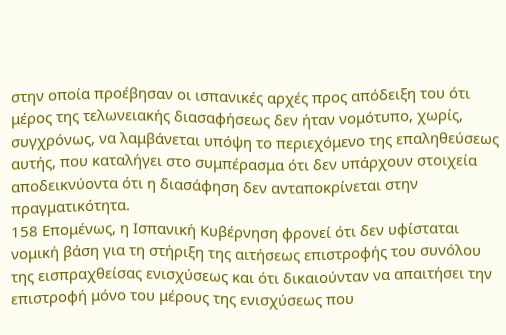στην οποία προέβησαν οι ισπανικές αρχές προς απόδειξη του ότι μέρος της τελωνειακής διασαφήσεως δεν ήταν νομότυπο, χωρίς, συγχρόνως, να λαμβάνεται υπόψη το περιεχόμενο της επαληθεύσεως αυτής, που καταλήγει στο συμπέρασμα ότι δεν υπάρχουν στοιχεία αποδεικνύοντα ότι η διασάφηση δεν ανταποκρίνεται στην πραγματικότητα.
158 Επομένως, η Ισπανική Κυβέρνηση φρονεί ότι δεν υφίσταται νομική βάση για τη στήριξη της αιτήσεως επιστροφής του συνόλου της εισπραχθείσας ενισχύσεως και ότι δικαιούνταν να απαιτήσει την επιστροφή μόνο του μέρους της ενισχύσεως που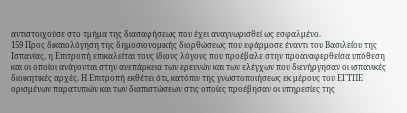αντιστοιχούσε στο τμήμα της διασαφήσεως που έχει αναγνωρισθεί ως εσφαλμένο.
159 Προς δικαιολόγηση της δημοσιονομικής διορθώσεως που εφάρμοσε έναντι του Βασιλείου της Ισπανίας, η Επιτροπή επικαλείται τους ίδιους λόγους που προέβαλε στην προαναφερθείσα υπόθεση και οι οποίοι ανάγονται στην ανεπάρκεια των ερευνών και των ελέγχων που διενήργησαν οι ισπανικές διοικητικές αρχές. Η Επιτροπή εκθέτει ότι, κατόπιν της γνωστοποιήσεως εκ μέρους του ΕΓΤΠΕ ορισμένων παρατυπιών και των διαπιστώσεων στις οποίες προέβησαν οι υπηρεσίες της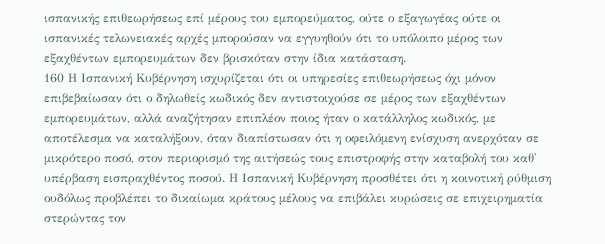ισπανικής επιθεωρήσεως επί μέρους του εμπορεύματος, ούτε ο εξαγωγέας ούτε οι ισπανικές τελωνειακές αρχές μπορούσαν να εγγυηθούν ότι το υπόλοιπο μέρος των εξαχθέντων εμπορευμάτων δεν βρισκόταν στην ίδια κατάσταση.
160 Η Ισπανική Κυβέρνηση ισχυρίζεται ότι οι υπηρεσίες επιθεωρήσεως όχι μόνον επιβεβαίωσαν ότι ο δηλωθείς κωδικός δεν αντιστοιχούσε σε μέρος των εξαχθέντων εμπορευμάτων, αλλά αναζήτησαν επιπλέον ποιος ήταν ο κατάλληλος κωδικός, με αποτέλεσμα να καταλήξουν, όταν διαπίστωσαν ότι η οφειλόμενη ενίσχυση ανερχόταν σε μικρότερο ποσό, στον περιορισμό της αιτήσεώς τους επιστροφής στην καταβολή του καθ' υπέρβαση εισπραχθέντος ποσού. Η Ισπανική Κυβέρνηση προσθέτει ότι η κοινοτική ρύθμιση ουδόλως προβλέπει το δικαίωμα κράτους μέλους να επιβάλει κυρώσεις σε επιχειρηματία στερώντας τον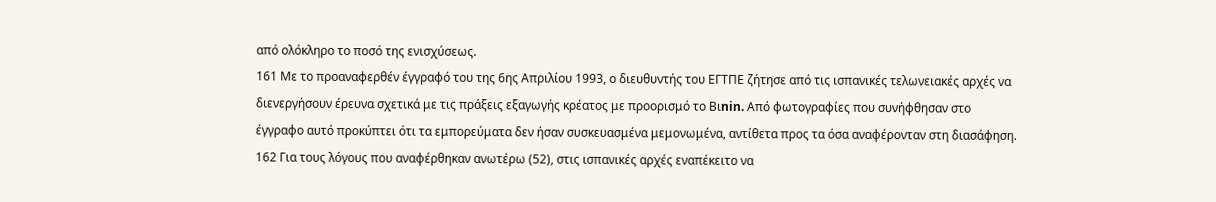από ολόκληρο το ποσό της ενισχύσεως.
161 Με το προαναφερθέν έγγραφό του της 6ης Απριλίου 1993, ο διευθυντής του ΕΓΤΠΕ ζήτησε από τις ισπανικές τελωνειακές αρχές να διενεργήσουν έρευνα σχετικά με τις πράξεις εξαγωγής κρέατος με προορισμό το Bιnin. Από φωτογραφίες που συνήφθησαν στο έγγραφο αυτό προκύπτει ότι τα εμπορεύματα δεν ήσαν συσκευασμένα μεμονωμένα, αντίθετα προς τα όσα αναφέρονταν στη διασάφηση.
162 Για τους λόγους που αναφέρθηκαν ανωτέρω (52), στις ισπανικές αρχές εναπέκειτο να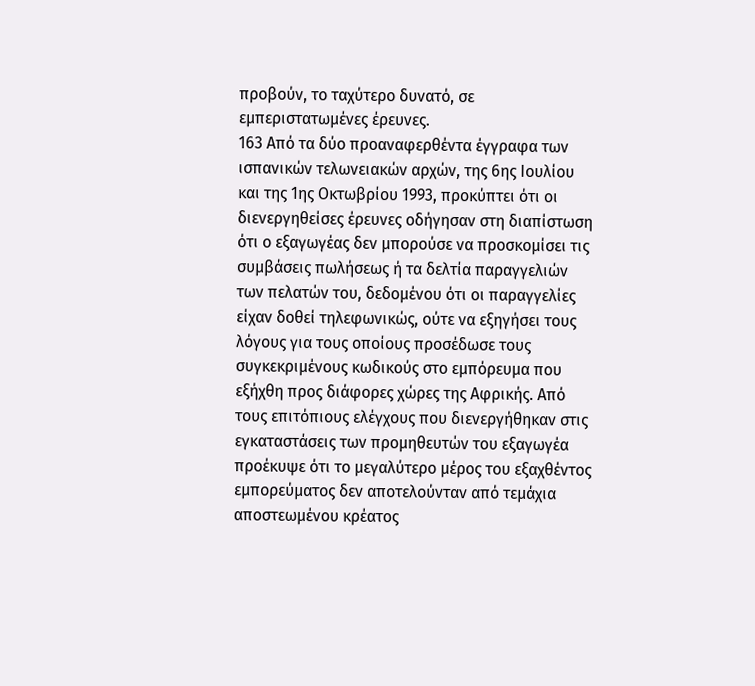προβούν, το ταχύτερο δυνατό, σε εμπεριστατωμένες έρευνες.
163 Από τα δύο προαναφερθέντα έγγραφα των ισπανικών τελωνειακών αρχών, της 6ης Ιουλίου και της 1ης Οκτωβρίου 1993, προκύπτει ότι οι διενεργηθείσες έρευνες οδήγησαν στη διαπίστωση ότι ο εξαγωγέας δεν μπορούσε να προσκομίσει τις συμβάσεις πωλήσεως ή τα δελτία παραγγελιών των πελατών του, δεδομένου ότι οι παραγγελίες είχαν δοθεί τηλεφωνικώς, ούτε να εξηγήσει τους λόγους για τους οποίους προσέδωσε τους συγκεκριμένους κωδικούς στο εμπόρευμα που εξήχθη προς διάφορες χώρες της Αφρικής. Από τους επιτόπιους ελέγχους που διενεργήθηκαν στις εγκαταστάσεις των προμηθευτών του εξαγωγέα προέκυψε ότι το μεγαλύτερο μέρος του εξαχθέντος εμπορεύματος δεν αποτελούνταν από τεμάχια αποστεωμένου κρέατος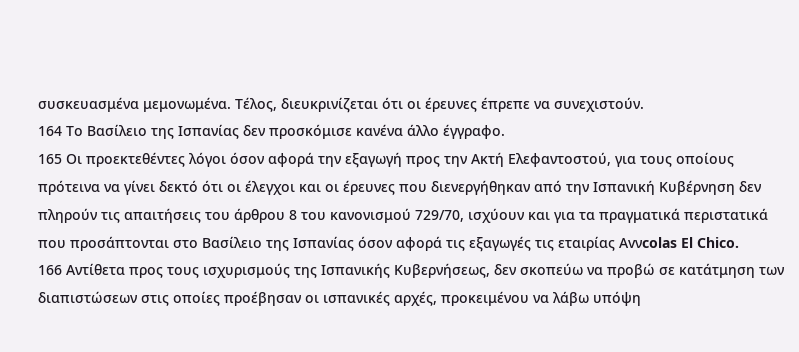συσκευασμένα μεμονωμένα. Τέλος, διευκρινίζεται ότι οι έρευνες έπρεπε να συνεχιστούν.
164 Το Βασίλειο της Ισπανίας δεν προσκόμισε κανένα άλλο έγγραφο.
165 Οι προεκτεθέντες λόγοι όσον αφορά την εξαγωγή προς την Ακτή Ελεφαντοστού, για τους οποίους πρότεινα να γίνει δεκτό ότι οι έλεγχοι και οι έρευνες που διενεργήθηκαν από την Ισπανική Κυβέρνηση δεν πληρούν τις απαιτήσεις του άρθρου 8 του κανονισμού 729/70, ισχύουν και για τα πραγματικά περιστατικά που προσάπτονται στο Βασίλειο της Ισπανίας όσον αφορά τις εξαγωγές τις εταιρίας Avνcolas El Chico.
166 Αντίθετα προς τους ισχυρισμούς της Ισπανικής Κυβερνήσεως, δεν σκοπεύω να προβώ σε κατάτμηση των διαπιστώσεων στις οποίες προέβησαν οι ισπανικές αρχές, προκειμένου να λάβω υπόψη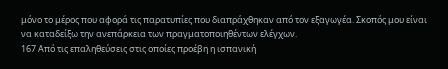μόνο το μέρος που αφορά τις παρατυπίες που διαπράχθηκαν από τον εξαγωγέα. Σκοπός μου είναι να καταδείξω την ανεπάρκεια των πραγματοποιηθέντων ελέγχων.
167 Από τις επαληθεύσεις στις οποίες προέβη η ισπανική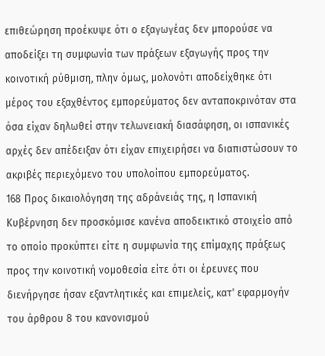επιθεώρηση προέκυψε ότι ο εξαγωγέας δεν μπορούσε να αποδείξει τη συμφωνία των πράξεων εξαγωγής προς την κοινοτική ρύθμιση, πλην όμως, μολονότι αποδείχθηκε ότι μέρος του εξαχθέντος εμπορεύματος δεν ανταποκρινόταν στα όσα είχαν δηλωθεί στην τελωνειακή διασάφηση, οι ισπανικές αρχές δεν απέδειξαν ότι είχαν επιχειρήσει να διαπιστώσουν το ακριβές περιεχόμενο του υπολοίπου εμπορεύματος.
168 Προς δικαιολόγηση της αδράνειάς της, η Ισπανική Κυβέρνηση δεν προσκόμισε κανένα αποδεικτικό στοιχείο από το οποίο προκύπτει είτε η συμφωνία της επίμαχης πράξεως προς την κοινοτική νομοθεσία είτε ότι οι έρευνες που διενήργησε ήσαν εξαντλητικές και επιμελείς, κατ' εφαρμογήν του άρθρου 8 του κανονισμού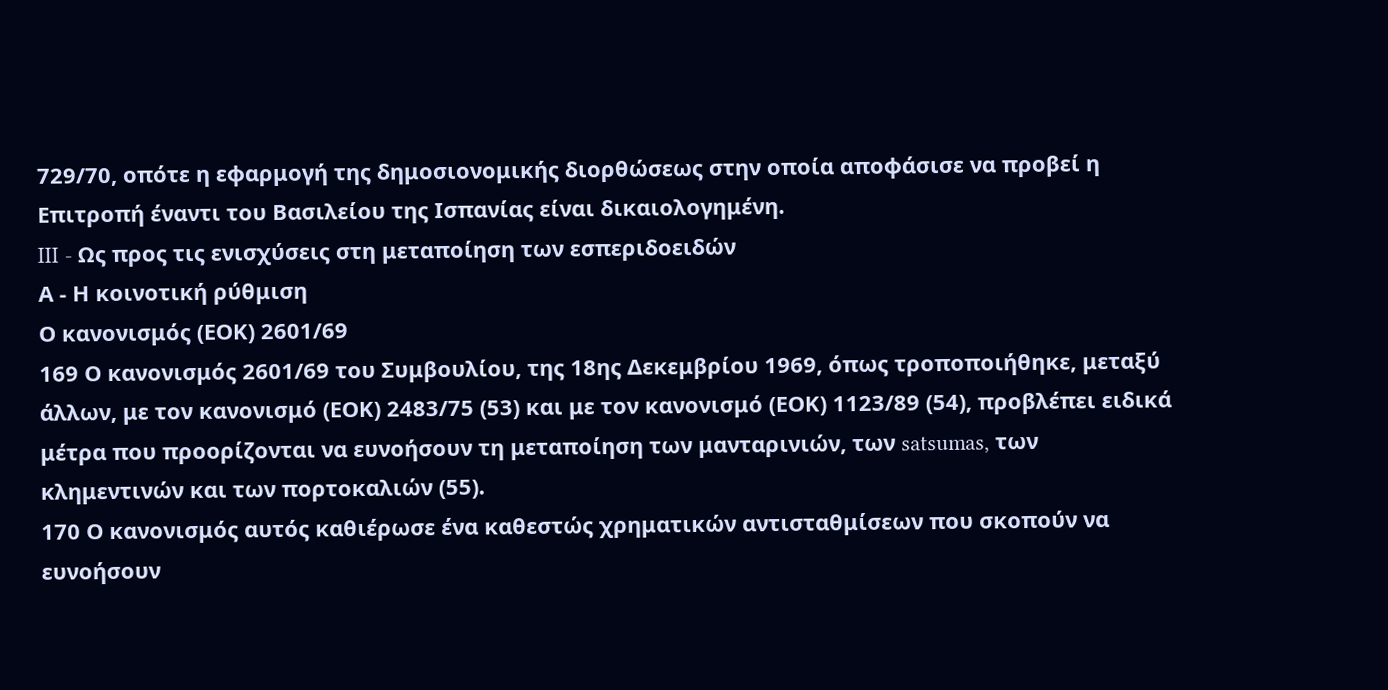729/70, οπότε η εφαρμογή της δημοσιονομικής διορθώσεως στην οποία αποφάσισε να προβεί η Επιτροπή έναντι του Βασιλείου της Ισπανίας είναι δικαιολογημένη.
III - Ως προς τις ενισχύσεις στη μεταποίηση των εσπεριδοειδών
Α - Η κοινοτική ρύθμιση
Ο κανονισμός (ΕΟΚ) 2601/69
169 Ο κανονισμός 2601/69 του Συμβουλίου, της 18ης Δεκεμβρίου 1969, όπως τροποποιήθηκε, μεταξύ άλλων, με τον κανονισμό (ΕΟΚ) 2483/75 (53) και με τον κανονισμό (ΕΟΚ) 1123/89 (54), προβλέπει ειδικά μέτρα που προορίζονται να ευνοήσουν τη μεταποίηση των μανταρινιών, των satsumas, των κλημεντινών και των πορτοκαλιών (55).
170 Ο κανονισμός αυτός καθιέρωσε ένα καθεστώς χρηματικών αντισταθμίσεων που σκοπούν να ευνοήσουν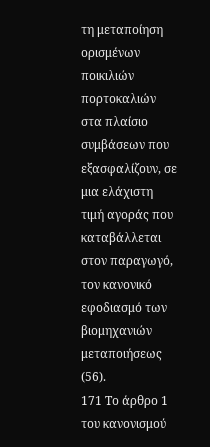τη μεταποίηση ορισμένων ποικιλιών πορτοκαλιών στα πλαίσιο συμβάσεων που εξασφαλίζουν, σε μια ελάχιστη τιμή αγοράς που καταβάλλεται στον παραγωγό, τον κανονικό εφοδιασμό των βιομηχανιών μεταποιήσεως (56).
171 Το άρθρο 1 του κανονισμού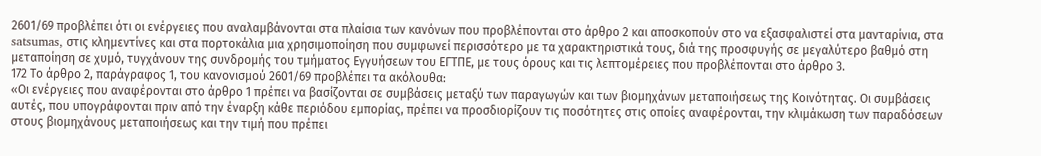2601/69 προβλέπει ότι οι ενέργειες που αναλαμβάνονται στα πλαίσια των κανόνων που προβλέπονται στο άρθρο 2 και αποσκοπούν στο να εξασφαλιστεί στα μανταρίνια, στα satsumas, στις κλημεντίνες και στα πορτοκάλια μια χρησιμοποίηση που συμφωνεί περισσότερο με τα χαρακτηριστικά τους, διά της προσφυγής σε μεγαλύτερο βαθμό στη μεταποίηση σε χυμό, τυγχάνουν της συνδρομής του τμήματος Εγγυήσεων του ΕΓΤΠΕ, με τους όρους και τις λεπτομέρειες που προβλέπονται στο άρθρο 3.
172 Το άρθρο 2, παράγραφος 1, του κανονισμού 2601/69 προβλέπει τα ακόλουθα:
«Οι ενέργειες που αναφέρονται στο άρθρο 1 πρέπει να βασίζονται σε συμβάσεις μεταξύ των παραγωγών και των βιομηχάνων μεταποιήσεως της Κοινότητας. Οι συμβάσεις αυτές, που υπογράφονται πριν από την έναρξη κάθε περιόδου εμπορίας, πρέπει να προσδιορίζουν τις ποσότητες στις οποίες αναφέρονται, την κλιμάκωση των παραδόσεων στους βιομηχάνους μεταποιήσεως και την τιμή που πρέπει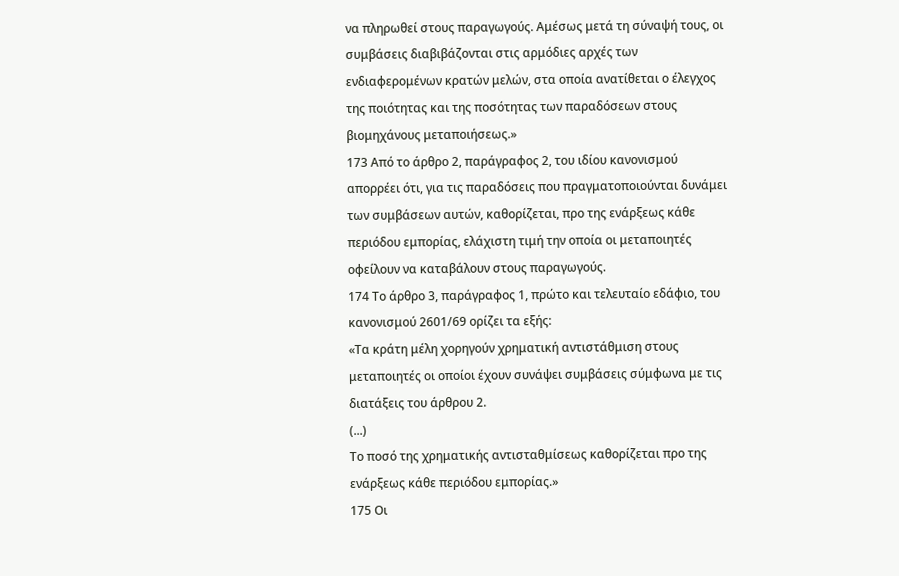να πληρωθεί στους παραγωγούς. Αμέσως μετά τη σύναψή τους, οι συμβάσεις διαβιβάζονται στις αρμόδιες αρχές των ενδιαφερομένων κρατών μελών, στα οποία ανατίθεται ο έλεγχος της ποιότητας και της ποσότητας των παραδόσεων στους βιομηχάνους μεταποιήσεως.»
173 Από το άρθρο 2, παράγραφος 2, του ιδίου κανονισμού απορρέει ότι, για τις παραδόσεις που πραγματοποιούνται δυνάμει των συμβάσεων αυτών, καθορίζεται, προ της ενάρξεως κάθε περιόδου εμπορίας, ελάχιστη τιμή την οποία οι μεταποιητές οφείλουν να καταβάλουν στους παραγωγούς.
174 Το άρθρο 3, παράγραφος 1, πρώτο και τελευταίο εδάφιο, του κανονισμού 2601/69 ορίζει τα εξής:
«Τα κράτη μέλη χορηγούν χρηματική αντιστάθμιση στους μεταποιητές οι οποίοι έχουν συνάψει συμβάσεις σύμφωνα με τις διατάξεις του άρθρου 2.
(...)
Το ποσό της χρηματικής αντισταθμίσεως καθορίζεται προ της ενάρξεως κάθε περιόδου εμπορίας.»
175 Οι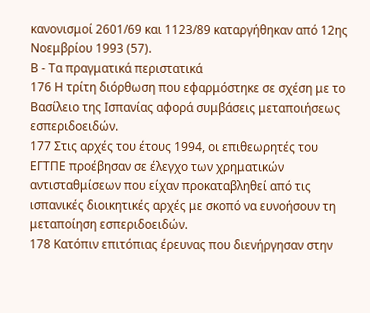κανονισμοί 2601/69 και 1123/89 καταργήθηκαν από 12ης Νοεμβρίου 1993 (57).
Β - Τα πραγματικά περιστατικά
176 Η τρίτη διόρθωση που εφαρμόστηκε σε σχέση με το Βασίλειο της Ισπανίας αφορά συμβάσεις μεταποιήσεως εσπεριδοειδών.
177 Στις αρχές του έτους 1994, οι επιθεωρητές του ΕΓΤΠΕ προέβησαν σε έλεγχο των χρηματικών αντισταθμίσεων που είχαν προκαταβληθεί από τις ισπανικές διοικητικές αρχές με σκοπό να ευνοήσουν τη μεταποίηση εσπεριδοειδών.
178 Κατόπιν επιτόπιας έρευνας που διενήργησαν στην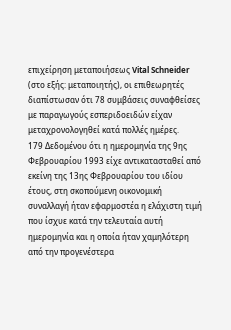επιχείρηση μεταποιήσεως Vital Schneider (στο εξής: μεταποιητής), οι επιθεωρητές διαπίστωσαν ότι 78 συμβάσεις συναφθείσες με παραγωγούς εσπεριδοειδών είχαν μεταχρονολογηθεί κατά πολλές ημέρες.
179 Δεδομένου ότι η ημερομηνία της 9ης Φεβρουαρίου 1993 είχε αντικατασταθεί από εκείνη της 13ης Φεβρουαρίου του ιδίου έτους, στη σκοπούμενη οικονομική συναλλαγή ήταν εφαρμοστέα η ελάχιστη τιμή που ίσχυε κατά την τελευταία αυτή ημερομηνία και η οποία ήταν χαμηλότερη από την προγενέστερα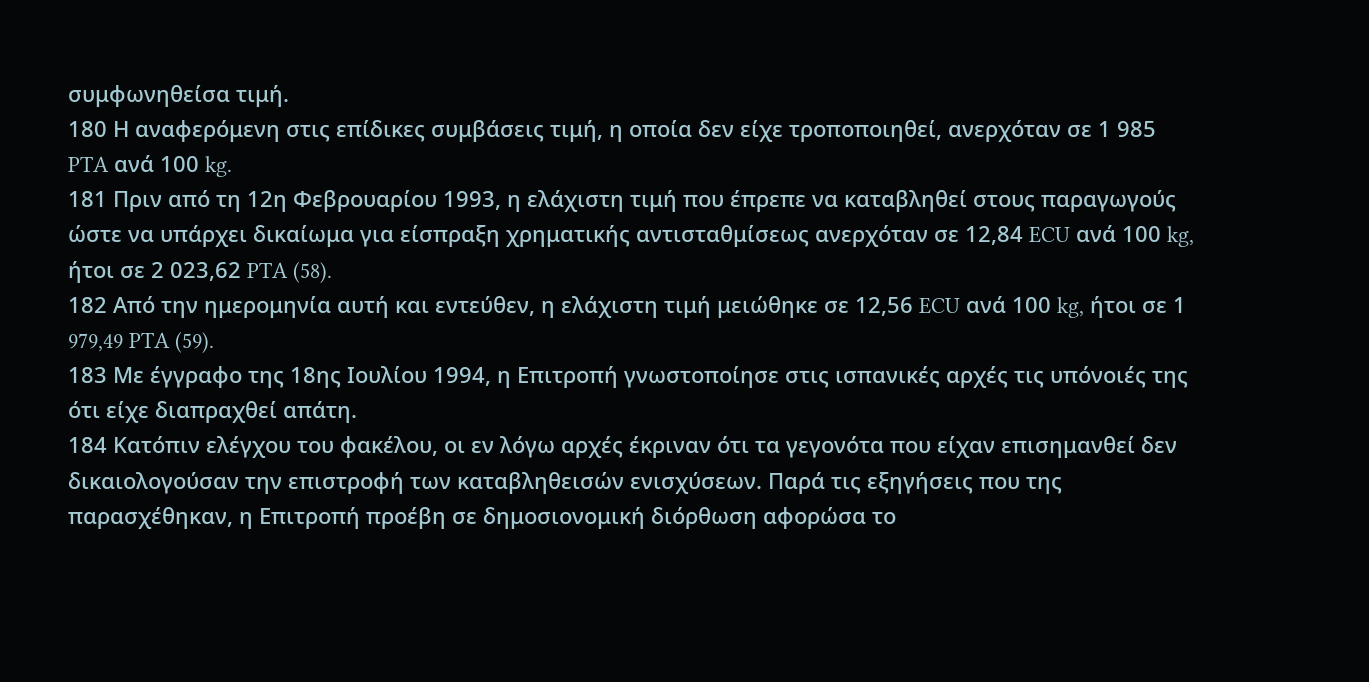συμφωνηθείσα τιμή.
180 Η αναφερόμενη στις επίδικες συμβάσεις τιμή, η οποία δεν είχε τροποποιηθεί, ανερχόταν σε 1 985 PTA ανά 100 kg.
181 Πριν από τη 12η Φεβρουαρίου 1993, η ελάχιστη τιμή που έπρεπε να καταβληθεί στους παραγωγούς ώστε να υπάρχει δικαίωμα για είσπραξη χρηματικής αντισταθμίσεως ανερχόταν σε 12,84 ECU ανά 100 kg, ήτοι σε 2 023,62 PTA (58).
182 Από την ημερομηνία αυτή και εντεύθεν, η ελάχιστη τιμή μειώθηκε σε 12,56 ECU ανά 100 kg, ήτοι σε 1 979,49 PTA (59).
183 Με έγγραφο της 18ης Ιουλίου 1994, η Επιτροπή γνωστοποίησε στις ισπανικές αρχές τις υπόνοιές της ότι είχε διαπραχθεί απάτη.
184 Κατόπιν ελέγχου του φακέλου, οι εν λόγω αρχές έκριναν ότι τα γεγονότα που είχαν επισημανθεί δεν δικαιολογούσαν την επιστροφή των καταβληθεισών ενισχύσεων. Παρά τις εξηγήσεις που της παρασχέθηκαν, η Επιτροπή προέβη σε δημοσιονομική διόρθωση αφορώσα το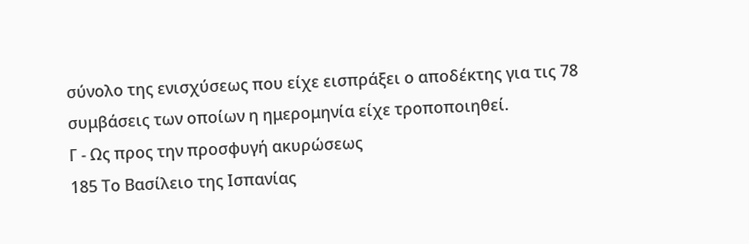σύνολο της ενισχύσεως που είχε εισπράξει ο αποδέκτης για τις 78 συμβάσεις των οποίων η ημερομηνία είχε τροποποιηθεί.
Γ - Ως προς την προσφυγή ακυρώσεως
185 Το Βασίλειο της Ισπανίας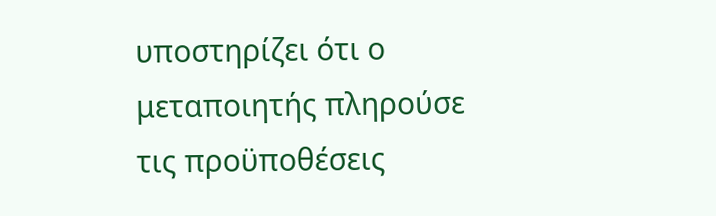υποστηρίζει ότι ο μεταποιητής πληρούσε τις προϋποθέσεις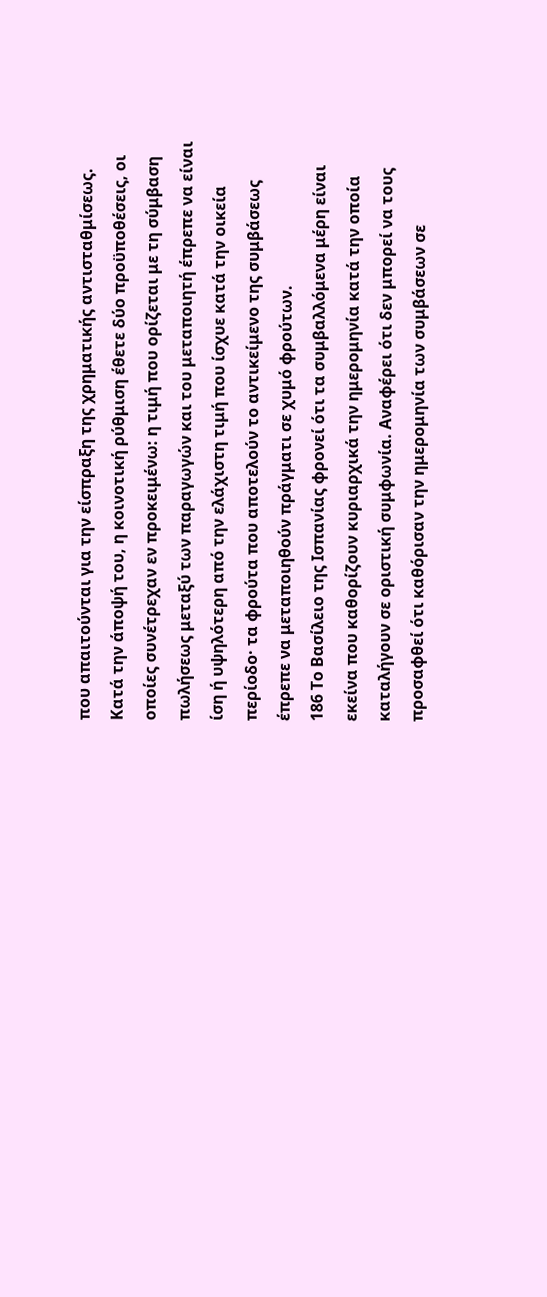που απαιτούνται για την είσπραξη της χρηματικής αντισταθμίσεως. Κατά την άποψή του, η κοινοτική ρύθμιση έθετε δύο προϋποθέσεις, οι οποίες συνέτρεχαν εν προκειμένω: η τιμή που ορίζεται με τη σύμβαση πωλήσεως μεταξύ των παραγωγών και του μεταποιητή έπρεπε να είναι ίση ή υψηλότερη από την ελάχιστη τιμή που ίσχυε κατά την οικεία περίοδο· τα φρούτα που αποτελούν το αντικείμενο της συμβάσεως έπρεπε να μεταποιηθούν πράγματι σε χυμό φρούτων.
186 Το Βασίλειο της Ισπανίας φρονεί ότι τα συμβαλλόμενα μέρη είναι εκείνα που καθορίζουν κυριαρχικά την ημερομηνία κατά την οποία καταλήγουν σε οριστική συμφωνία. Αναφέρει ότι δεν μπορεί να τους προσαφθεί ότι καθόρισαν την ημερομηνία των συμβάσεων σε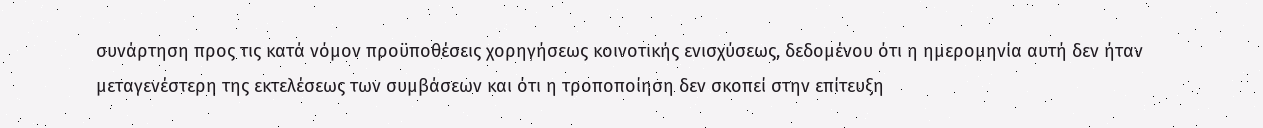συνάρτηση προς τις κατά νόμον προϋποθέσεις χορηγήσεως κοινοτικής ενισχύσεως, δεδομένου ότι η ημερομηνία αυτή δεν ήταν μεταγενέστερη της εκτελέσεως των συμβάσεων και ότι η τροποποίηση δεν σκοπεί στην επίτευξη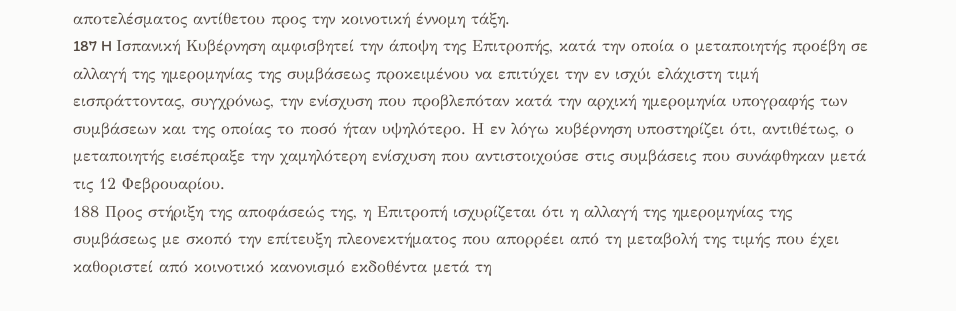αποτελέσματος αντίθετου προς την κοινοτική έννομη τάξη.
187 H Ισπανική Κυβέρνηση αμφισβητεί την άποψη της Επιτροπής, κατά την οποία ο μεταποιητής προέβη σε αλλαγή της ημερομηνίας της συμβάσεως προκειμένου να επιτύχει την εν ισχύι ελάχιστη τιμή εισπράττοντας, συγχρόνως, την ενίσχυση που προβλεπόταν κατά την αρχική ημερομηνία υπογραφής των συμβάσεων και της οποίας το ποσό ήταν υψηλότερο. Η εν λόγω κυβέρνηση υποστηρίζει ότι, αντιθέτως, ο μεταποιητής εισέπραξε την χαμηλότερη ενίσχυση που αντιστοιχούσε στις συμβάσεις που συνάφθηκαν μετά τις 12 Φεβρουαρίου.
188 Προς στήριξη της αποφάσεώς της, η Επιτροπή ισχυρίζεται ότι η αλλαγή της ημερομηνίας της συμβάσεως με σκοπό την επίτευξη πλεονεκτήματος που απορρέει από τη μεταβολή της τιμής που έχει καθοριστεί από κοινοτικό κανονισμό εκδοθέντα μετά τη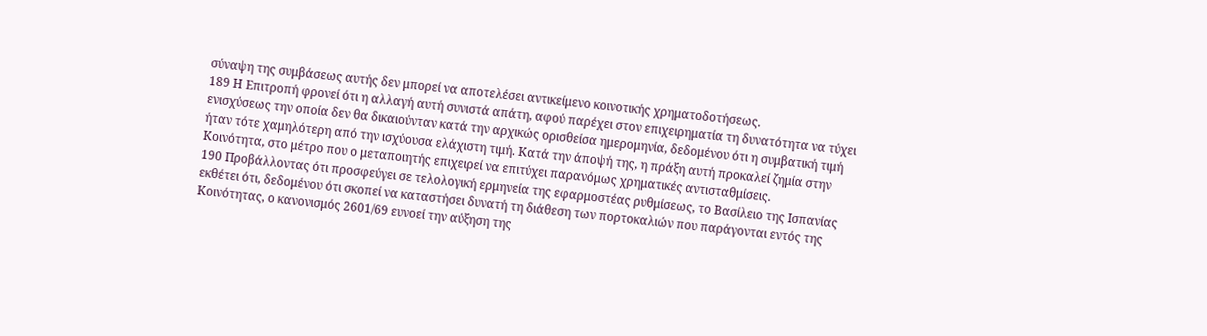σύναψη της συμβάσεως αυτής δεν μπορεί να αποτελέσει αντικείμενο κοινοτικής χρηματοδοτήσεως.
189 Η Επιτροπή φρονεί ότι η αλλαγή αυτή συνιστά απάτη, αφού παρέχει στον επιχειρηματία τη δυνατότητα να τύχει ενισχύσεως την οποία δεν θα δικαιούνταν κατά την αρχικώς ορισθείσα ημερομηνία, δεδομένου ότι η συμβατική τιμή ήταν τότε χαμηλότερη από την ισχύουσα ελάχιστη τιμή. Κατά την άποψή της, η πράξη αυτή προκαλεί ζημία στην Κοινότητα, στο μέτρο που ο μεταποιητής επιχειρεί να επιτύχει παρανόμως χρηματικές αντισταθμίσεις.
190 Προβάλλοντας ότι προσφεύγει σε τελολογική ερμηνεία της εφαρμοστέας ρυθμίσεως, το Βασίλειο της Ισπανίας εκθέτει ότι, δεδομένου ότι σκοπεί να καταστήσει δυνατή τη διάθεση των πορτοκαλιών που παράγονται εντός της Κοινότητας, ο κανονισμός 2601/69 ευνοεί την αύξηση της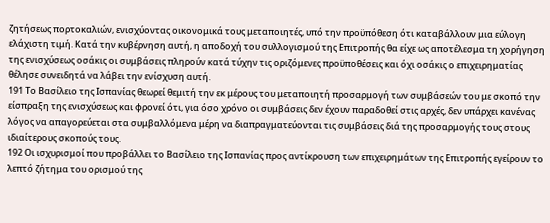ζητήσεως πορτοκαλιών, ενισχύοντας οικονομικά τους μεταποιητές, υπό την προϋπόθεση ότι καταβάλλουν μια εύλογη ελάχιστη τιμή. Κατά την κυβέρνηση αυτή, η αποδοχή του συλλογισμού της Επιτροπής θα είχε ως αποτέλεσμα τη χορήγηση της ενισχύσεως οσάκις οι συμβάσεις πληρούν κατά τύχην τις οριζόμενες προϋποθέσεις και όχι οσάκις ο επιχειρηματίας θέλησε συνειδητά να λάβει την ενίσχυση αυτή.
191 Το Βασίλειο της Ισπανίας θεωρεί θεμιτή την εκ μέρους του μεταποιητή προσαρμογή των συμβάσεών του με σκοπό την είσπραξη της ενισχύσεως και φρονεί ότι, για όσο χρόνο οι συμβάσεις δεν έχουν παραδοθεί στις αρχές, δεν υπάρχει κανένας λόγος να απαγορεύεται στα συμβαλλόμενα μέρη να διαπραγματεύονται τις συμβάσεις διά της προσαρμογής τους στους ιδιαίτερους σκοπούς τους.
192 Οι ισχυρισμοί που προβάλλει το Βασίλειο της Ισπανίας προς αντίκρουση των επιχειρημάτων της Επιτροπής εγείρουν το λεπτό ζήτημα του ορισμού της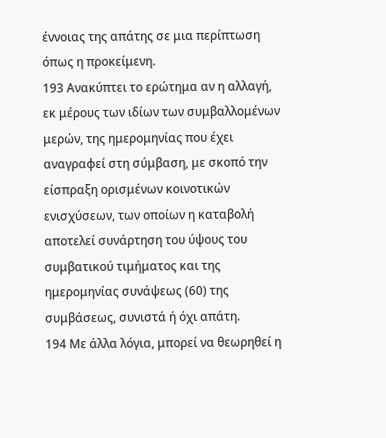έννοιας της απάτης σε μια περίπτωση όπως η προκείμενη.
193 Ανακύπτει το ερώτημα αν η αλλαγή, εκ μέρους των ιδίων των συμβαλλομένων μερών, της ημερομηνίας που έχει αναγραφεί στη σύμβαση, με σκοπό την είσπραξη ορισμένων κοινοτικών ενισχύσεων, των οποίων η καταβολή αποτελεί συνάρτηση του ύψους του συμβατικού τιμήματος και της ημερομηνίας συνάψεως (60) της συμβάσεως, συνιστά ή όχι απάτη.
194 Με άλλα λόγια, μπορεί να θεωρηθεί η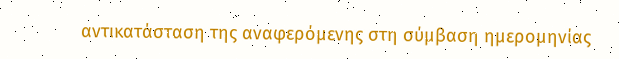αντικατάσταση της αναφερόμενης στη σύμβαση ημερομηνίας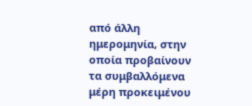από άλλη ημερομηνία, στην οποία προβαίνουν τα συμβαλλόμενα μέρη προκειμένου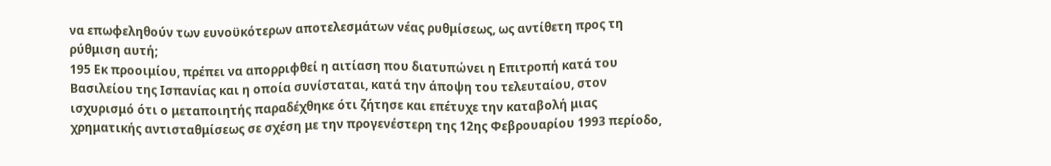να επωφεληθούν των ευνοϋκότερων αποτελεσμάτων νέας ρυθμίσεως, ως αντίθετη προς τη ρύθμιση αυτή;
195 Εκ προοιμίου, πρέπει να απορριφθεί η αιτίαση που διατυπώνει η Επιτροπή κατά του Βασιλείου της Ισπανίας και η οποία συνίσταται, κατά την άποψη του τελευταίου, στον ισχυρισμό ότι ο μεταποιητής παραδέχθηκε ότι ζήτησε και επέτυχε την καταβολή μιας χρηματικής αντισταθμίσεως σε σχέση με την προγενέστερη της 12ης Φεβρουαρίου 1993 περίοδο,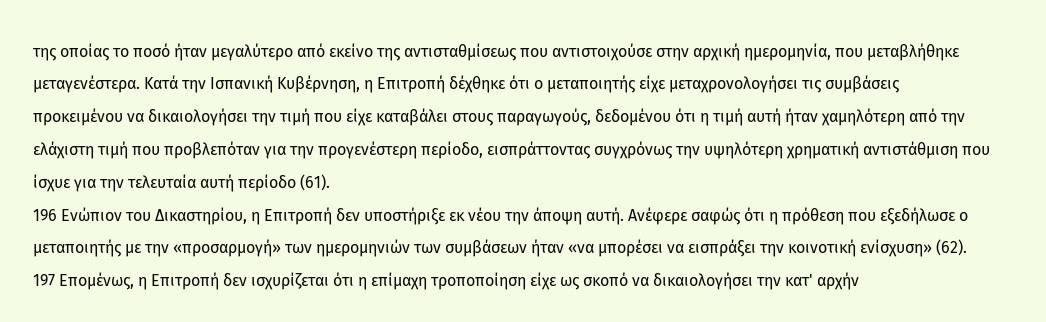της οποίας το ποσό ήταν μεγαλύτερο από εκείνο της αντισταθμίσεως που αντιστοιχούσε στην αρχική ημερομηνία, που μεταβλήθηκε μεταγενέστερα. Κατά την Ισπανική Κυβέρνηση, η Επιτροπή δέχθηκε ότι ο μεταποιητής είχε μεταχρονολογήσει τις συμβάσεις προκειμένου να δικαιολογήσει την τιμή που είχε καταβάλει στους παραγωγούς, δεδομένου ότι η τιμή αυτή ήταν χαμηλότερη από την ελάχιστη τιμή που προβλεπόταν για την προγενέστερη περίοδο, εισπράττοντας συγχρόνως την υψηλότερη χρηματική αντιστάθμιση που ίσχυε για την τελευταία αυτή περίοδο (61).
196 Ενώπιον του Δικαστηρίου, η Επιτροπή δεν υποστήριξε εκ νέου την άποψη αυτή. Ανέφερε σαφώς ότι η πρόθεση που εξεδήλωσε ο μεταποιητής με την «προσαρμογή» των ημερομηνιών των συμβάσεων ήταν «να μπορέσει να εισπράξει την κοινοτική ενίσχυση» (62).
197 Επομένως, η Επιτροπή δεν ισχυρίζεται ότι η επίμαχη τροποποίηση είχε ως σκοπό να δικαιολογήσει την κατ' αρχήν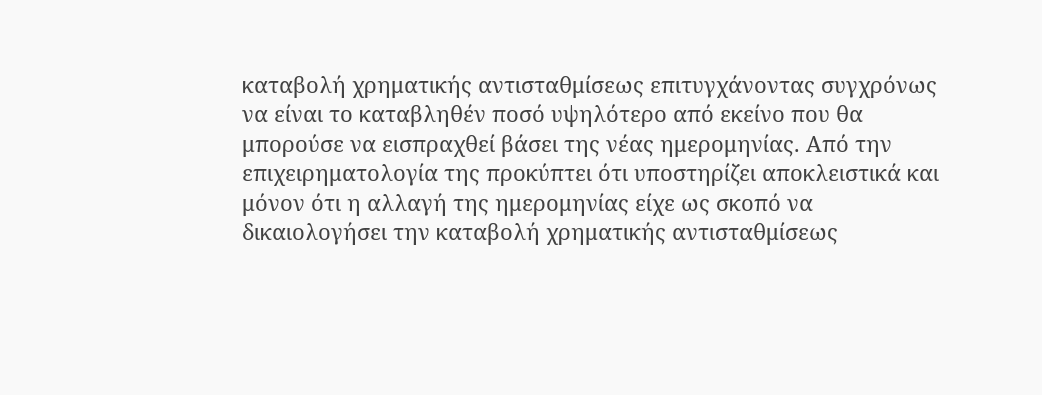καταβολή χρηματικής αντισταθμίσεως επιτυγχάνοντας συγχρόνως να είναι το καταβληθέν ποσό υψηλότερο από εκείνο που θα μπορούσε να εισπραχθεί βάσει της νέας ημερομηνίας. Από την επιχειρηματολογία της προκύπτει ότι υποστηρίζει αποκλειστικά και μόνον ότι η αλλαγή της ημερομηνίας είχε ως σκοπό να δικαιολογήσει την καταβολή χρηματικής αντισταθμίσεως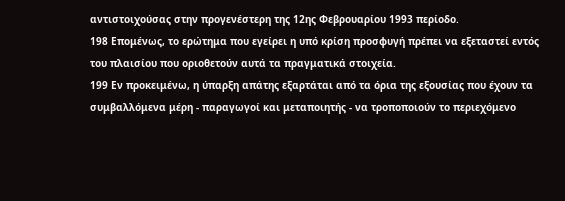αντιστοιχούσας στην προγενέστερη της 12ης Φεβρουαρίου 1993 περίοδο.
198 Επομένως, το ερώτημα που εγείρει η υπό κρίση προσφυγή πρέπει να εξεταστεί εντός του πλαισίου που οριοθετούν αυτά τα πραγματικά στοιχεία.
199 Εν προκειμένω, η ύπαρξη απάτης εξαρτάται από τα όρια της εξουσίας που έχουν τα συμβαλλόμενα μέρη - παραγωγοί και μεταποιητής - να τροποποιούν το περιεχόμενο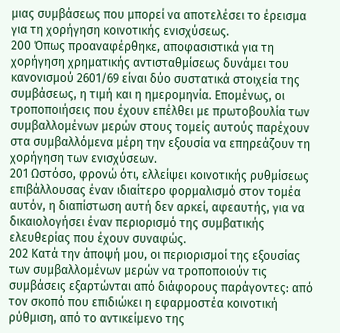μιας συμβάσεως που μπορεί να αποτελέσει το έρεισμα για τη χορήγηση κοινοτικής ενισχύσεως.
200 Όπως προαναφέρθηκε, αποφασιστικά για τη χορήγηση χρηματικής αντισταθμίσεως δυνάμει του κανονισμού 2601/69 είναι δύο συστατικά στοιχεία της συμβάσεως, η τιμή και η ημερομηνία. Επομένως, οι τροποποιήσεις που έχουν επέλθει με πρωτοβουλία των συμβαλλομένων μερών στους τομείς αυτούς παρέχουν στα συμβαλλόμενα μέρη την εξουσία να επηρεάζουν τη χορήγηση των ενισχύσεων.
201 Ωστόσο, φρονώ ότι, ελλείψει κοινοτικής ρυθμίσεως επιβάλλουσας έναν ιδιαίτερο φορμαλισμό στον τομέα αυτόν, η διαπίστωση αυτή δεν αρκεί, αφεαυτής, για να δικαιολογήσει έναν περιορισμό της συμβατικής ελευθερίας που έχουν συναφώς.
202 Κατά την άποψή μου, οι περιορισμοί της εξουσίας των συμβαλλομένων μερών να τροποποιούν τις συμβάσεις εξαρτώνται από διάφορους παράγοντες: από τον σκοπό που επιδιώκει η εφαρμοστέα κοινοτική ρύθμιση, από το αντικείμενο της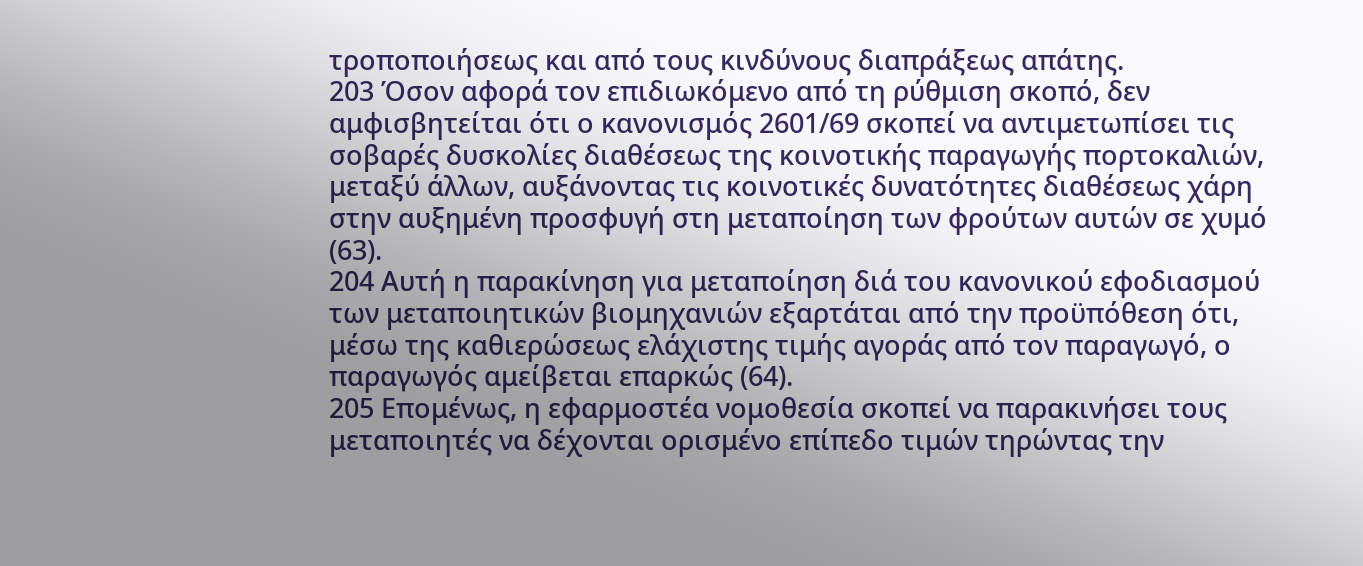τροποποιήσεως και από τους κινδύνους διαπράξεως απάτης.
203 Όσον αφορά τον επιδιωκόμενο από τη ρύθμιση σκοπό, δεν αμφισβητείται ότι ο κανονισμός 2601/69 σκοπεί να αντιμετωπίσει τις σοβαρές δυσκολίες διαθέσεως της κοινοτικής παραγωγής πορτοκαλιών, μεταξύ άλλων, αυξάνοντας τις κοινοτικές δυνατότητες διαθέσεως χάρη στην αυξημένη προσφυγή στη μεταποίηση των φρούτων αυτών σε χυμό (63).
204 Αυτή η παρακίνηση για μεταποίηση διά του κανονικού εφοδιασμού των μεταποιητικών βιομηχανιών εξαρτάται από την προϋπόθεση ότι, μέσω της καθιερώσεως ελάχιστης τιμής αγοράς από τον παραγωγό, ο παραγωγός αμείβεται επαρκώς (64).
205 Επομένως, η εφαρμοστέα νομοθεσία σκοπεί να παρακινήσει τους μεταποιητές να δέχονται ορισμένο επίπεδο τιμών τηρώντας την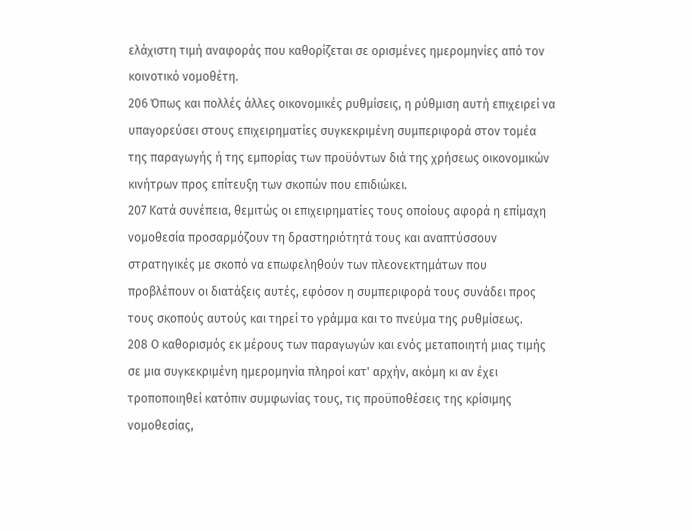ελάχιστη τιμή αναφοράς που καθορίζεται σε ορισμένες ημερομηνίες από τον κοινοτικό νομοθέτη.
206 Όπως και πολλές άλλες οικονομικές ρυθμίσεις, η ρύθμιση αυτή επιχειρεί να υπαγορεύσει στους επιχειρηματίες συγκεκριμένη συμπεριφορά στον τομέα της παραγωγής ή της εμπορίας των προϋόντων διά της χρήσεως οικονομικών κινήτρων προς επίτευξη των σκοπών που επιδιώκει.
207 Κατά συνέπεια, θεμιτώς οι επιχειρηματίες τους οποίους αφορά η επίμαχη νομοθεσία προσαρμόζουν τη δραστηριότητά τους και αναπτύσσουν στρατηγικές με σκοπό να επωφεληθούν των πλεονεκτημάτων που προβλέπουν οι διατάξεις αυτές, εφόσον η συμπεριφορά τους συνάδει προς τους σκοπούς αυτούς και τηρεί το γράμμα και το πνεύμα της ρυθμίσεως.
208 Ο καθορισμός εκ μέρους των παραγωγών και ενός μεταποιητή μιας τιμής σε μια συγκεκριμένη ημερομηνία πληροί κατ' αρχήν, ακόμη κι αν έχει τροποποιηθεί κατόπιν συμφωνίας τους, τις προϋποθέσεις της κρίσιμης νομοθεσίας,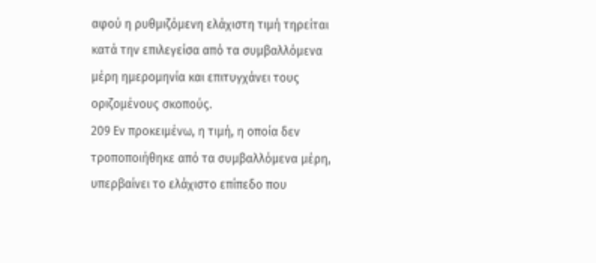αφού η ρυθμιζόμενη ελάχιστη τιμή τηρείται κατά την επιλεγείσα από τα συμβαλλόμενα μέρη ημερομηνία και επιτυγχάνει τους οριζομένους σκοπούς.
209 Εν προκειμένω, η τιμή, η οποία δεν τροποποιήθηκε από τα συμβαλλόμενα μέρη, υπερβαίνει το ελάχιστο επίπεδο που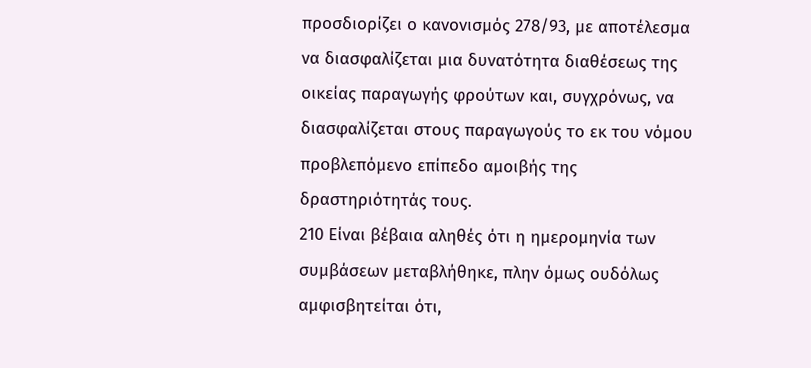προσδιορίζει ο κανονισμός 278/93, με αποτέλεσμα να διασφαλίζεται μια δυνατότητα διαθέσεως της οικείας παραγωγής φρούτων και, συγχρόνως, να διασφαλίζεται στους παραγωγούς το εκ του νόμου προβλεπόμενο επίπεδο αμοιβής της δραστηριότητάς τους.
210 Είναι βέβαια αληθές ότι η ημερομηνία των συμβάσεων μεταβλήθηκε, πλην όμως ουδόλως αμφισβητείται ότι,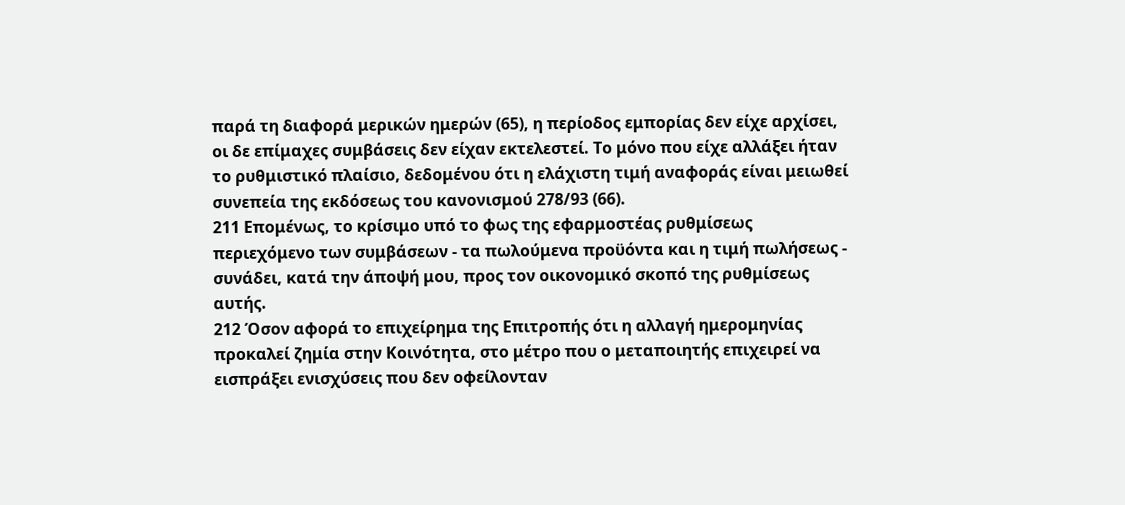παρά τη διαφορά μερικών ημερών (65), η περίοδος εμπορίας δεν είχε αρχίσει, οι δε επίμαχες συμβάσεις δεν είχαν εκτελεστεί. Το μόνο που είχε αλλάξει ήταν το ρυθμιστικό πλαίσιο, δεδομένου ότι η ελάχιστη τιμή αναφοράς είναι μειωθεί συνεπεία της εκδόσεως του κανονισμού 278/93 (66).
211 Επομένως, το κρίσιμο υπό το φως της εφαρμοστέας ρυθμίσεως περιεχόμενο των συμβάσεων - τα πωλούμενα προϋόντα και η τιμή πωλήσεως - συνάδει, κατά την άποψή μου, προς τον οικονομικό σκοπό της ρυθμίσεως αυτής.
212 Όσον αφορά το επιχείρημα της Επιτροπής ότι η αλλαγή ημερομηνίας προκαλεί ζημία στην Κοινότητα, στο μέτρο που ο μεταποιητής επιχειρεί να εισπράξει ενισχύσεις που δεν οφείλονταν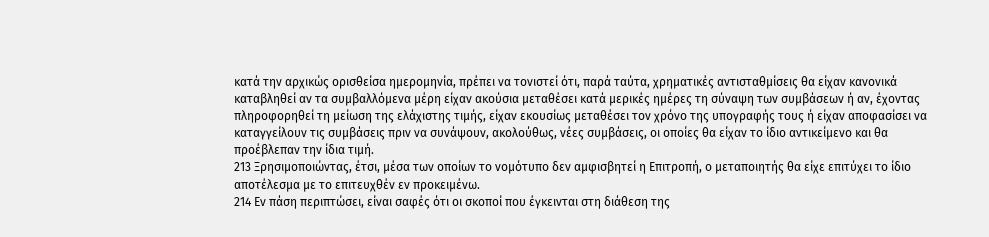κατά την αρχικώς ορισθείσα ημερομηνία, πρέπει να τονιστεί ότι, παρά ταύτα, χρηματικές αντισταθμίσεις θα είχαν κανονικά καταβληθεί αν τα συμβαλλόμενα μέρη είχαν ακούσια μεταθέσει κατά μερικές ημέρες τη σύναψη των συμβάσεων ή αν, έχοντας πληροφορηθεί τη μείωση της ελάχιστης τιμής, είχαν εκουσίως μεταθέσει τον χρόνο της υπογραφής τους ή είχαν αποφασίσει να καταγγείλουν τις συμβάσεις πριν να συνάψουν, ακολούθως, νέες συμβάσεις, οι οποίες θα είχαν το ίδιο αντικείμενο και θα προέβλεπαν την ίδια τιμή.
213 Ξρησιμοποιώντας, έτσι, μέσα των οποίων το νομότυπο δεν αμφισβητεί η Επιτροπή, ο μεταποιητής θα είχε επιτύχει το ίδιο αποτέλεσμα με το επιτευχθέν εν προκειμένω.
214 Εν πάση περιπτώσει, είναι σαφές ότι οι σκοποί που έγκεινται στη διάθεση της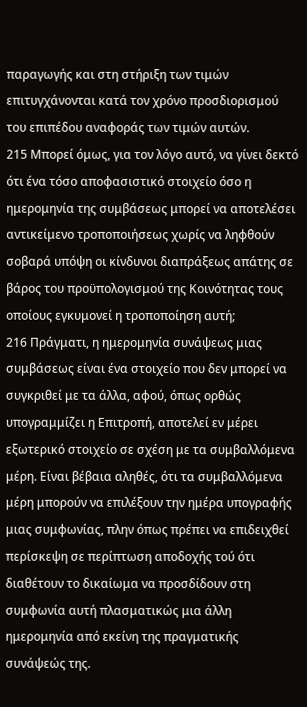παραγωγής και στη στήριξη των τιμών επιτυγχάνονται κατά τον χρόνο προσδιορισμού του επιπέδου αναφοράς των τιμών αυτών.
215 Μπορεί όμως, για τον λόγο αυτό, να γίνει δεκτό ότι ένα τόσο αποφασιστικό στοιχείο όσο η ημερομηνία της συμβάσεως μπορεί να αποτελέσει αντικείμενο τροποποιήσεως χωρίς να ληφθούν σοβαρά υπόψη οι κίνδυνοι διαπράξεως απάτης σε βάρος του προϋπολογισμού της Κοινότητας τους οποίους εγκυμονεί η τροποποίηση αυτή;
216 Πράγματι, η ημερομηνία συνάψεως μιας συμβάσεως είναι ένα στοιχείο που δεν μπορεί να συγκριθεί με τα άλλα, αφού, όπως ορθώς υπογραμμίζει η Επιτροπή, αποτελεί εν μέρει εξωτερικό στοιχείο σε σχέση με τα συμβαλλόμενα μέρη. Είναι βέβαια αληθές, ότι τα συμβαλλόμενα μέρη μπορούν να επιλέξουν την ημέρα υπογραφής μιας συμφωνίας, πλην όπως πρέπει να επιδειχθεί περίσκεψη σε περίπτωση αποδοχής τού ότι διαθέτουν το δικαίωμα να προσδίδουν στη συμφωνία αυτή πλασματικώς μια άλλη ημερομηνία από εκείνη της πραγματικής συνάψεώς της.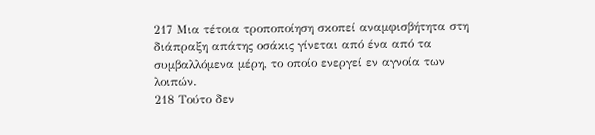217 Μια τέτοια τροποποίηση σκοπεί αναμφισβήτητα στη διάπραξη απάτης οσάκις γίνεται από ένα από τα συμβαλλόμενα μέρη, το οποίο ενεργεί εν αγνοία των λοιπών.
218 Τούτο δεν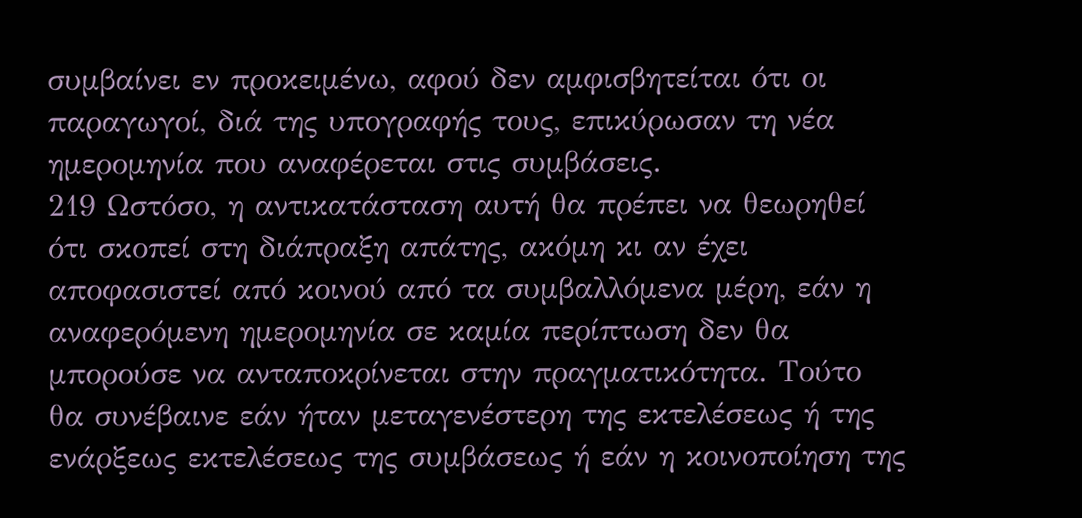συμβαίνει εν προκειμένω, αφού δεν αμφισβητείται ότι οι παραγωγοί, διά της υπογραφής τους, επικύρωσαν τη νέα ημερομηνία που αναφέρεται στις συμβάσεις.
219 Ωστόσο, η αντικατάσταση αυτή θα πρέπει να θεωρηθεί ότι σκοπεί στη διάπραξη απάτης, ακόμη κι αν έχει αποφασιστεί από κοινού από τα συμβαλλόμενα μέρη, εάν η αναφερόμενη ημερομηνία σε καμία περίπτωση δεν θα μπορούσε να ανταποκρίνεται στην πραγματικότητα. Τούτο θα συνέβαινε εάν ήταν μεταγενέστερη της εκτελέσεως ή της ενάρξεως εκτελέσεως της συμβάσεως ή εάν η κοινοποίηση της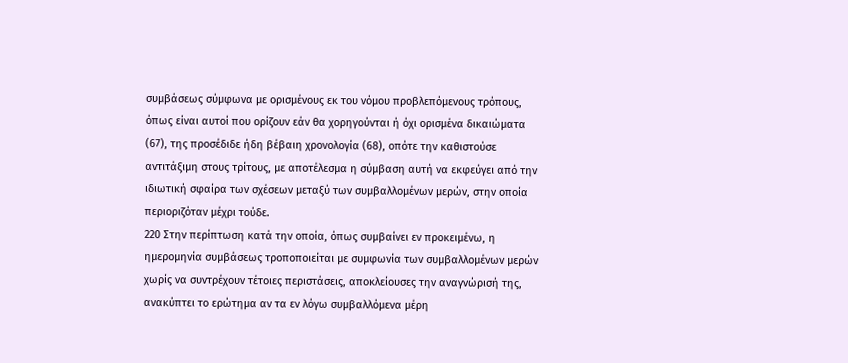συμβάσεως σύμφωνα με ορισμένους εκ του νόμου προβλεπόμενους τρόπους, όπως είναι αυτοί που ορίζουν εάν θα χορηγούνται ή όχι ορισμένα δικαιώματα (67), της προσέδιδε ήδη βέβαιη χρονολογία (68), οπότε την καθιστούσε αντιτάξιμη στους τρίτους, με αποτέλεσμα η σύμβαση αυτή να εκφεύγει από την ιδιωτική σφαίρα των σχέσεων μεταξύ των συμβαλλομένων μερών, στην οποία περιοριζόταν μέχρι τούδε.
220 Στην περίπτωση κατά την οποία, όπως συμβαίνει εν προκειμένω, η ημερομηνία συμβάσεως τροποποιείται με συμφωνία των συμβαλλομένων μερών χωρίς να συντρέχουν τέτοιες περιστάσεις, αποκλείουσες την αναγνώρισή της, ανακύπτει το ερώτημα αν τα εν λόγω συμβαλλόμενα μέρη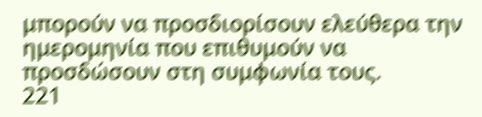μπορούν να προσδιορίσουν ελεύθερα την ημερομηνία που επιθυμούν να προσδώσουν στη συμφωνία τους.
221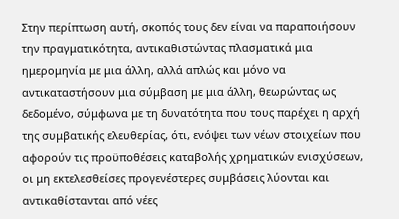Στην περίπτωση αυτή, σκοπός τους δεν είναι να παραποιήσουν την πραγματικότητα, αντικαθιστώντας πλασματικά μια ημερομηνία με μια άλλη, αλλά απλώς και μόνο να αντικαταστήσουν μια σύμβαση με μια άλλη, θεωρώντας ως δεδομένο, σύμφωνα με τη δυνατότητα που τους παρέχει η αρχή της συμβατικής ελευθερίας, ότι, ενόψει των νέων στοιχείων που αφορούν τις προϋποθέσεις καταβολής χρηματικών ενισχύσεων, οι μη εκτελεσθείσες προγενέστερες συμβάσεις λύονται και αντικαθίστανται από νέες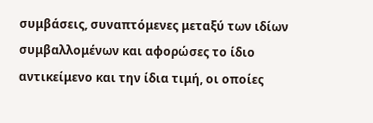συμβάσεις, συναπτόμενες μεταξύ των ιδίων συμβαλλομένων και αφορώσες το ίδιο αντικείμενο και την ίδια τιμή, οι οποίες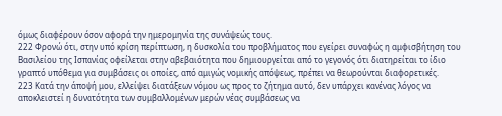όμως διαφέρουν όσον αφορά την ημερομηνία της συνάψεώς τους.
222 Φρονώ ότι, στην υπό κρίση περίπτωση, η δυσκολία του προβλήματος που εγείρει συναφώς η αμφισβήτηση του Βασιλείου της Ισπανίας οφείλεται στην αβεβαιότητα που δημιουργείται από το γεγονός ότι διατηρείται το ίδιο γραπτό υπόθεμα για συμβάσεις οι οποίες, από αμιγώς νομικής απόψεως, πρέπει να θεωρούνται διαφορετικές.
223 Κατά την άποψή μου, ελλείψει διατάξεων νόμου ως προς το ζήτημα αυτό, δεν υπάρχει κανένας λόγος να αποκλειστεί η δυνατότητα των συμβαλλομένων μερών νέας συμβάσεως να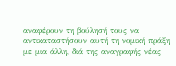αναφέρουν τη βούλησή τους να αντικαταστήσουν αυτή τη νομική πράξη με μια άλλη, διά της αναγραφής νέας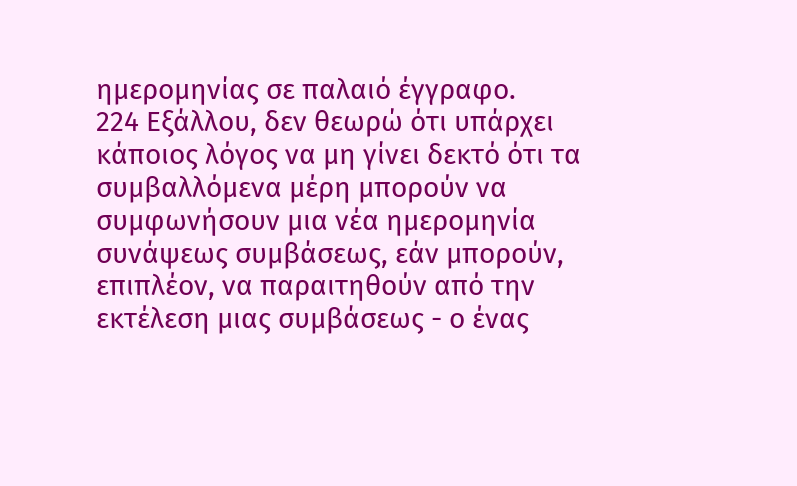ημερομηνίας σε παλαιό έγγραφο.
224 Εξάλλου, δεν θεωρώ ότι υπάρχει κάποιος λόγος να μη γίνει δεκτό ότι τα συμβαλλόμενα μέρη μπορούν να συμφωνήσουν μια νέα ημερομηνία συνάψεως συμβάσεως, εάν μπορούν, επιπλέον, να παραιτηθούν από την εκτέλεση μιας συμβάσεως - ο ένας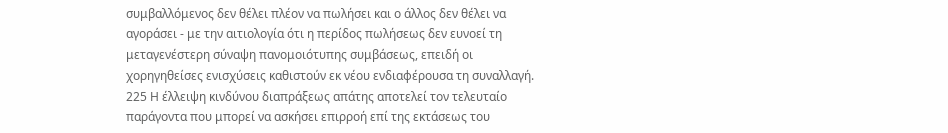συμβαλλόμενος δεν θέλει πλέον να πωλήσει και ο άλλος δεν θέλει να αγοράσει - με την αιτιολογία ότι η περίδος πωλήσεως δεν ευνοεί τη μεταγενέστερη σύναψη πανομοιότυπης συμβάσεως, επειδή οι χορηγηθείσες ενισχύσεις καθιστούν εκ νέου ενδιαφέρουσα τη συναλλαγή.
225 Η έλλειψη κινδύνου διαπράξεως απάτης αποτελεί τον τελευταίο παράγοντα που μπορεί να ασκήσει επιρροή επί της εκτάσεως του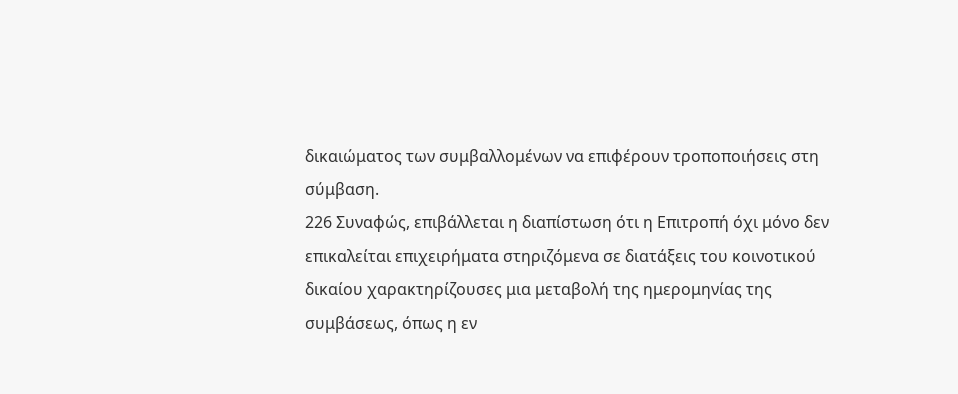δικαιώματος των συμβαλλομένων να επιφέρουν τροποποιήσεις στη σύμβαση.
226 Συναφώς, επιβάλλεται η διαπίστωση ότι η Επιτροπή όχι μόνο δεν επικαλείται επιχειρήματα στηριζόμενα σε διατάξεις του κοινοτικού δικαίου χαρακτηρίζουσες μια μεταβολή της ημερομηνίας της συμβάσεως, όπως η εν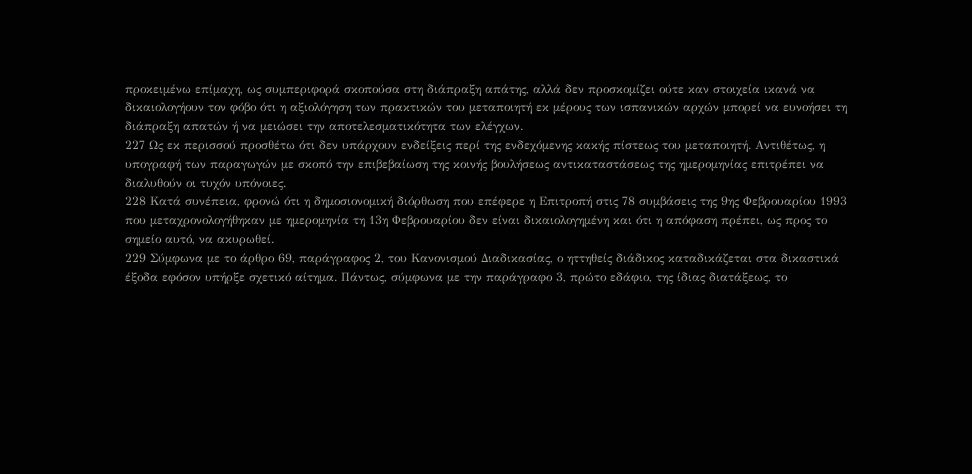προκειμένω επίμαχη, ως συμπεριφορά σκοπούσα στη διάπραξη απάτης, αλλά δεν προσκομίζει ούτε καν στοιχεία ικανά να δικαιολογήουν τον φόβο ότι η αξιολόγηση των πρακτικών του μεταποιητή εκ μέρους των ισπανικών αρχών μπορεί να ευνοήσει τη διάπραξη απατών ή να μειώσει την αποτελεσματικότητα των ελέγχων.
227 Ως εκ περισσού προσθέτω ότι δεν υπάρχουν ενδείξεις περί της ενδεχόμενης κακής πίστεως του μεταποιητή. Αντιθέτως, η υπογραφή των παραγωγών με σκοπό την επιβεβαίωση της κοινής βουλήσεως αντικαταστάσεως της ημερομηνίας επιτρέπει να διαλυθούν οι τυχόν υπόνοιες.
228 Κατά συνέπεια, φρονώ ότι η δημοσιονομική διόρθωση που επέφερε η Επιτροπή στις 78 συμβάσεις της 9ης Φεβρουαρίου 1993 που μεταχρονολογήθηκαν με ημερομηνία τη 13η Φεβρουαρίου δεν είναι δικαιολογημένη και ότι η απόφαση πρέπει, ως προς το σημείο αυτό, να ακυρωθεί.
229 Σύμφωνα με το άρθρο 69, παράγραφος 2, του Κανονισμού Διαδικασίας, ο ηττηθείς διάδικος καταδικάζεται στα δικαστικά έξοδα εφόσον υπήρξε σχετικό αίτημα. Πάντως, σύμφωνα με την παράγραφο 3, πρώτο εδάφιο, της ίδιας διατάξεως, το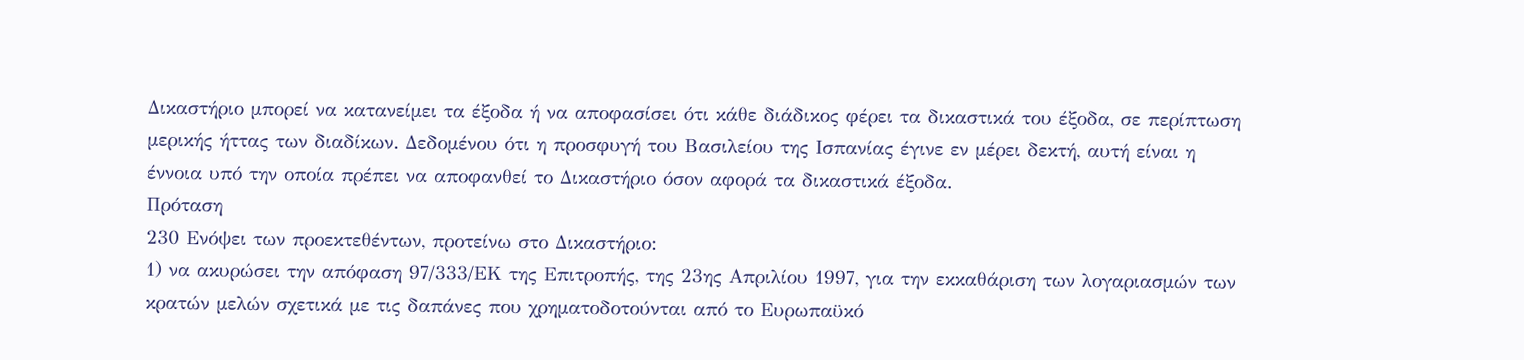Δικαστήριο μπορεί να κατανείμει τα έξοδα ή να αποφασίσει ότι κάθε διάδικος φέρει τα δικαστικά του έξοδα, σε περίπτωση μερικής ήττας των διαδίκων. Δεδομένου ότι η προσφυγή του Βασιλείου της Ισπανίας έγινε εν μέρει δεκτή, αυτή είναι η έννοια υπό την οποία πρέπει να αποφανθεί το Δικαστήριο όσον αφορά τα δικαστικά έξοδα.
Πρόταση
230 Ενόψει των προεκτεθέντων, προτείνω στο Δικαστήριο:
1) να ακυρώσει την απόφαση 97/333/ΕΚ της Επιτροπής, της 23ης Απριλίου 1997, για την εκκαθάριση των λογαριασμών των κρατών μελών σχετικά με τις δαπάνες που χρηματοδοτούνται από το Ευρωπαϋκό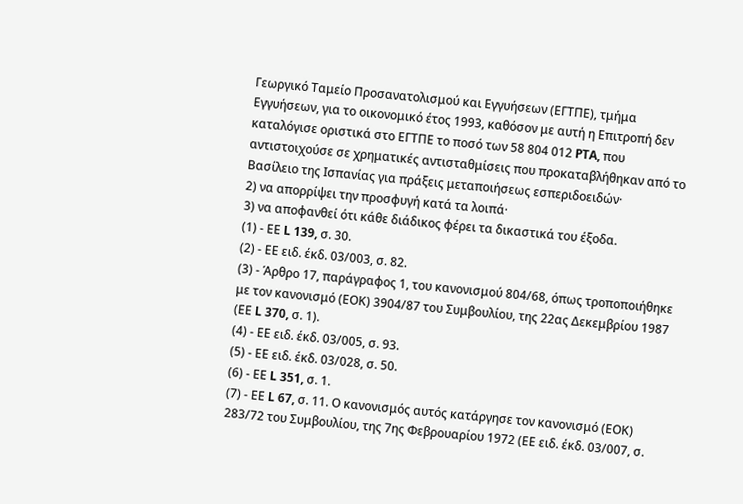Γεωργικό Ταμείο Προσανατολισμού και Εγγυήσεων (ΕΓΤΠΕ), τμήμα Εγγυήσεων, για το οικονομικό έτος 1993, καθόσον με αυτή η Επιτροπή δεν καταλόγισε οριστικά στο ΕΓΤΠΕ το ποσό των 58 804 012 PTA, που αντιστοιχούσε σε χρηματικές αντισταθμίσεις που προκαταβλήθηκαν από το Βασίλειο της Ισπανίας για πράξεις μεταποιήσεως εσπεριδοειδών·
2) να απορρίψει την προσφυγή κατά τα λοιπά·
3) να αποφανθεί ότι κάθε διάδικος φέρει τα δικαστικά του έξοδα.
(1) - ΕΕ L 139, σ. 30.
(2) - ΕΕ ειδ. έκδ. 03/003, σ. 82.
(3) - Άρθρο 17, παράγραφος 1, του κανονισμού 804/68, όπως τροποποιήθηκε με τον κανονισμό (ΕΟΚ) 3904/87 του Συμβουλίου, της 22ας Δεκεμβρίου 1987 (ΕΕ L 370, σ. 1).
(4) - ΕΕ ειδ. έκδ. 03/005, σ. 93.
(5) - ΕΕ ειδ. έκδ. 03/028, σ. 50.
(6) - ΕΕ L 351, σ. 1.
(7) - ΕΕ L 67, σ. 11. Ο κανονισμός αυτός κατάργησε τον κανονισμό (ΕΟΚ) 283/72 του Συμβουλίου, της 7ης Φεβρουαρίου 1972 (ΕΕ ειδ. έκδ. 03/007, σ.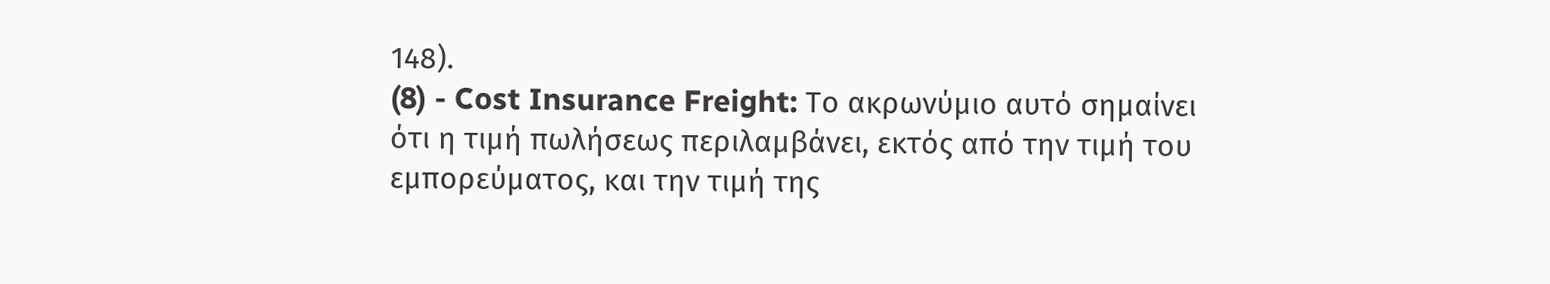148).
(8) - Cost Insurance Freight: Το ακρωνύμιο αυτό σημαίνει ότι η τιμή πωλήσεως περιλαμβάνει, εκτός από την τιμή του εμπορεύματος, και την τιμή της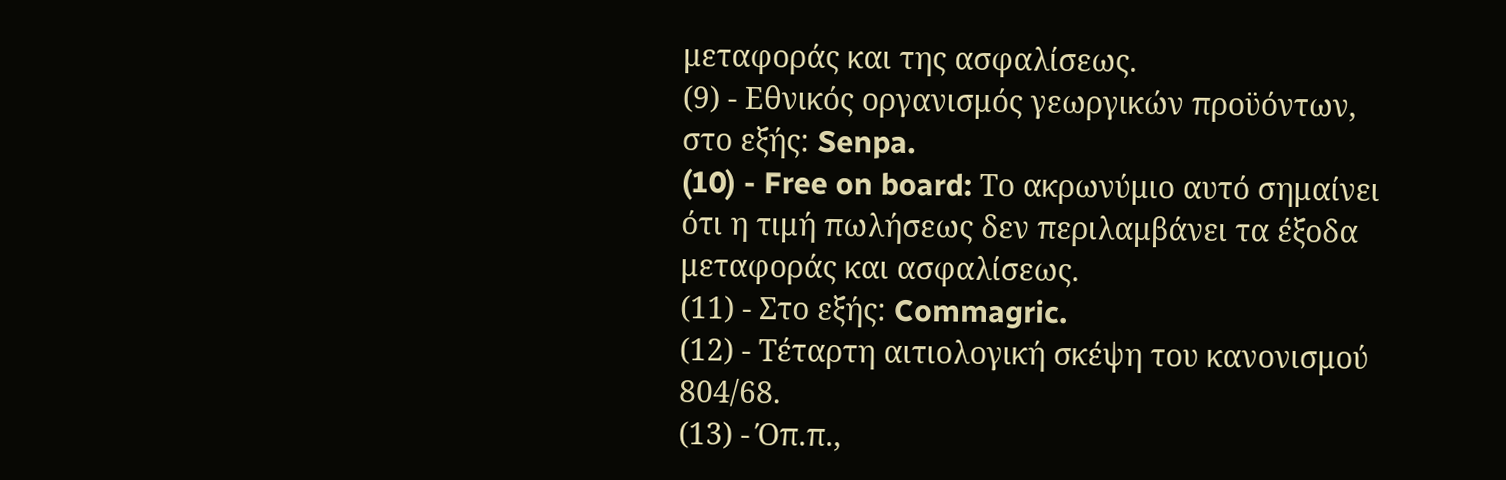μεταφοράς και της ασφαλίσεως.
(9) - Εθνικός οργανισμός γεωργικών προϋόντων, στο εξής: Senpa.
(10) - Free on board: Το ακρωνύμιο αυτό σημαίνει ότι η τιμή πωλήσεως δεν περιλαμβάνει τα έξοδα μεταφοράς και ασφαλίσεως.
(11) - Στο εξής: Commagric.
(12) - Τέταρτη αιτιολογική σκέψη του κανονισμού 804/68.
(13) - Όπ.π.,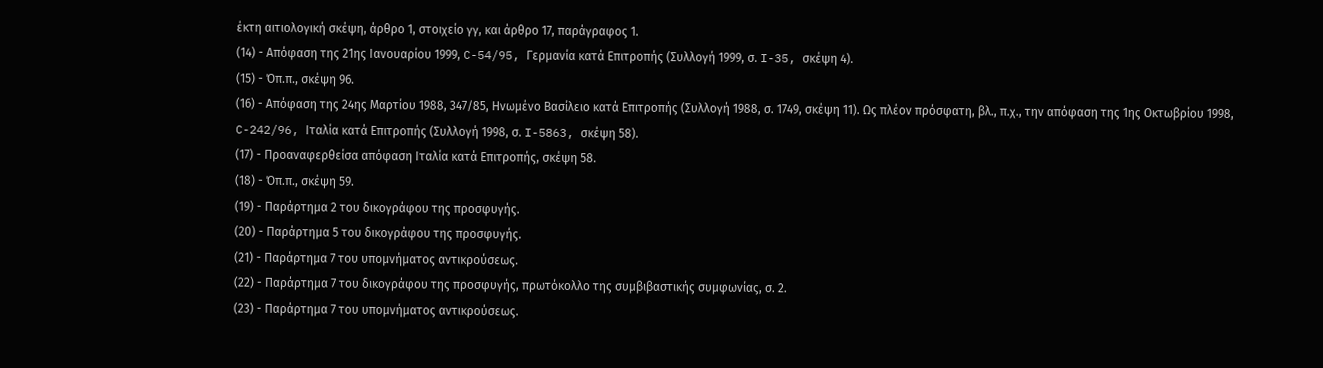έκτη αιτιολογική σκέψη, άρθρο 1, στοιχείο γγ, και άρθρο 17, παράγραφος 1.
(14) - Απόφαση της 21ης Ιανουαρίου 1999, C-54/95, Γερμανία κατά Επιτροπής (Συλλογή 1999, σ. I-35, σκέψη 4).
(15) - Όπ.π., σκέψη 96.
(16) - Απόφαση της 24ης Μαρτίου 1988, 347/85, Ηνωμένο Βασίλειο κατά Επιτροπής (Συλλογή 1988, σ. 1749, σκέψη 11). Ως πλέον πρόσφατη, βλ., π.χ., την απόφαση της 1ης Οκτωβρίου 1998, C-242/96, Ιταλία κατά Επιτροπής (Συλλογή 1998, σ. I-5863, σκέψη 58).
(17) - Προαναφερθείσα απόφαση Ιταλία κατά Επιτροπής, σκέψη 58.
(18) - Όπ.π., σκέψη 59.
(19) - Παράρτημα 2 του δικογράφου της προσφυγής.
(20) - Παράρτημα 5 του δικογράφου της προσφυγής.
(21) - Παράρτημα 7 του υπομνήματος αντικρούσεως.
(22) - Παράρτημα 7 του δικογράφου της προσφυγής, πρωτόκολλο της συμβιβαστικής συμφωνίας, σ. 2.
(23) - Παράρτημα 7 του υπομνήματος αντικρούσεως.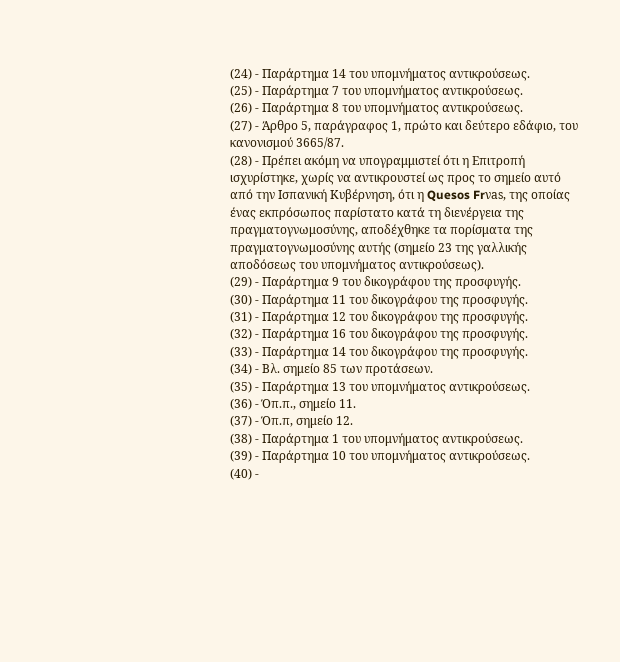(24) - Παράρτημα 14 του υπομνήματος αντικρούσεως.
(25) - Παράρτημα 7 του υπομνήματος αντικρούσεως.
(26) - Παράρτημα 8 του υπομνήματος αντικρούσεως.
(27) - Άρθρο 5, παράγραφος 1, πρώτο και δεύτερο εδάφιο, του κανονισμού 3665/87.
(28) - Πρέπει ακόμη να υπογραμμιστεί ότι η Επιτροπή ισχυρίστηκε, χωρίς να αντικρουστεί ως προς το σημείο αυτό από την Ισπανική Κυβέρνηση, ότι η Quesos Frνas, της οποίας ένας εκπρόσωπος παρίστατο κατά τη διενέργεια της πραγματογνωμοσύνης, αποδέχθηκε τα πορίσματα της πραγματογνωμοσύνης αυτής (σημείο 23 της γαλλικής αποδόσεως του υπομνήματος αντικρούσεως).
(29) - Παράρτημα 9 του δικογράφου της προσφυγής.
(30) - Παράρτημα 11 του δικογράφου της προσφυγής.
(31) - Παράρτημα 12 του δικογράφου της προσφυγής.
(32) - Παράρτημα 16 του δικογράφου της προσφυγής.
(33) - Παράρτημα 14 του δικογράφου της προσφυγής.
(34) - Βλ. σημείο 85 των προτάσεων.
(35) - Παράρτημα 13 του υπομνήματος αντικρούσεως.
(36) - Όπ.π., σημείο 11.
(37) - Όπ.π, σημείο 12.
(38) - Παράρτημα 1 του υπομνήματος αντικρούσεως.
(39) - Παράρτημα 10 του υπομνήματος αντικρούσεως.
(40) -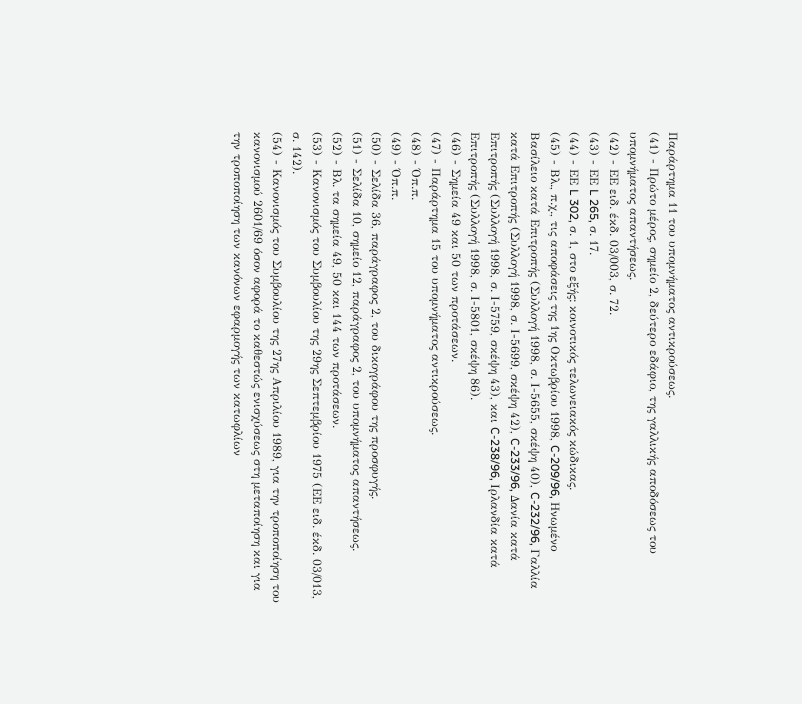Παράρτημα 11 του υπομνήματος αντικρούσεως.
(41) - Πρώτο μέρος, σημείο 2, δεύτερο εδάφιο, της γαλλικής αποδόσεως του υπομνήματος απαντήσεως.
(42) - ΕΕ ειδ. έκδ. 03/003, σ. 72.
(43) - ΕΕ L 265, σ. 17.
(44) - ΕΕ L 302, σ. 1, στο εξής: κοινοτικός τελωνειακός κώδικας.
(45) - Βλ., π.χ., τις αποφάσεις της 1ης Οκτωβρίου 1998, C-209/96, Ηνωμένο Βασίλειο κατά Επιτροπής (Συλλογή 1998, σ. Ι-5655, σκέψη 40), C-232/96, Γαλλία κατά Επιτροπής (Συλλογή 1998, σ. Ι-5699, σκέψη 42), C-233/96, Δανία κατά Επιτροπής (Συλλογή 1998, σ. Ι-5759, σκέψη 43), και C-238/96, Ιρλανδία κατά Επιτροπής (Συλλογή 1998, σ. Ι-5801, σκέψη 86).
(46) - Σημεία 49 και 50 των προτάσεων.
(47) - Παράρτημα 15 του υπομνήματος αντικρούσεως.
(48) - Όπ.π.
(49) - Όπ.π.
(50) - Σελίδα 36, παράγραφος 2, του δικογράφου της προσφυγής.
(51) - Σελίδα 10, σημείο 12, παράγραφος 2, του υπομνήματος απαντήσεως.
(52) - Βλ. τα σημεία 49, 50 και 144 των προτάσεων.
(53) - Κανονισμός του Συμβουλίου της 29ης Σεπτεμβρίου 1975 (ΕΕ ειδ. έκδ. 03/013, σ. 142).
(54) - Κανονισμός του Συμβουλίου της 27ης Απριλίου 1989, για την τροποποίηση του κανονισμού 2601/69 όσον αφορά το καθεστώς ενισχύσεως στη μεταποίηση και για την τροποποίηση των κανόνων εφαρμογής των κατωφλίων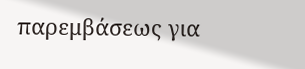παρεμβάσεως για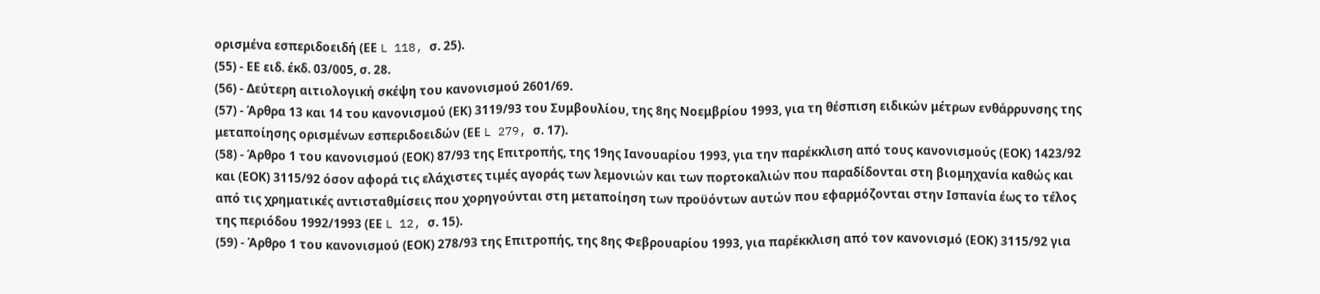ορισμένα εσπεριδοειδή (ΕΕ L 118, σ. 25).
(55) - ΕΕ ειδ. έκδ. 03/005, σ. 28.
(56) - Δεύτερη αιτιολογική σκέψη του κανονισμού 2601/69.
(57) - Άρθρα 13 και 14 του κανονισμού (ΕΚ) 3119/93 του Συμβουλίου, της 8ης Νοεμβρίου 1993, για τη θέσπιση ειδικών μέτρων ενθάρρυνσης της μεταποίησης ορισμένων εσπεριδοειδών (ΕΕ L 279, σ. 17).
(58) - Άρθρο 1 του κανονισμού (ΕΟΚ) 87/93 της Επιτροπής, της 19ης Ιανουαρίου 1993, για την παρέκκλιση από τους κανονισμούς (ΕΟΚ) 1423/92 και (ΕΟΚ) 3115/92 όσον αφορά τις ελάχιστες τιμές αγοράς των λεμονιών και των πορτοκαλιών που παραδίδονται στη βιομηχανία καθώς και από τις χρηματικές αντισταθμίσεις που χορηγούνται στη μεταποίηση των προϋόντων αυτών που εφαρμόζονται στην Ισπανία έως το τέλος της περιόδου 1992/1993 (ΕΕ L 12, σ. 15).
(59) - Άρθρο 1 του κανονισμού (ΕΟΚ) 278/93 της Επιτροπής, της 8ης Φεβρουαρίου 1993, για παρέκκλιση από τον κανονισμό (ΕΟΚ) 3115/92 για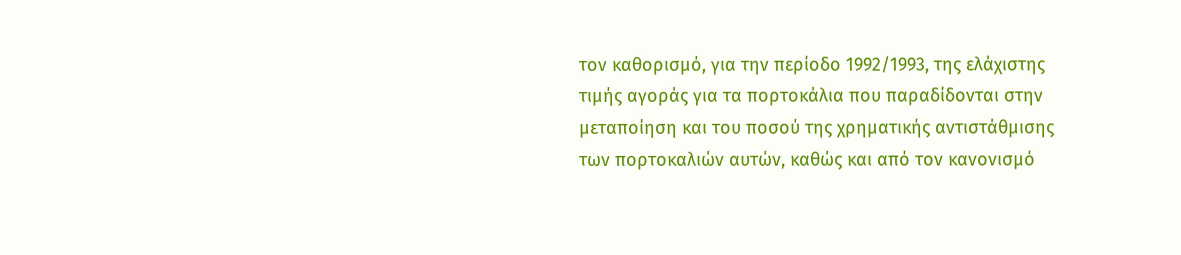τον καθορισμό, για την περίοδο 1992/1993, της ελάχιστης τιμής αγοράς για τα πορτοκάλια που παραδίδονται στην μεταποίηση και του ποσού της χρηματικής αντιστάθμισης των πορτοκαλιών αυτών, καθώς και από τον κανονισμό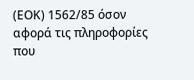(ΕΟΚ) 1562/85 όσον αφορά τις πληροφορίες που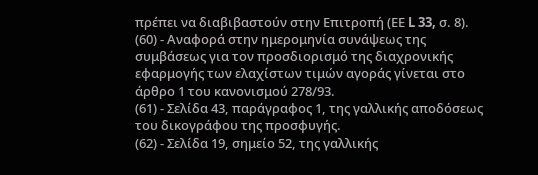πρέπει να διαβιβαστούν στην Επιτροπή (ΕΕ L 33, σ. 8).
(60) - Αναφορά στην ημερομηνία συνάψεως της συμβάσεως για τον προσδιορισμό της διαχρονικής εφαρμογής των ελαχίστων τιμών αγοράς γίνεται στο άρθρο 1 του κανονισμού 278/93.
(61) - Σελίδα 43, παράγραφος 1, της γαλλικής αποδόσεως του δικογράφου της προσφυγής.
(62) - Σελίδα 19, σημείο 52, της γαλλικής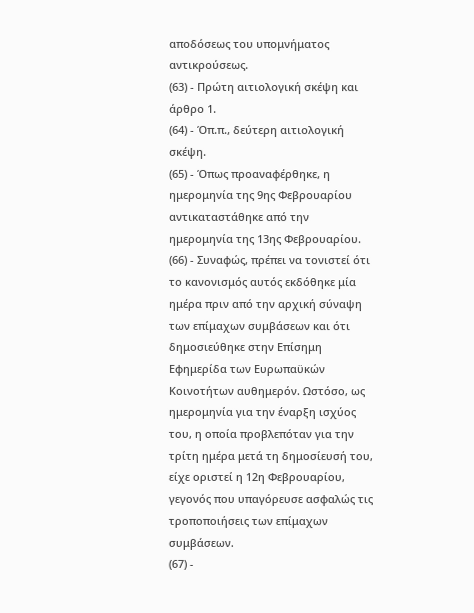αποδόσεως του υπομνήματος αντικρούσεως.
(63) - Πρώτη αιτιολογική σκέψη και άρθρο 1.
(64) - Όπ.π., δεύτερη αιτιολογική σκέψη.
(65) - Όπως προαναφέρθηκε, η ημερομηνία της 9ης Φεβρουαρίου αντικαταστάθηκε από την ημερομηνία της 13ης Φεβρουαρίου.
(66) - Συναφώς, πρέπει να τονιστεί ότι το κανονισμός αυτός εκδόθηκε μία ημέρα πριν από την αρχική σύναψη των επίμαχων συμβάσεων και ότι δημοσιεύθηκε στην Επίσημη Εφημερίδα των Ευρωπαϋκών Κοινοτήτων αυθημερόν. Ωστόσο, ως ημερομηνία για την έναρξη ισχύος του, η οποία προβλεπόταν για την τρίτη ημέρα μετά τη δημοσίευσή του, είχε οριστεί η 12η Φεβρουαρίου, γεγονός που υπαγόρευσε ασφαλώς τις τροποποιήσεις των επίμαχων συμβάσεων.
(67) -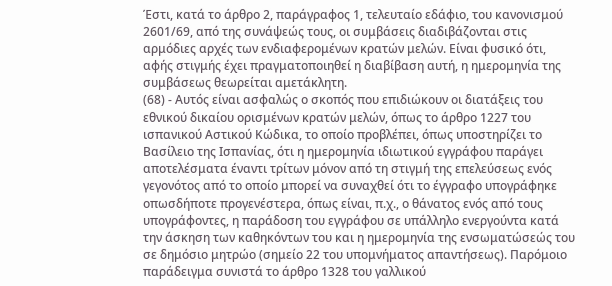Έστι, κατά το άρθρο 2, παράγραφος 1, τελευταίο εδάφιο, του κανονισμού 2601/69, από της συνάψεώς τους, οι συμβάσεις διαδιβάζονται στις αρμόδιες αρχές των ενδιαφερομένων κρατών μελών. Είναι φυσικό ότι, αφής στιγμής έχει πραγματοποιηθεί η διαβίβαση αυτή, η ημερομηνία της συμβάσεως θεωρείται αμετάκλητη.
(68) - Αυτός είναι ασφαλώς ο σκοπός που επιδιώκουν οι διατάξεις του εθνικού δικαίου ορισμένων κρατών μελών, όπως το άρθρο 1227 του ισπανικού Αστικού Κώδικα, το οποίο προβλέπει, όπως υποστηρίζει το Βασίλειο της Ισπανίας, ότι η ημερομηνία ιδιωτικού εγγράφου παράγει αποτελέσματα έναντι τρίτων μόνον από τη στιγμή της επελεύσεως ενός γεγονότος από το οποίο μπορεί να συναχθεί ότι το έγγραφο υπογράφηκε οπωσδήποτε προγενέστερα, όπως είναι, π.χ., ο θάνατος ενός από τους υπογράφοντες, η παράδοση του εγγράφου σε υπάλληλο ενεργούντα κατά την άσκηση των καθηκόντων του και η ημερομηνία της ενσωματώσεώς του σε δημόσιο μητρώο (σημείο 22 του υπομνήματος απαντήσεως). Παρόμοιο παράδειγμα συνιστά το άρθρο 1328 του γαλλικού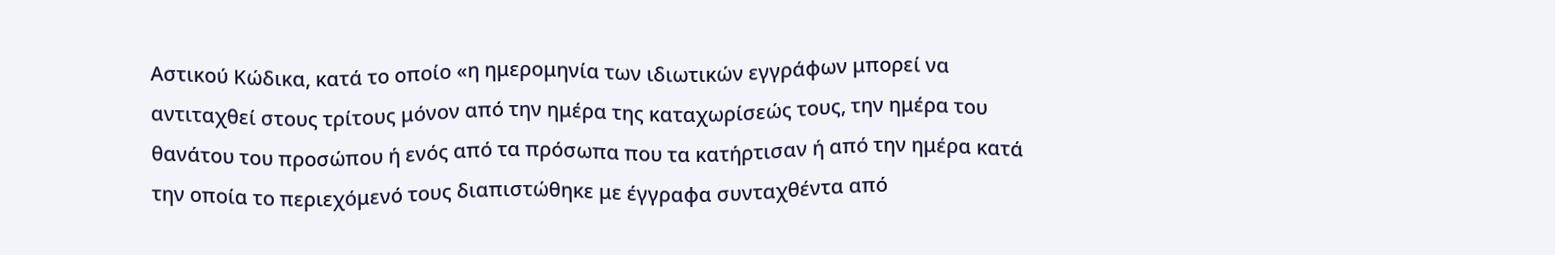Αστικού Κώδικα, κατά το οποίο «η ημερομηνία των ιδιωτικών εγγράφων μπορεί να αντιταχθεί στους τρίτους μόνον από την ημέρα της καταχωρίσεώς τους, την ημέρα του θανάτου του προσώπου ή ενός από τα πρόσωπα που τα κατήρτισαν ή από την ημέρα κατά την οποία το περιεχόμενό τους διαπιστώθηκε με έγγραφα συνταχθέντα από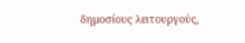δημοσίους λειτουργούς,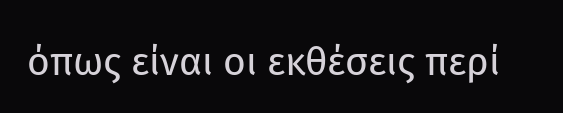όπως είναι οι εκθέσεις περί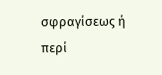σφραγίσεως ή περί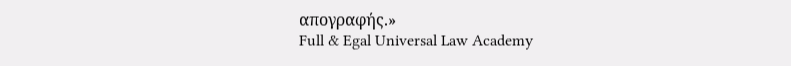απογραφής.»
Full & Egal Universal Law Academy